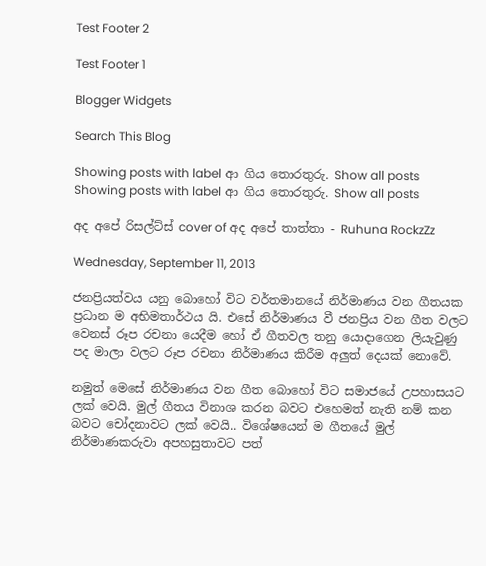Test Footer 2

Test Footer 1

Blogger Widgets

Search This Blog

Showing posts with label ආ ගිය තොරතුරු. Show all posts
Showing posts with label ආ ගිය තොරතුරු. Show all posts

අද අපේ රිසල්ට්ස් cover of අද අපේ තාත්තා - Ruhuna RockzZz

Wednesday, September 11, 2013

ජනප්‍රියත්වය යනු බොහෝ විට වර්තමානයේ නිර්මාණය වන ගීතයක ප්‍රධාන ම අභිමතාර්ථය යි. එසේ නිර්මාණය වී ජනප්‍රිය වන ගීත වල‍ට වෙනස් රූප රචනා යෙදීම හෝ ඒ ගීතවල තනු යොදාගෙන ලියැවුණු පද මාලා වලට රූප රචනා නිර්මාණය කිරීම අලුත් දෙයක් නොවේ.

නමුත් මෙසේ නිර්මාණය වන ගීත බොහෝ විට සමාජයේ උපහාසයට ලක් වෙයි. මුල් ගීතය විනාශ කරන බවට එහෙමත් නැති නම් කන බවට චෝදනාවට ලක් වෙයි.. විශේෂයෙන් ම ගීතයේ මුල් නිර්මාණකරුවා අපහසුතාවට පත්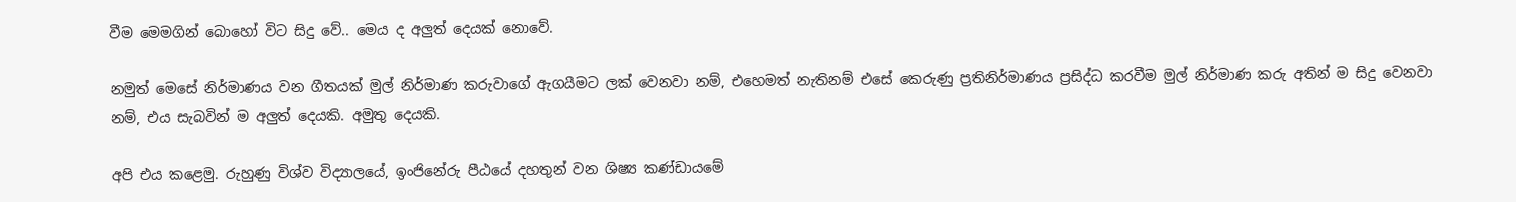වීම මෙමගින් බොහෝ විට සිදු වේ.. මෙය ද අලුත් දෙයක් නොවේ.

නමුත් මෙසේ නිර්මාණය වන ගීතයක් මුල් නිර්මාණ කරුවාගේ ඇගයීමට ලක් වෙනවා නම්, එහෙමත් නැතිනම් එසේ කෙරුණු ප්‍රතිනිර්මාණය ප්‍රසිද්ධ කරවීම මුල් නිර්මාණ කරු අතින් ම සිදු වෙනවා නම්, එය සැබවින් ම අලුත් දෙයකි. අමුතු දෙයකි.

අපි එය කළෙමු. රුහුණු විශ්ව විද්‍යාලයේ, ඉංජිනේරු පීඨයේ දහතුන් වන ශිෂ්‍ය කණ්ඩායමේ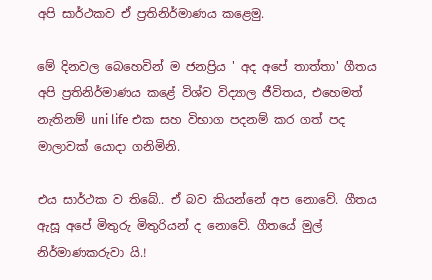අපි සාර්ථකව ඒ ප්‍රතිනිර්මාණය කළෙමු.

මේ දිනවල බෙහෙවින් ම ජනප්‍රිය ' අද අපේ තාත්තා' ගීතය අපි ප්‍රතිනිර්මාණය කළේ විශ්ව විද්‍යාල ජීවිතය, එහෙමත් නැතිනම් uni life එක සහ විභාග පදනම් කර ගත් පද මාලාවක් යොදා ගනිමිනි.

එය සාර්ථක ව තිබේ.. ඒ බව කියන්නේ අප නොවේ. ගීතය ඇසූ අපේ මිතුරු මිතුරියන් ද නොවේ. ගීතයේ මුල් නිර්මාණකරුවා යි.!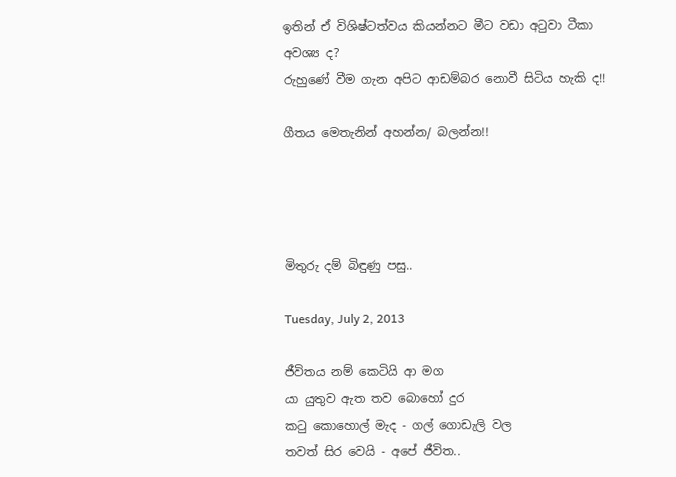ඉතින් ඒ විශිෂ්ටත්වය කියන්නට මීට වඩා අටුවා ටීකා අවශ්‍ය ද?
රුහුණේ වීම ගැන අපිට ආඩම්බර නොවී සිටිය හැකි ද!!

ගීතය මෙතැනින් අහන්න/ බලන්න!!




මිතුරු දම් බිඳුණු පසු..

Tuesday, July 2, 2013

ජීවිතය නම් කෙටියි ආ මග
යා යුතුව ඇත තව බොහෝ දුර
කටු කොහොල් මැද - ගල් ගොඩැලි වල
තවත් සිර වෙයි - අපේ ජීවිත..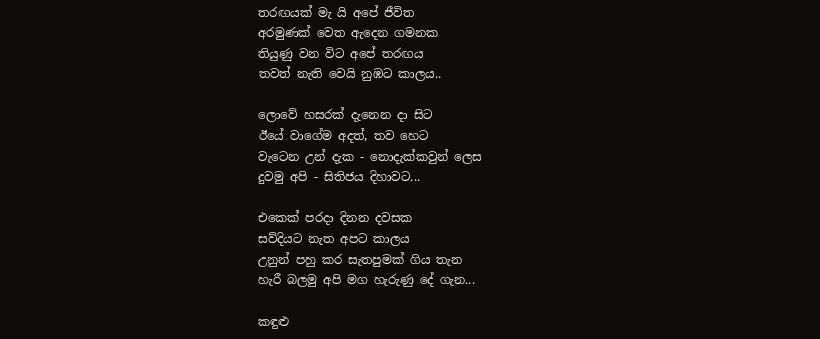තරඟයක් මැ යි අපේ ජීවිත
අරමුණක් වෙත ඇදෙන ගමනක
තියුණු වන විට අපේ තරඟය
තවත් නැති වෙයි නුඹට කාලය..

ලොවේ හසරක් දැනෙන දා සිට
ඊයේ වාගේම අදත්, තව හෙට
වැටෙන උන් දැක - නොදැක්කවුන් ලෙස
දුවමු අපි - සිතිජය දිහාවට...

එකෙක් පරදා දිනන දවසක
සව්දියට නැත අපට කාලය
උනුන් පහු කර සැතපුමක් ගිය තැන
හැරී බලමු අපි මග හැරුණු දේ ගැන...

කඳුළු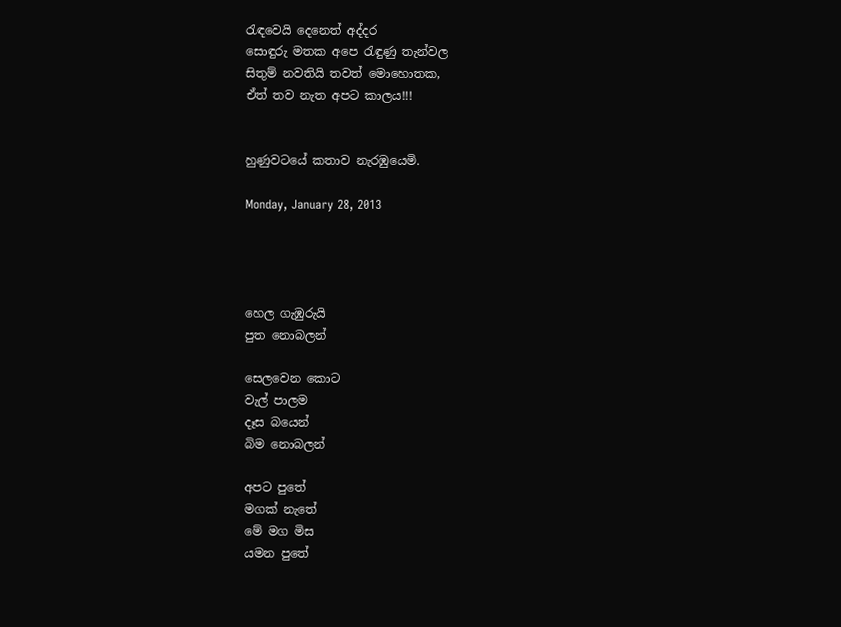රැඳවෙයි දෙනෙත් අද්දර
සොඳුරු මතක අපෙ රැඳුණු තැන්වල
සිතුම් නවතියි තවත් මොහොතක,
ඒත් තව නැත අපට කාලය!!!


හුණුවටයේ කතාව නැරඹුයෙමි.

Monday, January 28, 2013




හෙල ගැඹුරුයි
පුත නොබලන්

සෙලවෙන කොට
වැල් පාලම
දෑස බයෙන්
බිම නොබලන්

අපට පුතේ
මගක් නැතේ
මේ මග මිස
යමන පුතේ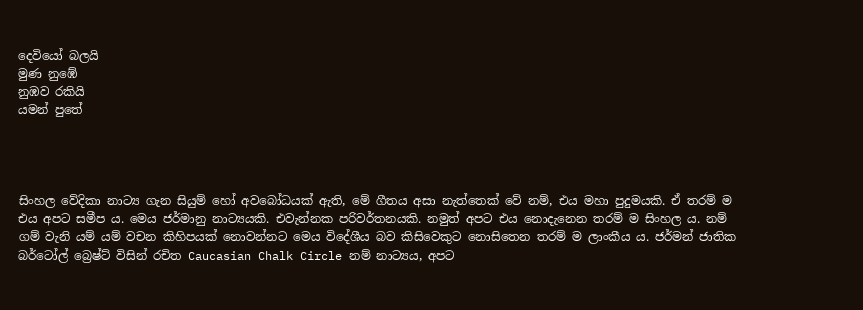දෙවියෝ බලයි
මුණ නුඹේ
නුඹව රකියි
යමන් පුතේ




සිංහල වේදිකා නාට්‍ය ගැන සියුම් හෝ අවබෝධයක් ඇති, මේ ගීතය අසා නැත්තෙක් වේ නම්, එය මහා පුදුමයකි. ඒ තරම් ම එය අපට සමීප ය. මෙය ජර්මානු නාට්‍යයකි. එවැන්නක පරිවර්තනයකි. නමුත් අපට එය නොදැනෙන තරම් ම සිංහල ය. නම් ගම් වැනි යම් යම් වචන කිහිපයක් නොවන්නට මෙය විදේශීය බව කිසිවෙකුට නොසිතෙන තරම් ම ලාංකීය ය. ජර්මන් ජාතික බර්ටෝල් බ්‍රෙෂ්ට් විසින් රචිත Caucasian Chalk Circle නම් නාට්‍යය, අපට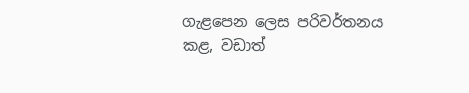ගැළපෙන ලෙස පරිවර්තනය කළ, වඩාත්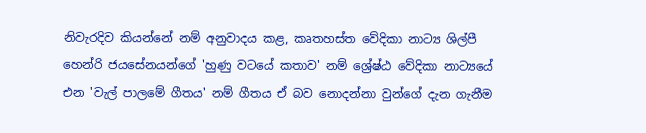නිවැරදිව කියන්නේ නම් අනුවාදය කළ, කෘතහස්ත වේදිකා නාට්‍ය ශිල්පී හෙන්රි ජයසේනයන්ගේ 'හුණු වටයේ කතාව' නම් ශ්‍රේෂ්ඨ වේදිකා නාට්‍යයේ එන 'වැල් පාලමේ ගීතය' නම් ගීතය ඒ බව නොදන්නා වුන්ගේ දැන ගැනීම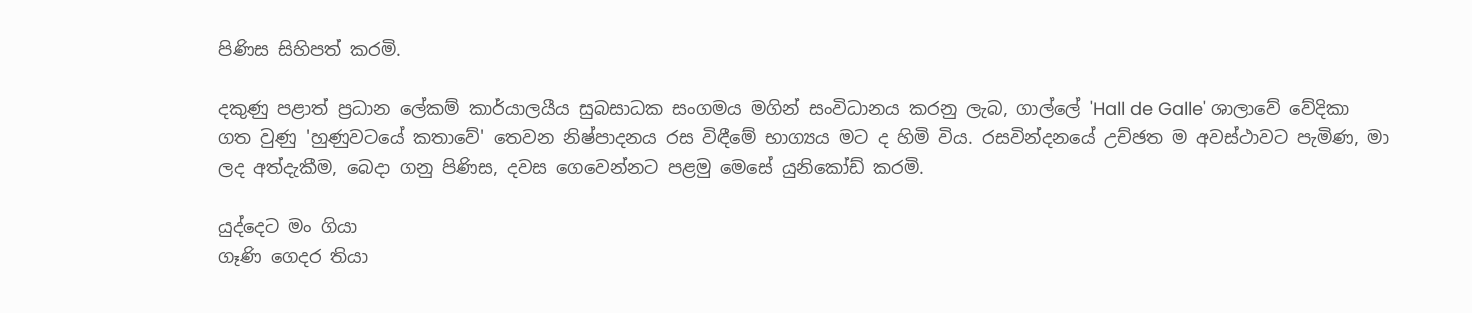පිණිස සිහිපත් කරමි.

දකුණු පළාත් ප්‍රධාන ලේකම් කාර්යාලයීය සුබසාධක සංගමය මගින් සංවිධානය කරනු ලැබ, ගාල්ලේ 'Hall de Galle' ශාලාවේ වේදිකා ගත වුණු 'හුණුවටයේ කතාවේ' තෙවන නිෂ්පාදනය රස විඳීමේ භාග්‍යය මට ද හිමි විය. රසවින්දනයේ උච්ඡත ම අවස්ථාවට පැමිණ, මා ලද අත්දැකීම, බෙදා ගනු පිණිස, දවස ගෙවෙන්නට පළමු මෙසේ යුනිකෝඩ් කරමි.

යුද්දෙට මං ගියා
ගෑණි ගෙදර තියා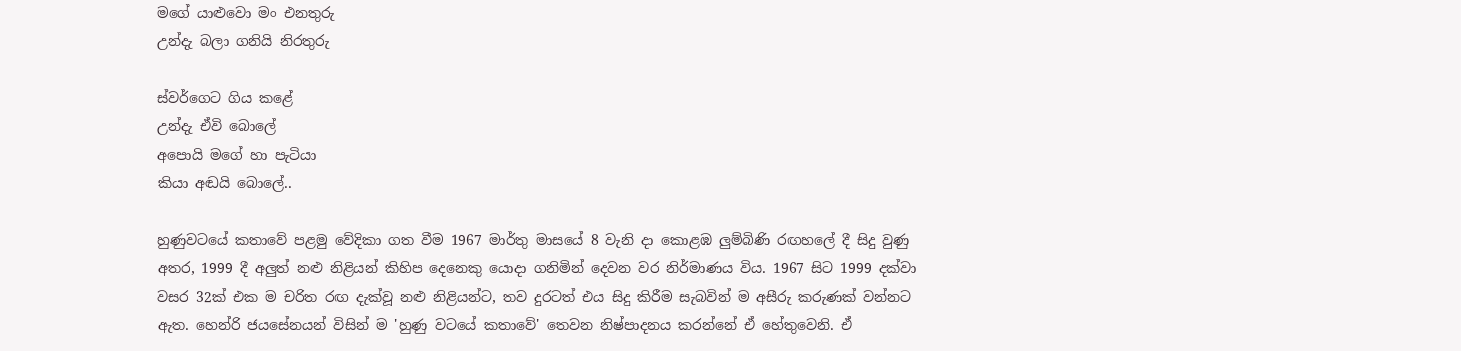මගේ යාළුවො මං එනතුරු
උන්දැ බලා ගනියි නිරතුරු

ස්වර්ගෙට ගිය කළේ
උන්දැ ඒවි බොලේ
අපොයි මගේ හා පැටියා
කියා අඬයි බොලේ..

හුණුවටයේ කතාවේ පළමු වේදිකා ගත වීම 1967 මාර්තු මාසයේ 8 වැනි දා කොළඹ ලුම්බිණි රඟහලේ දී සිදු වුණු අතර, 1999 දී අලුත් නළු නිළියන් කිහිප දෙනෙකු යොදා ගනිමින් දෙවන වර නිර්මාණය විය. 1967 සිට 1999 දක්වා වසර 32ක් එක ම චරිත රඟ දැක්වූ නළු නිළියන්ට, තව දුරටත් එය සිදු කිරීම සැබවින් ම අසීරු කරුණක් වන්නට ඇත. හෙන්රි ජයසේනයන් විසින් ම 'හුණු වටයේ කතාවේ' තෙවන නිෂ්පාදනය කරන්නේ ඒ හේතුවෙනි. ඒ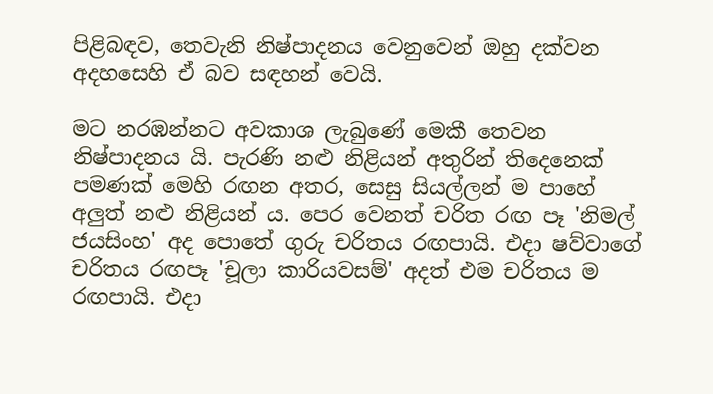පිළිබඳව, තෙවැනි නිෂ්පාදනය වෙනුවෙන් ඔහු දක්වන අදහසෙහි ඒ බව සඳහන් වෙයි.

මට නරඹන්නට අවකාශ ලැබුණේ මෙකී තෙවන නිෂ්පාදනය යි. පැරණි නළු නිළියන් අතුරින් තිදෙනෙක් පමණක් මෙහි රඟන අතර, සෙසු සියල්ලන් ම පාහේ අලුත් නළු නිළියන් ය. පෙර වෙනත් චරිත රඟ පෑ 'නිමල් ජයසිංහ' අද පොතේ ගුරු චරිතය රඟපායි. එදා ෂව්වාගේ චරිතය රඟපෑ 'චූලා කාරියවසම්' අදත් එම චරිතය ම රඟපායි. එදා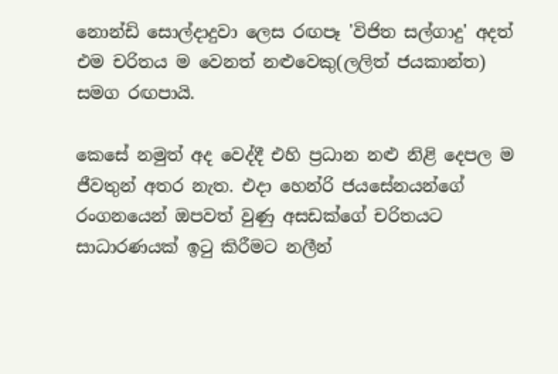නොන්ඩි සොල්දාදුවා ලෙස රඟපෑ 'විජිත සල්ගාදු' අදත් එම චරිතය ම වෙනත් නළුවෙකු(ලලිත් ජයකාන්ත) සමග රඟපායි.

කෙසේ නමුත් අද වෙද්දී එහි ප්‍රධාන නළු නිළි දෙපල ම ජීවතුන් අතර නැත. එදා හෙන්රි ජයසේනයන්ගේ රංගනයෙන් ඔපවත් වුණු අසඩක්ගේ චරිතයට සාධාරණයක් ඉටු කිරීමට නලීන්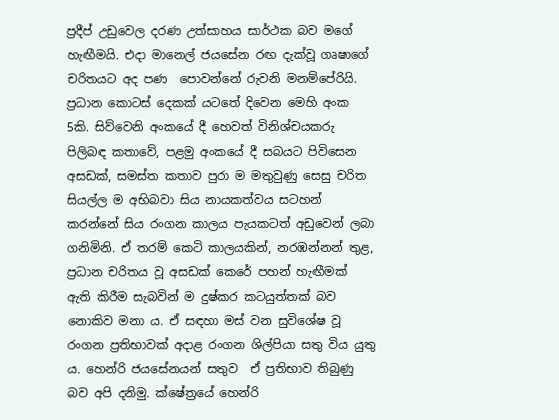ප්‍රදීප් උඩුවෙල දරණ උත්සාහය සාර්ථක බව මගේ හැඟීමයි. එදා මානෙල් ජයසේන රඟ දැක්වූ ගෘෂාගේ චරිතයට අද පණ  පොවන්නේ රුවනි මනම්පේරියි.
ප්‍රධාන කොටස් දෙකක් යටතේ දිවෙන මෙහි අංක 5කි. සිව්වෙනි අංකයේ දී හෙවත් විනිශ්චයකරු පිලිබඳ කතාවේ, පළමු අංකයේ දී සබයට පිවිසෙන අසඩක්, සමස්ත කතාව පුරා ම මතුවුණු සෙසු චරිත සියල්ල ම අභිබවා සිය නායකත්වය සටහන් කරන්නේ සිය රංගන කාලය පැයකටත් අඩුවෙන් ලබා ගනිමිනි. ඒ තරම් කෙටි කාලයකින්, නරඹන්නන් තුළ, ප්‍රධාන චරිතය වූ අසඩක් කෙරේ පහන් හැඟීමක් ඇති කිරීම සැබවින් ම දුෂ්කර කටයුත්තක් බව නොකිව මනා ය. ඒ සඳහා මස් වන සුවිශේෂ වූ රංගන ප්‍රතිභාවක් අදාළ රංගන ශිල්පියා සතු විය යුතු ය. හෙන්රි ජයසේනයන් සතුව  ඒ ප්‍රතිභාව තිබුණු බව අපි දනිමු. ක්ෂේත්‍රයේ හෙන්රි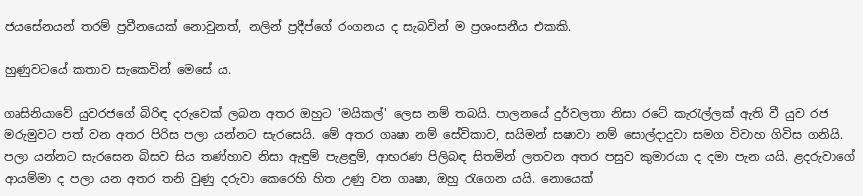ජයසේනයන් තරම් ප්‍රවීනයෙක් නොවුනත්, නලින් ප්‍රදීප්ගේ රංගනය ද සැබවින් ම ප්‍රශංසනීය එකකි.

හුණුවටයේ කතාව සැකෙවින් මෙසේ ය.

ගෘසිනියාවේ යුවරජගේ බිරිඳ දරුවෙක් ලබන අතර ඔහුට 'මයිකල්' ලෙස නම් තබයි. පාලනයේ දුර්වලතා නිසා රටේ කැරැල්ලක් ඇති වී යුව රජ මරුමුවට පත් වන අතර පිරිස පලා යන්නට සැරසෙයි. මේ අතර ගෘෂා නම් සේවිකාව, සයිමන් සෂාවා නම් සොල්දාදුවා සමග විවාහ ගිවිස ගනියි. පලා යන්නට සැරසෙන බිසව සිය තණ්හාව නිසා ඇඳුම් පැළඳුම්, ආභරණ පිලිබඳ සිතමින් ලතවන අතර පසුව කුමාරයා ද දමා පැන යයි. ළදරුවාගේ ආයම්මා ද පලා යන අතර තනි වුණු දරුවා කෙරෙහි හිත උණු වන ගෘෂා, ඔහු රැගෙන යයි. නොයෙක්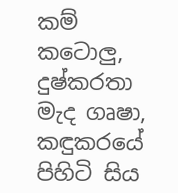කම් කටොලු, දුෂ්කරතා මැද ගෘෂා, කඳුකරයේ පිහිටි සිය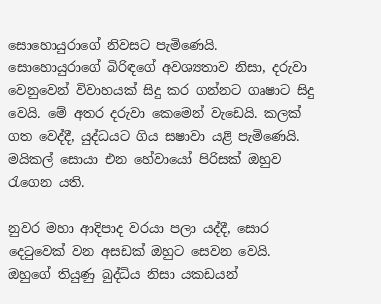සොහොයුරාගේ නිවසට පැමිණෙයි. සොහොයුරාගේ බිරිඳගේ අවශ්‍යතාව නිසා, දරුවා වෙනුවෙන් විවාහයක් සිදු කර ගන්නට ගෘෂාට සිදු වෙයි. මේ අතර දරුවා කෙමෙන් වැඩෙයි. කලක් ගත වෙද්දී, යුද්ධයට ගිය සෂාවා යළි පැමිණෙයි. මයිකල් සොයා එන හේවායෝ පිරිසක් ඔහුව රැගෙන යති.

නුවර මහා ආදිපාද වරයා පලා යද්දී, සොර දෙටුවෙක් වන අසඩක් ඔහුට සෙවන වෙයි. ඔහුගේ තියුණු බුද්ධිය නිසා යකඩයන්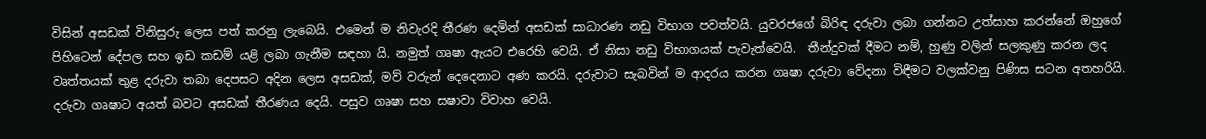විසින් අසඩක් විනිසුරු ලෙස පත් කරනු ලැබෙයි. එමෙන් ම නිවැරදි තීරණ දෙමින් අසඩක් සාධාරණ නඩු විභාග පවත්වයි. යුවරජගේ බිරිඳ දරුවා ලබා ගන්නට උත්සාහ කරන්නේ ඔහුගේ පිහිටෙන් දේපල සහ ඉඩ කඩම් යළි ලබා ගැනීම සඳහා යි. නමුත් ගෘෂා ඇයට එරෙහි වෙයි. ඒ නිසා නඩු විභාගයක් පැවැත්වෙයි.  තීන්දුවක් දීමට නම්, හුණු වලින් සලකුණු කරන ලද වෘත්තයක් තුළ දරුවා තබා දෙපසට අදින ලෙස අසඩක්, මව් වරුන් දෙදෙනාට අණ කරයි. දරුවාට සැබවින් ම ආදරය කරන ගෘෂා දරුවා වේදනා විඳීමට වලක්වනු පිණිස සටන අතහරියි. දරුවා ගෘෂාට අයත් බවට අසඩක් තීරණය දෙයි. පසුව ගෘෂා සහ සෂාවා විවාහ වෙයි.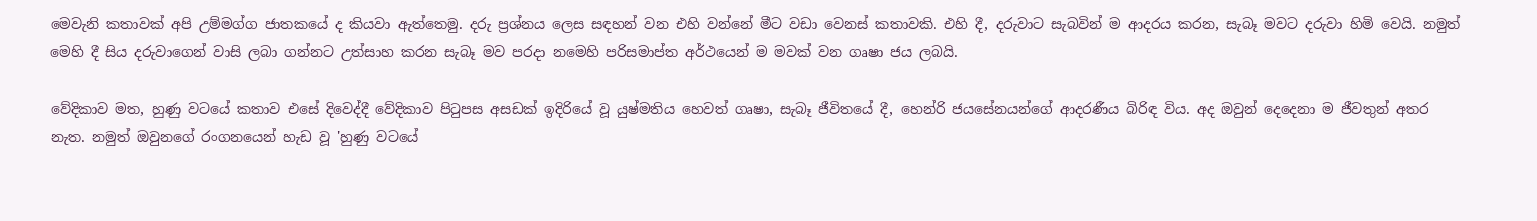මෙවැනි කතාවක් අපි උම්මග්ග ජාතකයේ ද කියවා ඇත්තෙමු. දරු ප්‍රශ්නය ලෙස සඳහන් වන එහි වන්නේ මීට වඩා වෙනස් කතාවකි. එහි දී, දරුවාට සැබවින් ම ආදරය කරන, සැබෑ මවට දරුවා හිමි වෙයි. නමුත් මෙහි දී සිය දරුවාගෙන් වාසි ලබා ගන්නට උත්සාහ කරන සැබෑ මව පරදා නමෙහි පරිසමාප්ත අර්ථයෙන් ම මවක් වන ගෘෂා ජය ලබයි.

වේදිකාව මත, හුණු වටයේ කතාව එසේ දිවෙද්දී වේදිකාව පිටුපස අසඩක් ඉදිරියේ වූ යුෂ්මතිය හෙවත් ගෘෂා, සැබෑ ජීවිතයේ දී, හෙන්රි ජයසේනයන්ගේ ආදරණීය බිරිඳ විය. අද ඔවුන් දෙදෙනා ම ජීවතුන් අතර නැත. නමුත් ඔවුනගේ රංගනයෙන් හැඩ වූ 'හුණු වටයේ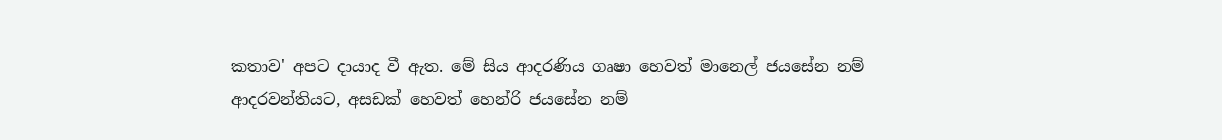කතාව' අපට දායාද වී ඇත. මේ සිය ආදරණිය ගෘෂා හෙවත් මානෙල් ජයසේන නම් ආදරවන්තියට, අසඩක් හෙවත් හෙන්රි ජයසේන නම්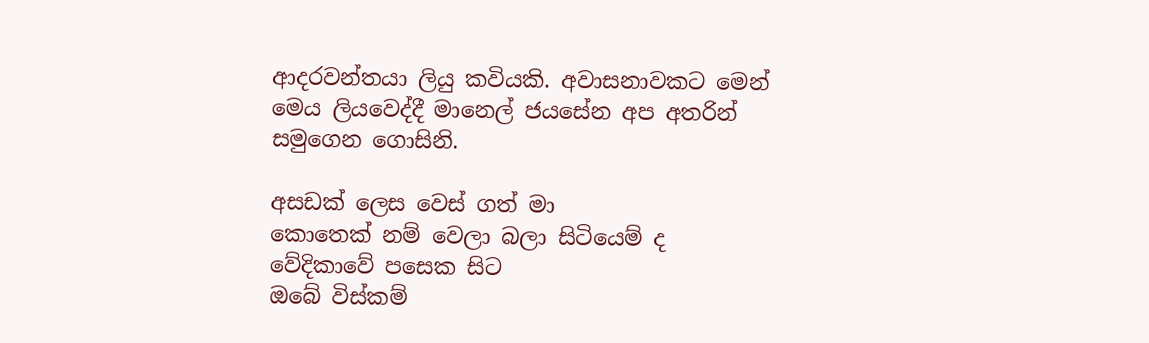ආදරවන්තයා ලියු කවියකි. අවාසනාවකට මෙන් මෙය ලියවෙද්දී මානෙල් ජයසේන අප අතරින් සමුගෙන ගොසිනි.

අසඩක් ලෙස වෙස් ගත් මා
කොතෙක් නම් වෙලා බලා සිටියෙම් ද
වේදිකාවේ පසෙක සිට
ඔබේ විස්කම්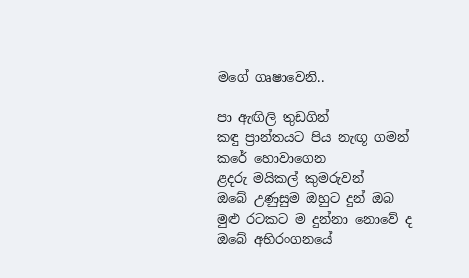මගේ ගෘෂාවෙනි..

පා ඇඟිලි තුඩගින්
කඳු ප්‍රාන්තයට පිය නැඟූ ගමන්
කරේ හොවාගෙන
ළදරු මයිකල් කුමරුවන්
ඔබේ උණුසුම ඔහුට දුන් ඔබ
මුළු රටකට ම දුන්නා නොවේ ද
ඔබේ අභිරංගනයේ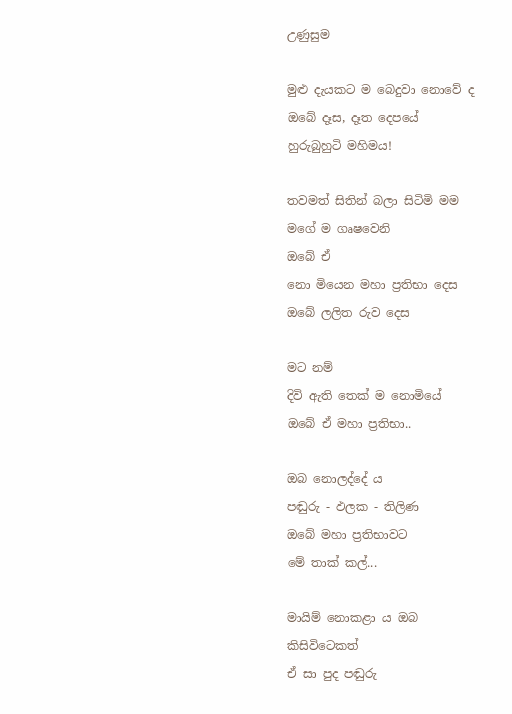උණුසුම

මුළු දැයකට ම බෙදුවා නොවේ ද
ඔබේ දෑස, දෑත දෙපයේ
හුරුබුහුටි මහිමය!

තවමත් සිතින් බලා සිටිමි මම
මගේ ම ගෘෂවෙනි
ඔබේ ඒ
නො මියෙන මහා ප්‍රතිභා දෙස
ඔබේ ලලිත රුව දෙස

මට නම්
දිවි ඇති තෙක් ම නොමියේ
ඔබේ ඒ මහා ප්‍රතිභා..

ඔබ නොලද්දේ ය
පඬුරු - ඵලක - තිලිණ
ඔබේ මහා ප්‍රතිභාවට
මේ තාක් කල්...

මායිම් නොකළා ය ඔබ
කිසිවිටෙකත්
ඒ සා පුද පඬුරු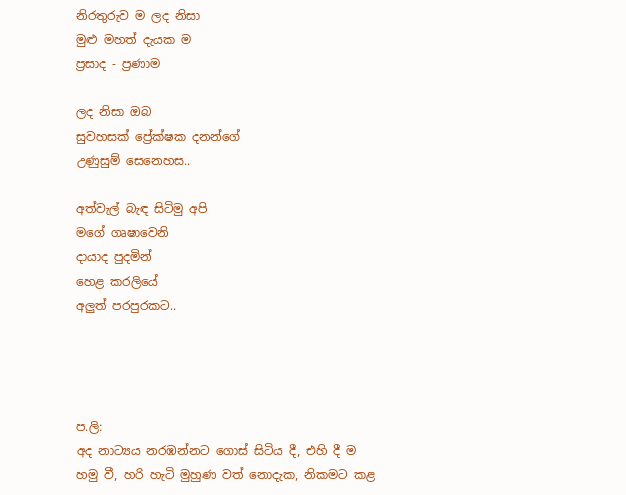නිරතුරුව ම ලද නිසා
මුළු මහත් දැයක ම
ප්‍රසාද - ප්‍රණාම

ලද නිසා ඔබ
සුවහසක් ප්‍රේක්ෂක දනන්ගේ
උණුසුම් සෙනෙහස..

අත්වැල් බැඳ සිටිමු අපි
මගේ ගෘෂාවෙනි
දායාද පුදමින්
හෙළ කරලියේ
අලුත් පරපුරකට..




ප.ලි:
අද නාට්‍යය නරඹන්නට ගොස් සිටිය දී, එහි දී ම හමු වී, හරි හැටි මුහුණ වත් නොදැක, නිකමට කළ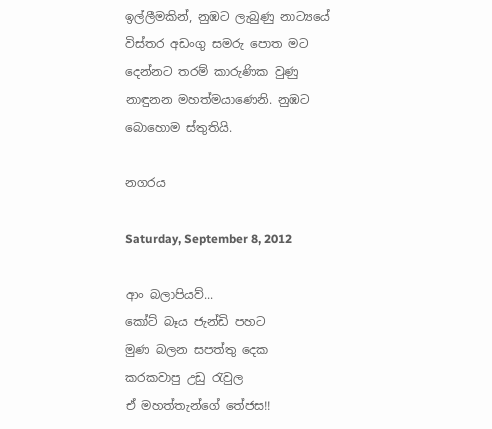ඉල්ලීමකින්, නුඹට ලැබුණු නාට්‍යයේ විස්තර අඩංගු සමරු පොත මට දෙන්නට තරම් කාරුණික වුණු නාඳුනන මහත්මයාණෙනි. නුඹට බොහොම ස්තුතියි.

නගරය

Saturday, September 8, 2012

ආං බලාපියව්...
කෝට් බෑය ජැන්ඩි පහට
මුණ බලන සපත්තු දෙක
කරකවාපු උඩු රැවුල
ඒ මහත්තැන්ගේ තේජස!!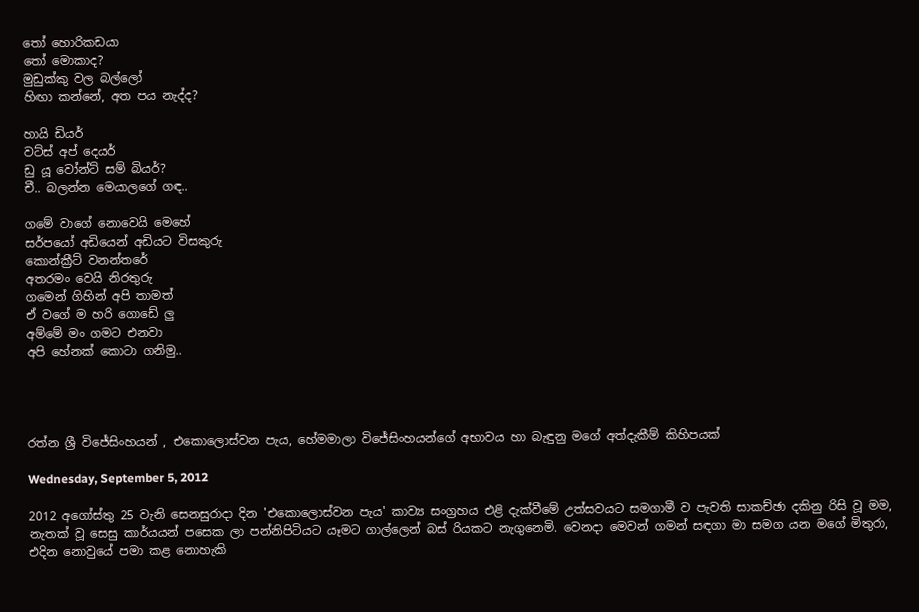තෝ හොරිකඩයා
තෝ මොකාද?
මුඩුක්කු වල බල්ලෝ
හිඟා කන්නේ, අත පය නැද්ද?

හායි ඩියර්
වට්ස් අප් දෙයර්
ඩු යූ වෝන්ට් සම් බියර්?
චී.. බලන්න මෙයාලගේ ගඳ..

ගමේ වාගේ නොවෙයි මෙහේ
සර්පයෝ අඩියෙන් අඩියට විසකුරු
කොන්ක්‍රීට් වනන්තරේ
අතරමං වෙයි නිරතුරු
ගමෙන් ගිහින් අපි තාමත්
ඒ වගේ ම හරි ගොඩේ ලු
අම්මේ මං ගමට එනවා
අපි හේනක් කොටා ගනිමු..




රත්න ශ්‍රී විජේසිංහයන් , එකොලොස්වන පැය, හේමමාලා විජේසිංහයන්ගේ අභාවය හා බැඳුනු මගේ අත්දැකීම් කිහිපයක්

Wednesday, September 5, 2012

2012 අගෝස්තු 25 වැනි සෙනසුරාදා දින 'එකොලොස්වන පැය' කාව්‍ය සංග්‍රහය එළි දැක්වීමේ උත්සවයට සමගාමී ව පැවති සාකච්ඡා දකිනු රිසි වූ මම, නැතක් වූ සෙසු කාර්යයන් පසෙක ලා පන්නිපිටියට යෑමට ගාල්ලෙන් බස් රියකට නැගුනෙමි. වෙනදා මෙවන් ගමන් සඳගා මා සමග යන මගේ මිතුරා, එදින නොවුයේ පමා කළ නොහැකි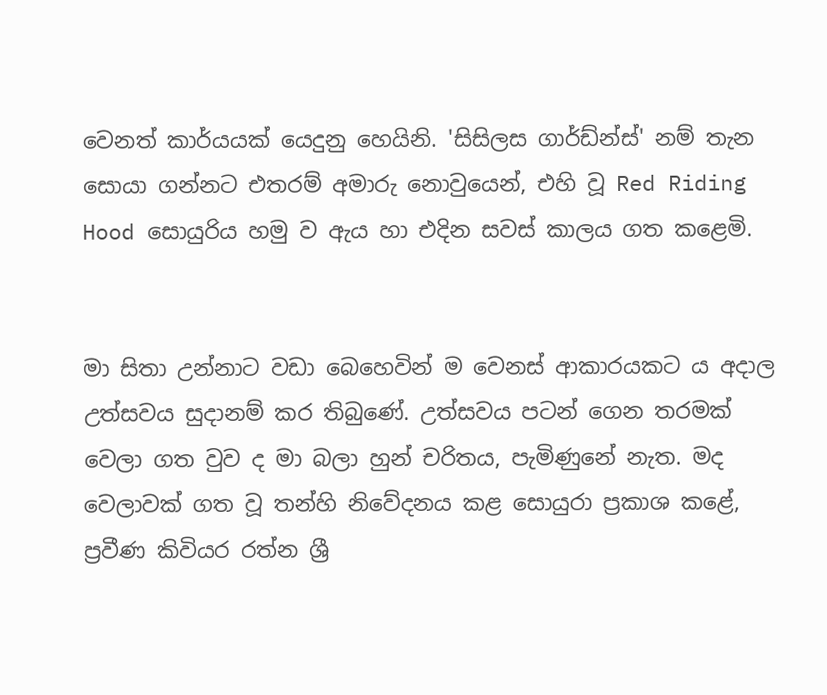වෙනත් කාර්යයක් යෙදුනු හෙයිනි. 'සිසිලස ගාර්ඩ්න්ස්' නම් තැන සොයා ගන්නට එතරම් අමාරු නොවුයෙන්, එහි වූ Red Riding Hood සොයුරිය හමු ව ඇය හා එදින සවස් කාලය ගත කළෙමි.


මා සිතා උන්නාට වඩා බෙහෙවින් ම වෙනස් ආකාරයකට ය අදාල උත්සවය සුදානම් කර තිබුණේ. උත්සවය පටන් ගෙන තරමක් වෙලා ගත වුව ද මා බලා හුන් චරිතය, පැමිණුනේ නැත. මද වෙලාවක් ගත වූ තන්හි නිවේදනය කළ සොයුරා ප්‍රකාශ කළේ, ප්‍රවීණ කිවියර රත්න ශ්‍රී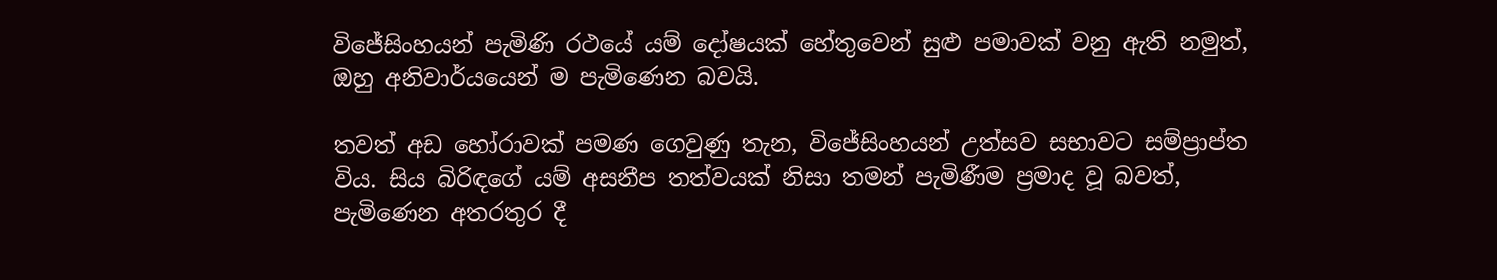විජේසිංහයන් පැමිණි රථයේ යම් දෝෂයක් හේතුවෙන් සුළු පමාවක් වනු ඇති නමුත්, ඔහු අනිවාර්යයෙන් ම පැමිණෙන බවයි.

තවත් අඩ හෝරාවක් පමණ ගෙවුණු තැන, විජේසිංහයන් උත්සව සභාවට සම්ප්‍රාප්ත විය. සිය බිරිඳගේ යම් අසනීප තත්වයක් නිසා තමන් පැමිණීම ප්‍රමාද වූ බවත්, පැමිණෙන අතරතුර දී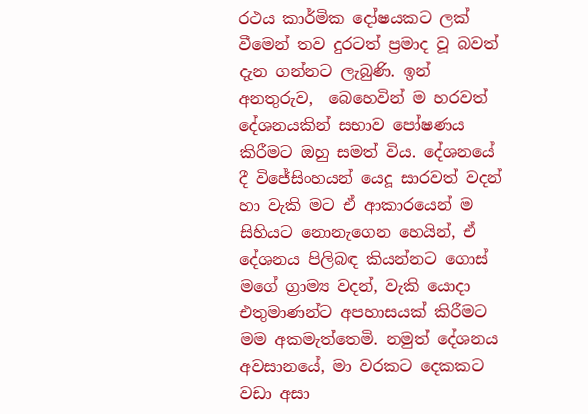රථය කාර්මික දෝෂයකට ලක් වීමෙන් තව දුරටත් ප්‍රමාද වූ බවත් දැන ගන්නට ලැබුණි. ඉන් අනතුරුව,  බෙහෙවින් ම හරවත් දේශනයකින් සභාව පෝෂණය කිරීමට ඔහු සමත් විය. දේශනයේ දී විජේසිංහයන් යෙදූ සාරවත් වදන් හා වැකි මට ඒ ආකාරයෙන් ම සිහියට නොනැගෙන හෙයින්, ඒ දේශනය පිලිබඳ කියන්නට ගොස් මගේ ග්‍රාම්‍ය වදන්, වැකි යොදා එතුමාණන්ට අපහාසයක් කිරීමට මම අකමැත්තෙමි. නමුත් දේශනය අවසානයේ, මා වරකට දෙකකට වඩා අසා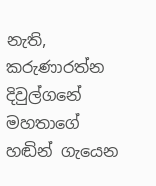නැති, කරුණාරත්න දිවුල්ගනේ මහතාගේ හඬින් ගැයෙන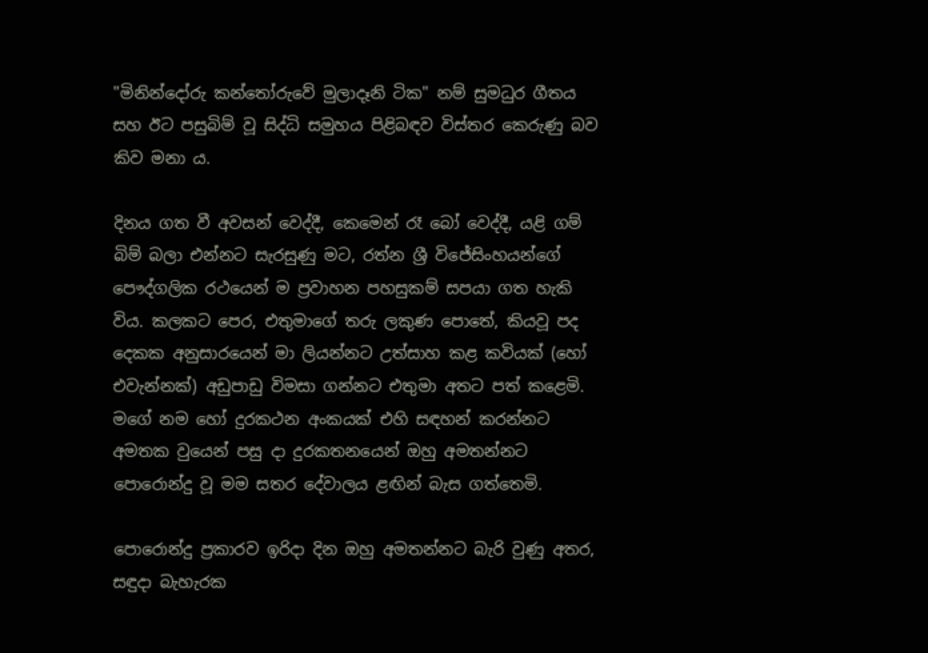"මිනින්දෝරු කන්තෝරුවේ මුලාදෑනි ටික" නම් සුමධුර ගීතය සහ ඊට පසුබිම් වූ සිද්ධි සමුහය පිළිබඳව විස්තර කෙරුණු බව කිව මනා ය.

දිනය ගත වී අවසන් වෙද්දී, කෙමෙන් රෑ බෝ වෙද්දී, යළි ගම් බිම් බලා එන්නට සැරසුණු මට, රත්න ශ්‍රී විජේසිංහයන්ගේ පෞද්ගලික රථයෙන් ම ප්‍රවාහන පහසුකම් සපයා ගත හැකි විය. කලකට පෙර, එතුමාගේ තරු ලකුණ පොතේ, කියවූ පද දෙකක අනුසාරයෙන් මා ලියන්නට උත්සාහ කළ කවියක් (හෝ එවැන්නක්) අඩුපාඩු විමසා ගන්නට එතුමා අතට පත් කළෙමි. මගේ නම හෝ දුරකථන අංකයක් එහි සඳහන් කරන්නට අමතක වුයෙන් පසු දා දුරකතනයෙන් ඔහු අමතන්නට පොරොන්දු වූ මම සතර දේවාලය ළඟින් බැස ගත්තෙමි.

පොරොන්දු ප්‍රකාරව ඉරිදා දින ඔහු අමතන්නට බැරි වුණු අතර, සඳුදා බැහැරක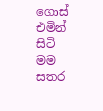ගොස් එමින් සිටි මම සතර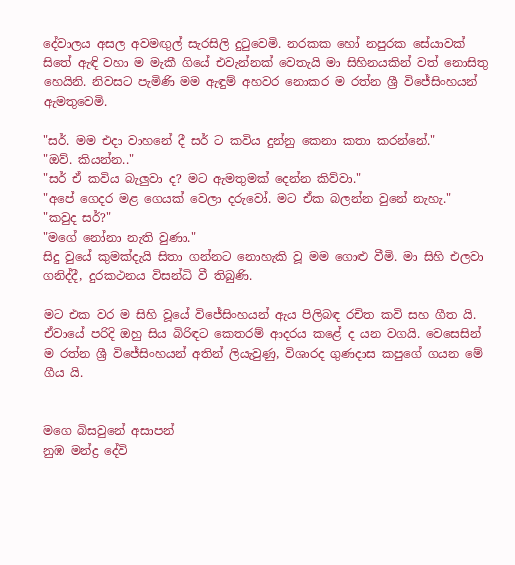දේවාලය අසල අවමඟුල් සැරසිලි දුටුවෙමි. නරකක හෝ නපුරක සේයාවක් සිතේ ඇඳි වහා ම මැකී ගියේ එවැන්නක් වෙතැයි මා සිහිනයකින් වත් නොසිතු හෙයිනි. නිවසට පැමිණි මම ඇඳුම් අහවර නොකර ම රත්න ශ්‍රී විජේසිංහයන් ඇමතුවෙමි.

"සර්. මම එදා වාහනේ දී සර් ට කවිය දුන්නු කෙනා කතා කරන්නේ."
"ඔව්. කියන්න.."
"සර් ඒ කවිය බැලුවා ද? මට ඇමතුමක් දෙන්න කිව්වා."
"අපේ ගෙදර මළ ගෙයක් වෙලා දරුවෝ. මට ඒක බලන්න වුනේ නැහැ."
"කවුද සර්?"
"මගේ නෝනා නැති වුණා."
සිදු වුයේ කුමක්දැයි සිතා ගන්නට නොහැකි වූ මම ගොළු වීමි. මා සිහි එලවා ගනිද්දී, දුරකථනය විසන්ධි වී තිබුණි.

මට එක වර ම සිහි වූයේ විජේසිංහයන් ඇය පිලිබඳ රචිත කවි සහ ගීත යි. ඒවායේ පරිදි ඔහු සිය බිරිඳට කෙතරම් ආදරය කළේ ද යන වගයි. වෙසෙසින් ම රත්න ශ්‍රී විජේසිංහයන් අතින් ලියැවුණු, විශාරද ගුණදාස කපුගේ ගයන මේ ගීය යි.


මගෙ බිසවුනේ අසාපන්
නුඹ මන්ද්‍ර දේවි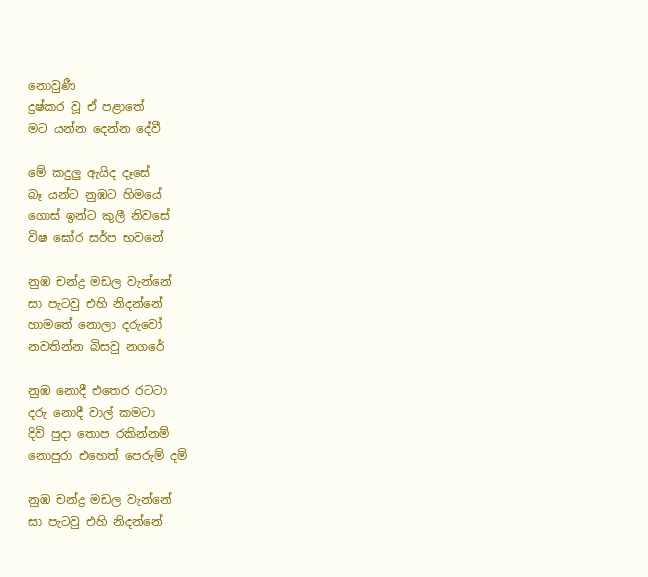නොවුණී
දුෂ්කර වූ ඒ පළාතේ
මට යන්න දෙන්න දේවී

මේ කදුලු ඇයිද දෑසේ
බෑ යන්ට නුඹට හිමයේ
ගොස් ඉන්ට කුලී නිවසේ
විෂ ඝෝර සර්ප භවනේ

නුඹ චන්ද්‍ර මඩල වැන්නේ
සා පැටවු එහි නිදන්නේ
හාමතේ නොලා දරුවෝ
නවතින්න බිසවු නගරේ

නුඹ නොදී එතෙර රටටා‍
දරු නොදී වාල් කමටා
දිවි පුදා තොප රකින්නම්
නොපුරා ‍එහෙත් පෙරුම් දම්

නුඹ චන්ද්‍ර මඩල වැන්නේ
සා පැටවු එහි නිදන්නේ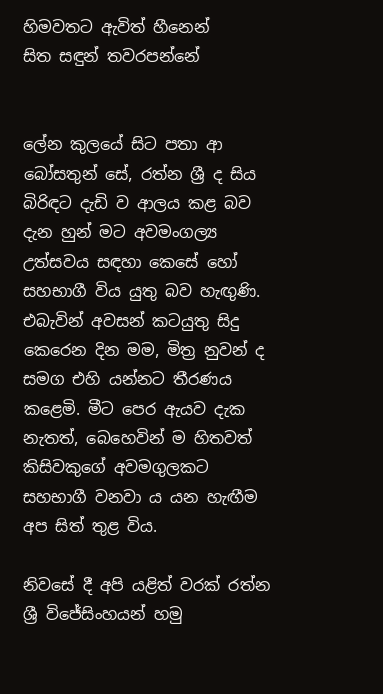හිමවතට ඇවිත් හීනෙන්
සිත සඳුන් තවරපන්නේ


ලේන කුලයේ සිට පතා ආ බෝසතුන් සේ, රත්න ශ්‍රී ද සිය බිරිඳට දැඩි ව ආලය කළ බව දැන හුන් මට අවමංගල්‍ය උත්සවය සඳහා කෙසේ හෝ සහභාගී විය යුතු බව හැඟුණි. එබැවින් අවසන් කටයුතු සිදු කෙරෙන දින මම, මිත්‍ර නුවන් ද සමග එහි යන්නට තීරණය කළෙමි. මීට පෙර ඇයව දැක නැතත්, බෙහෙවින් ම හිතවත් කිසිවකුගේ අවමගුලකට සහභාගී වනවා ය යන හැඟීම අප සිත් තුළ විය.

නිවසේ දී අපි යළිත් වරක් රත්න ශ්‍රී විජේසිංහයන් හමු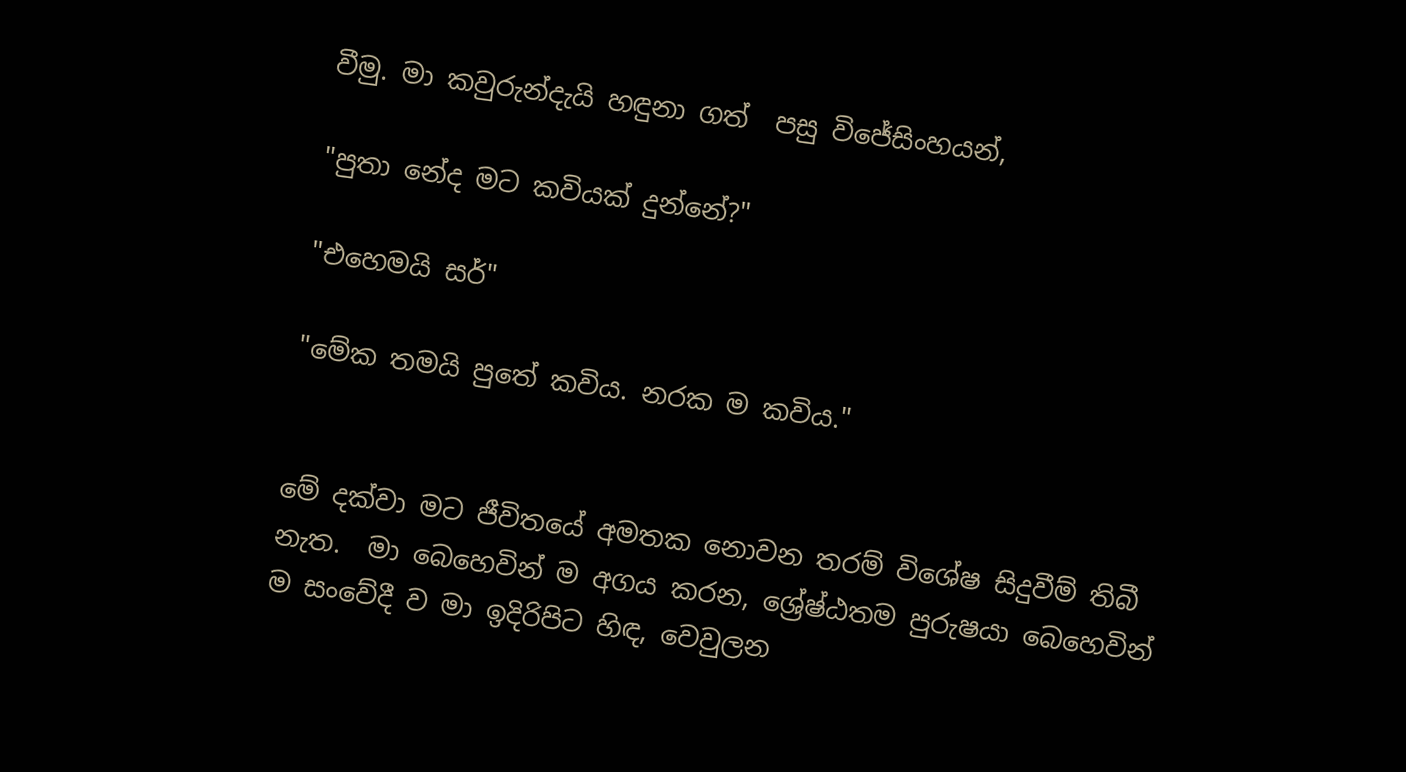වීමු. මා කවුරුන්දැයි හඳුනා ගත්  පසු විජේසිංහයන්,

"පුතා නේද මට කවියක් දුන්නේ?"

"එහෙමයි සර්"

"මේක තමයි පුතේ කවිය. නරක ම කවිය."


මේ දක්වා මට ජීවිතයේ අමතක නොවන තරම් විශේෂ සිදුවීම් තිබී නැත.  මා බෙහෙවින් ම අගය කරන, ශ්‍රේෂ්ඨතම පුරුෂයා බෙහෙවින් ම සංවේදී ව මා ඉදිරිපිට හිඳ, වෙවුලන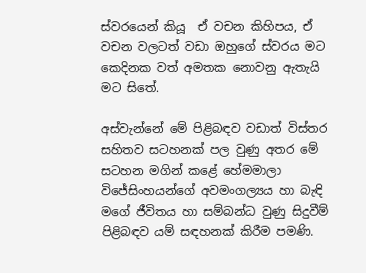ස්වරයෙන් කියූ  ඒ වචන කිහිපය, ඒ වචන වලටත් වඩා ඔහුගේ ස්වරය මට කෙදිනක වත් අමතක නොවනු ඇතැයි මට සිතේ.

අස්වැන්නේ මේ පිළිබඳව වඩාත් විස්තර සහිතව සටහනක් පල වුණු අතර මේ සටහන මගින් කළේ හේමමාලා විජේසිංහයන්ගේ අවමංගල්‍යය හා බැඳි මගේ ජීවිතය හා සම්බන්ධ වුණු සිදුවීම් පිළිබඳව යම් සඳහනක් කිරීම පමණි.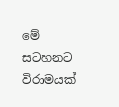මේ සටහනට විරාමයක්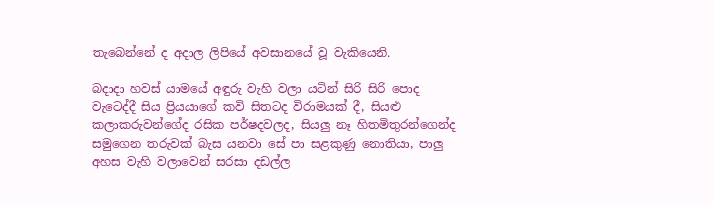තැබෙන්නේ ද අදාල ලිපියේ අවසානයේ වූ වැකියෙනි.

බදාදා හවස් යාමයේ අඳුරු වැහි වලා යටින් සිරි සිරි පොද වැටෙද්දී සිය ප්‍රියයාගේ කවි සිතටද විරාමයක් දී, සියළු කලාකරුවන්ගේද රසික පර්ෂදවලද, සියලු නෑ හිතමිතුරන්ගෙන්ද සමුගෙන තරුවක් බැස යනවා සේ පා සළකුණු නොතියා, පාලු අහස වැහි වලාවෙන් සරසා දඩල්ල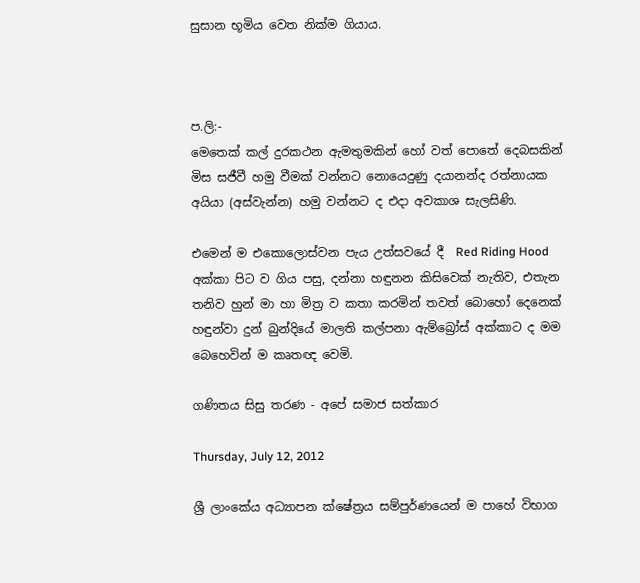සුසාන භූමිය වෙත නික්ම ගියාය.



ප.ලි:-
මෙතෙක් කල් දුරකථන ඇමතුමකින් හෝ වත් පොතේ දෙබසකින් මිස සජීවී හමු වීමක් වන්නට නොයෙදුණු දයානන්ද රත්නායක අයියා (අස්වැන්න) හමු වන්නට ද එදා අවකාශ සැලසිණි.

එමෙන් ම එකොලොස්වන පැය උත්සවයේ දී  Red Riding Hood අක්කා පිට ව ගිය පසු, දන්නා හඳුනන කිසිවෙක් නැතිව, එතැන තනිව හුන් මා හා මිත්‍ර ව කතා කරමින් තවත් බොහෝ දෙනෙක් හඳුන්වා දුන් බුන්දියේ මාලති කල්පනා ඇම්බ්‍රෝස් අක්කාට ද මම බෙහෙවින් ම කෘතඥ වෙමි.

ගණිතය සිසු තරණ - අපේ සමාජ සත්කාර

Thursday, July 12, 2012

ශ්‍රී ලාංකේය අධ්‍යාපන ක්ෂේත්‍රය සම්පුර්ණයෙන් ම පාහේ විභාග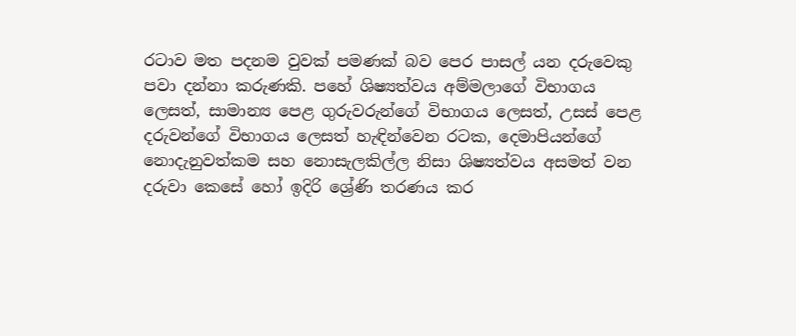රටාව මත පදනම වුවක් පමණක් බව පෙර පාසල් යන දරුවෙකු පවා දන්නා කරුණකි. පහේ ශිෂ්‍යත්වය අම්මලාගේ විභාගය ලෙසත්, සාමාන්‍ය පෙළ ගුරුවරුන්ගේ විභාගය ලෙසත්, උසස් පෙළ දරුවන්ගේ විභාගය ලෙසත් හැඳින්වෙන රටක, දෙමාපියන්ගේ නොදැනුවත්කම සහ නොසැලකිල්ල නිසා ශිෂ්‍යත්වය අසමත් වන දරුවා කෙසේ හෝ ඉදිරි ශ්‍රේණි තරණය කර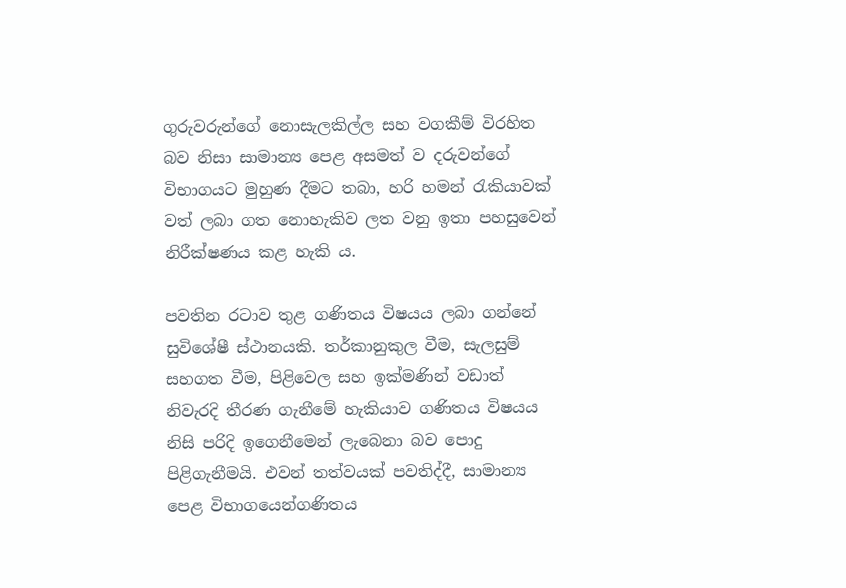ගුරුවරුන්ගේ නොසැලකිල්ල සහ වගකීම් විරහිත බව නිසා සාමාන්‍ය පෙළ අසමත් ව දරුවන්ගේ විභාගයට මුහුණ දීමට තබා, හරි හමන් රැකියාවක් වත් ලබා ගත නොහැකිව ලත වනු ඉතා පහසුවෙන් නිරීක්ෂණය කළ හැකි ය.

පවතින රටාව තුළ ගණිතය විෂයය ලබා ගන්නේ සුවිශේෂී ස්ථානයකි. තර්කානුකුල වීම, සැලසුම් සහගත වීම, පිළිවෙල සහ ඉක්මණින් වඩාත් නිවැරදි තීරණ ගැනීමේ හැකියාව ගණිතය විෂයය නිසි පරිදි ඉගෙනීමෙන් ලැබෙනා බව පොදු පිළිගැනීමයි. එවන් තත්වයක් පවතිද්දී, සාමාන්‍ය පෙළ විභාගයෙන්ගණිතය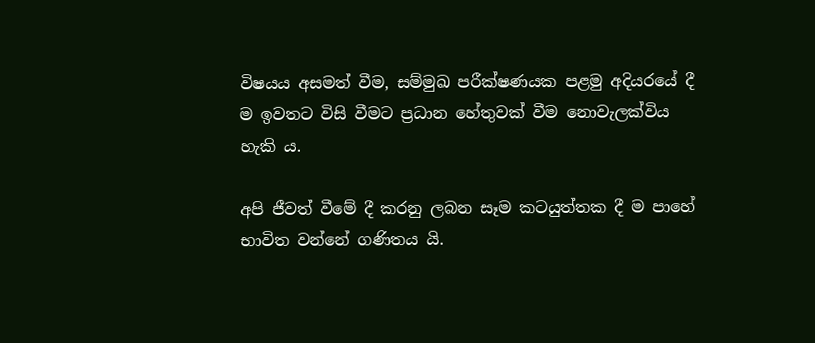විෂයය අසමත් වීම, සම්මුඛ පරීක්ෂණයක පළමු අදියරයේ දී ම ඉවතට විසි වීමට ප්‍රධාන හේතුවක් වීම නොවැලක්විය හැකි ය.

අපි ජීවත් වීමේ දී කරනු ලබන සෑම කටයුත්තක දී ම පාහේ භාවිත වන්නේ ගණිතය යි.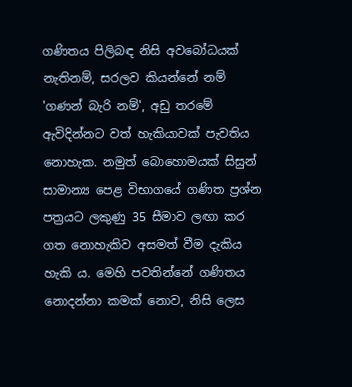ගණිතය පිලිබඳ නිසි අවබෝධයක් නැතිනම්, සරලව කියන්නේ නම් 'ගණන් බැරි නම්', අඩු තරමේ ඇවිදින්නට වත් හැකියාවක් පැවතිය නොහැක. නමුත් බොහොමයක් සිසුන් සාමාන්‍ය පෙළ විභාගයේ ගණිත ප්‍රශ්න පත්‍රයට ලකුණු 35 සීමාව ලඟා කර ගත නොහැකිව අසමත් වීම දැකිය හැකි ය. මෙහි පවතින්නේ ගණිතය නොදන්නා කමක් නොව, නිසි ලෙස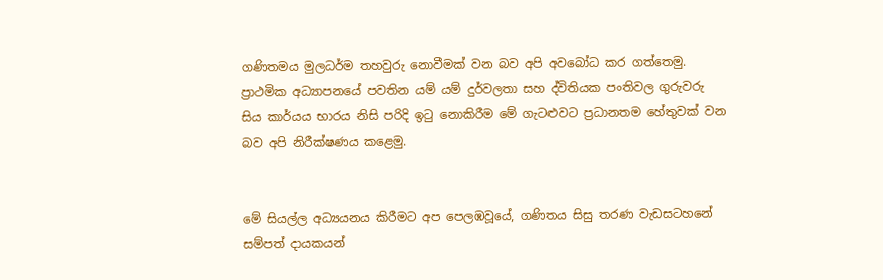ගණිතමය මුලධර්ම තහවුරු නොවීමක්‌ වන බව අපි අවබෝධ කර ගත්තෙමු. ප්‍රාථමික අධ්‍යාපනයේ පවතින යම් යම් දුර්වලතා සහ ද්විතියක පංතිවල ගුරුවරු සිය කාර්යය භාරය නිසි පරිදි ඉටු නොකිරීම මේ ගැටළුවට ප්‍රධානතම හේතුවක් වන බව අපි නිරීක්ෂණය කළෙමු.


මේ සියල්ල අධ්‍යයනය කිරීමට අප පෙලඹවූයේ, ගණිතය සිසු තරණ වැඩසටහනේ සම්පත් දායකයන්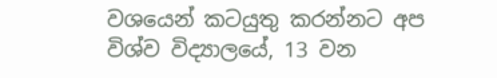වශයෙන් කටයුතු කරන්නට අප විශ්ව විද්‍යාලයේ, 13 වන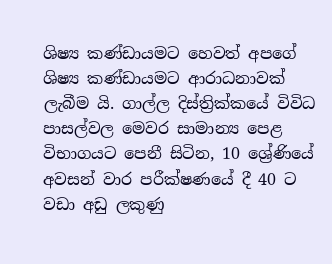ශිෂ්‍ය කණ්ඩායමට හෙවත් අපගේ ශිෂ්‍ය කණ්ඩායමට ආරාධනාවක් ලැබීම යි. ගාල්ල දිස්ත්‍රික්කයේ විවිධ පාසල්වල මෙවර සාමාන්‍ය පෙළ විභාගයට පෙනී සිටින, 10 ශ්‍රේණියේ අවසන් වාර පරීක්ෂණයේ දී 40 ට වඩා අඩු ලකුණු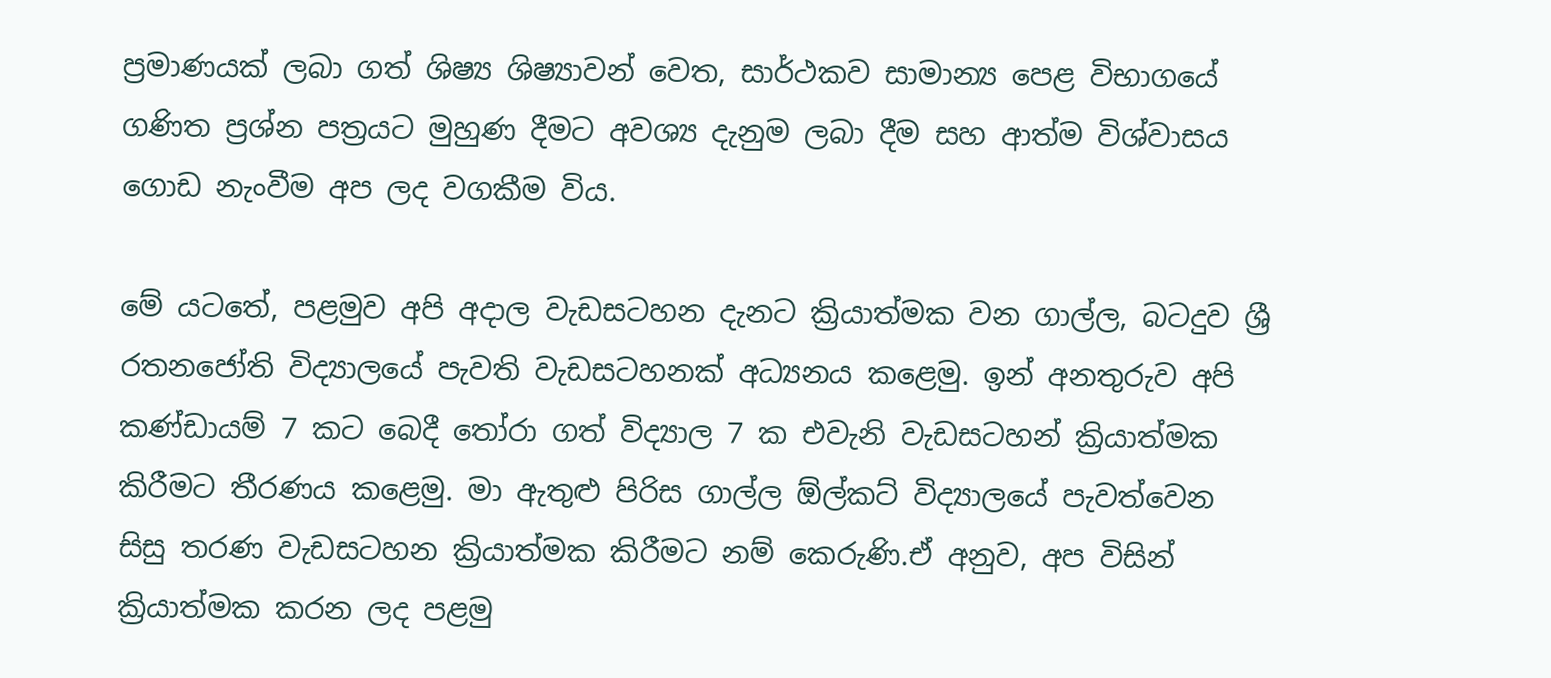ප්‍රමාණයක් ලබා ගත් ශිෂ්‍ය ශිෂ්‍යාවන් වෙත, සාර්ථකව සාමාන්‍ය පෙළ විභාගයේ ගණිත ප්‍රශ්න පත්‍රයට මුහුණ දීමට අවශ්‍ය දැනුම ලබා දීම සහ ආත්ම විශ්වාසය ගොඩ නැංවීම අප ලද වගකීම විය.

මේ යටතේ, පළමුව අපි අදාල වැඩසටහන දැනට ක්‍රියාත්මක වන ගාල්ල, බටදුව ශ්‍රී රතනජෝති විද්‍යාලයේ පැවති වැඩසටහනක් අධ්‍යනය කළෙමු. ඉන් අනතුරුව අපි කණ්ඩායම් 7 කට බෙදී තෝරා ගත් විද්‍යාල 7 ක එවැනි වැඩසටහන් ක්‍රියාත්මක කිරීමට තීරණය කළෙමු. මා ඇතුළු පිරිස ගාල්ල ඕල්කට් විද්‍යාලයේ පැවත්වෙන සිසු තරණ වැඩසටහන ක්‍රියාත්මක කිරීමට නම් කෙරුණි.ඒ අනුව, අප විසින් ක්‍රියාත්මක කරන ලද පළමු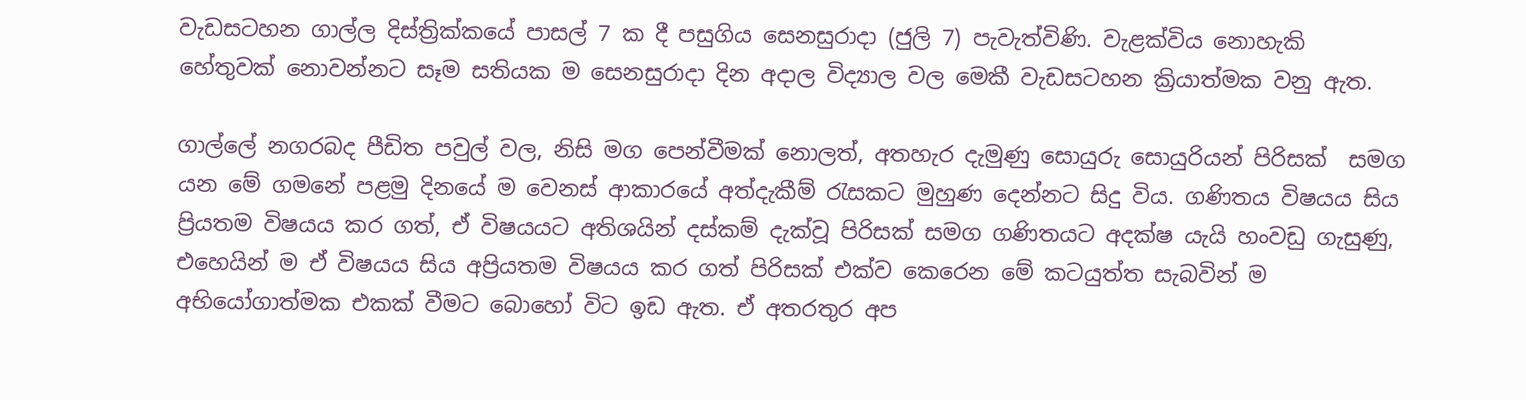වැඩසටහන ගාල්ල දිස්ත්‍රික්කයේ පාසල් 7 ක දී පසුගිය සෙනසුරාදා (ජුලි 7) පැවැත්විණි. වැළක්විය නොහැකි හේතුවක් නොවන්නට සෑම සතියක ම සෙනසුරාදා දින අදාල විද්‍යාල වල මෙකී වැඩසටහන ක්‍රියාත්මක වනු ඇත.

ගාල්ලේ නගරබද පීඩිත පවුල් වල, නිසි මග පෙන්වීමක් නොලත්, අතහැර දැමුණු සොයුරු සොයුරියන් පිරිසක්  සමග යන මේ ගමනේ පළමු දිනයේ ම වෙනස් ආකාරයේ අත්දැකීම් රැසකට මුහුණ දෙන්නට සිදු විය. ගණිතය විෂයය සිය ප්‍රියතම විෂයය කර ගත්, ඒ විෂයයට අතිශයින් දස්කම් දැක්වූ පිරිසක් සමග ගණිතයට අදක්ෂ යැයි හංවඩු ගැසුණු, එහෙයින් ම ඒ විෂයය සිය අප්‍රියතම විෂයය කර ගත් පිරිසක් එක්ව කෙරෙන මේ කටයුත්ත සැබවින් ම අභියෝගාත්මක එකක් වීමට බොහෝ විට ඉඩ ඇත. ඒ අතරතුර අප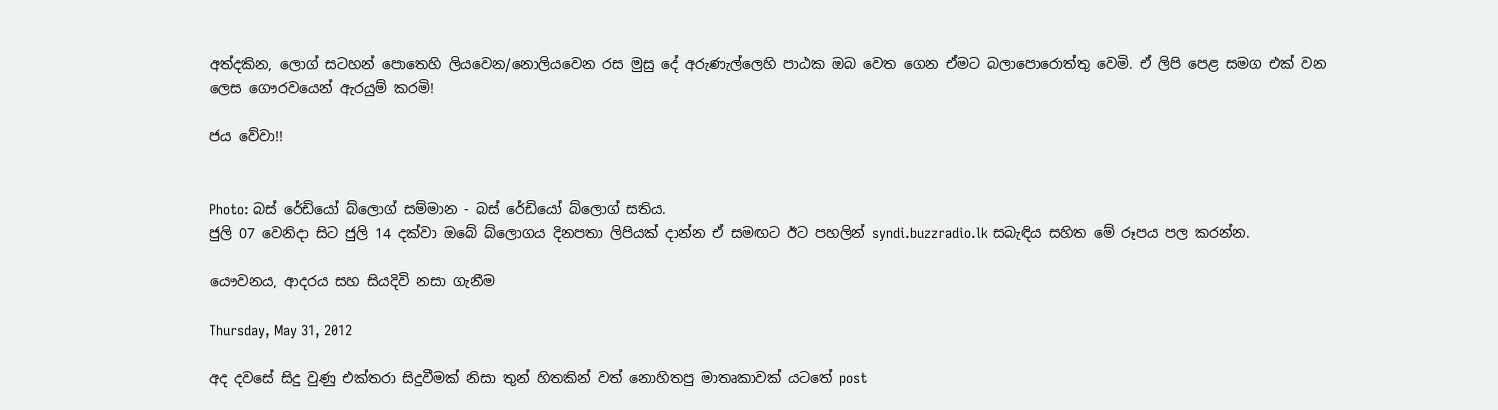අත්දකින, ලොග් සටහන් පොතෙහි ලියවෙන/නොලියවෙන රස මුසු දේ අරුණැල්ලෙහි පාඨක ඔබ වෙත ගෙන ඒමට බලාපොරොත්තු වෙමි. ඒ ලිපි පෙළ සමග එක් වන ලෙස ගෞරවයෙන් ඇරයුම් කරමි!

ජය වේවා!!


Photo: බස් රේඩියෝ බ්ලොග් සම්මාන - බස් රේඩියෝ බ්ලොග් සතිය.
ජුලි 07 වෙනිදා සිට ජුලි 14 දක්වා ඔබේ බ්ලොගය දිනපතා ලිපියක් දාන්න ඒ සමඟට ඊට පහලින් syndi.buzzradio.lk සබැඳිය සහිත මේ රූපය පල කරන්න.

යෞවනය, ආදරය සහ සියදිවි නසා ගැනීම

Thursday, May 31, 2012

අද දවසේ සිදු වුණු එක්තරා සිදුවීමක් නිසා තුන් හිතකින් වත් නොහිතපු මාතෘකාවක් යටතේ post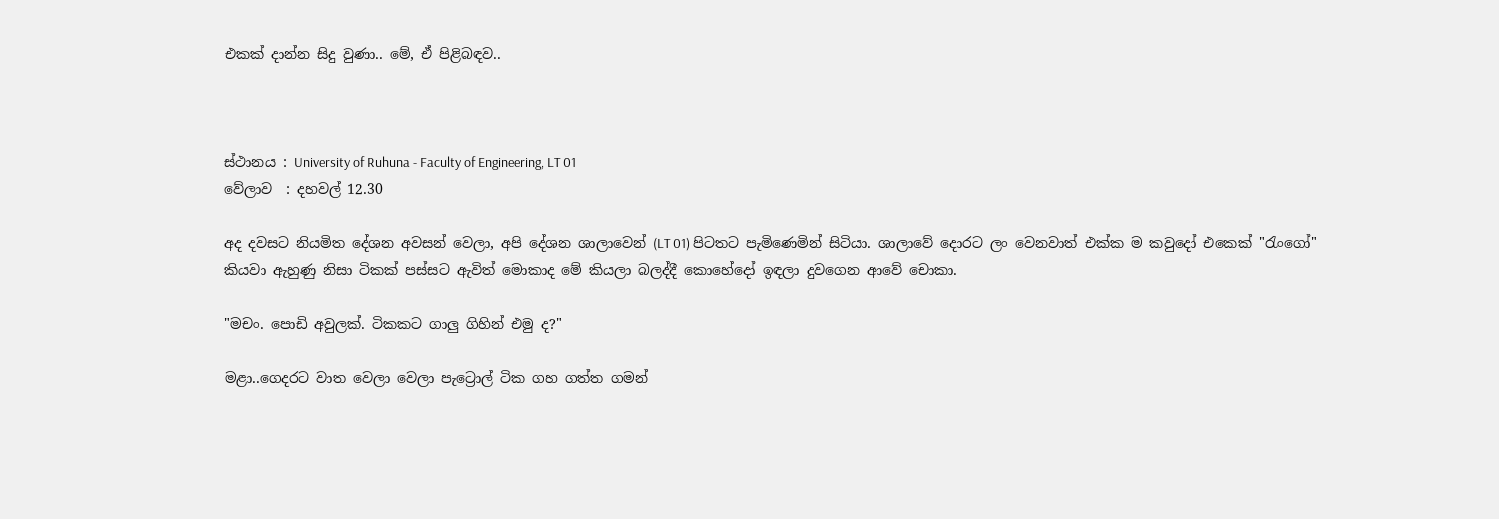එකක් දාන්න සිදු වුණා.. මේ, ඒ පිළිබඳව..



ස්ථානය : University of Ruhuna - Faculty of Engineering, LT 01
වේලාව  : දහවල් 12.30

අද දවසට නියමිත දේශන අවසන් වෙලා, අපි දේශන ශාලාවෙන් (LT 01) පිටතට පැමිණෙමින් සිටියා. ශාලාවේ දොරට ලං වෙනවාත් එක්ක ම කවුදෝ එකෙක් "රැංගෝ" කියවා ඇහුණු නිසා ටිකක් පස්සට ඇවිත් මොකාද මේ කියලා බලද්දී කොහේදෝ ඉඳලා දුවගෙන ආවේ චොකා.

"මචං. පොඩි අවුලක්. ටිකකට ගාලු ගිහින් එමු ද?"

මළා..ගෙදරට වාත වෙලා වෙලා පැට්‍රොල් ටික ගහ ගත්ත ගමන්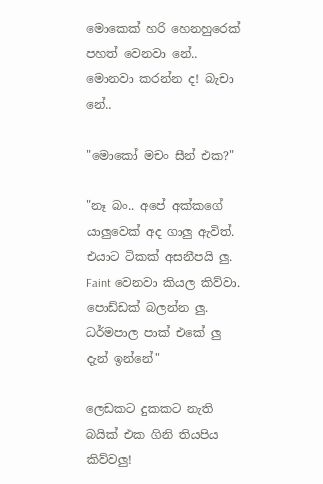මොකෙක් හරි හෙනහුරෙක් පහත් වෙනවා නේ.. මොනවා කරන්න ද! බැචා නේ..

"මොකෝ මචං සීන් එක?"

"නෑ බං.. අපේ අක්කගේ යාලුවෙක් අද ගාලු ඇවිත්. එයාට ටිකක් අසනීපයි ලු. Faint වෙනවා කියල කිව්වා. පොඩ්ඩක් බලන්න ලු. ධර්මපාල පාක් එකේ ලු දැන් ඉන්නේ"

ලෙඩකට දුකකට නැති බයික් එක ගිනි තියපිය කිව්වලු!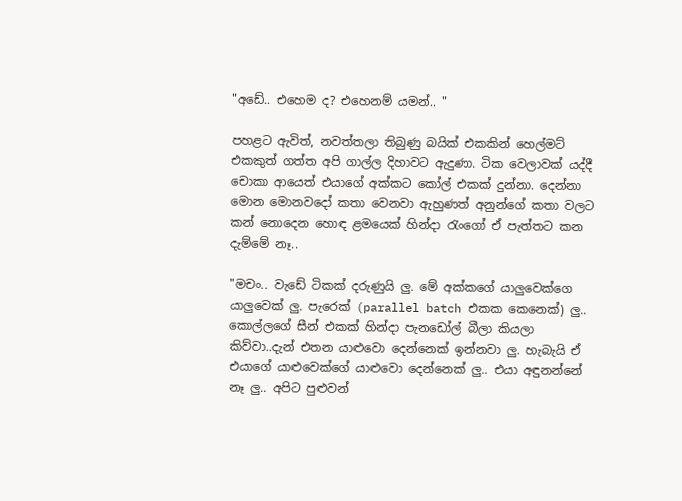"අඩේ.. එහෙම ද? එහෙනම් යමන්.. "

පහළට ඇවිත්, නවත්තලා තිබුණු බයික් එකකින් හෙල්මට් එකකුත් ගත්ත අපි ගාල්ල දිහාවට ඇදුණා. ටික වෙලාවක් යද්දී චොකා ආයෙත් එයාගේ අක්කට කෝල් එකක් දුන්නා. දෙන්නා මොන මොනවදෝ කතා වෙනවා ඇහුණත් අනුන්ගේ කතා වලට කන් නොදෙන හොඳ ළමයෙක් හින්දා රැංගෝ ඒ පැත්තට කන දැම්මේ නෑ..

"මචං.. වැඩේ ටිකක් දරුණුයි ලු. මේ අක්කගේ යාලුවෙක්ගෙ යාලුවෙක් ලු. පැරෙක් (parallel batch එකක කෙනෙක්) ලු.. කොල්ලගේ සීන් එකක් හින්දා පැනඩෝල් බීලා කියලා කිව්වා..දැන් එතන යාළුවො දෙන්නෙක් ඉන්නවා ලු. හැබැයි ඒ එයාගේ යාළුවෙක්ගේ යාළුවො දෙන්නෙක් ලු.. එයා අඳුනන්නේ නෑ ලු.. අපිට පුළුවන්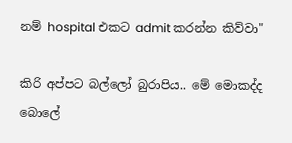නම් hospital එකට admit කරන්න කිව්වා"

කිරි අප්පට බල්ලෝ බුරාපිය.. මේ මොකද්ද බොලේ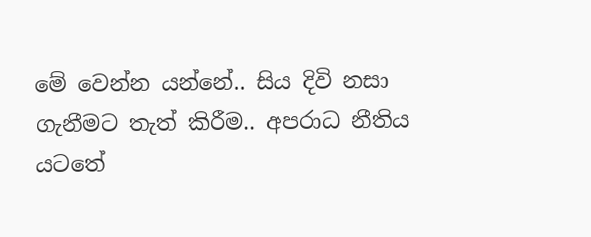මේ වෙන්න යන්නේ.. සිය දිවි නසා ගැනීමට තැත් කිරීම.. අපරාධ නීතිය යටතේ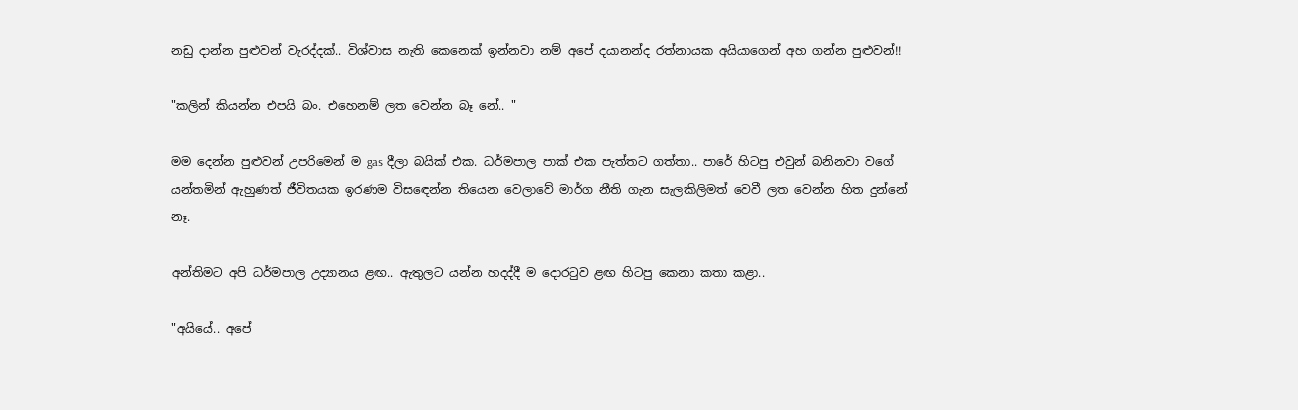නඩු දාන්න පුළුවන් වැරද්දක්.. විශ්වාස නැති කෙනෙක් ඉන්නවා නම් අපේ දයානන්ද රත්නායක අයියාගෙන් අහ ගන්න පුළුවන්!!

"කලින් කියන්න එපයි බං. එහෙනම් ලත වෙන්න බෑ නේ.. "

මම දෙන්න පුළුවන් උපරිමෙන් ම gas දීලා බයික් එක. ධර්මපාල පාක් එක පැත්තට ගත්තා.. පාරේ හිටපු එවුන් බනිනවා වගේ යන්තමින් ඇහුණත් ජීවිතයක ඉරණම විසඳෙන්න තියෙන වෙලාවේ මාර්ග නීති ගැන සැලකිලිමත් වෙවී ලත වෙන්න හිත දුන්නේ නෑ.

අන්තිමට අපි ධර්මපාල උද්‍යානය ළඟ.. ඇතුලට යන්න හදද්දී ම දොරටුව ළඟ හිටපු කෙනා කතා කළා..

"අයියේ.. අපේ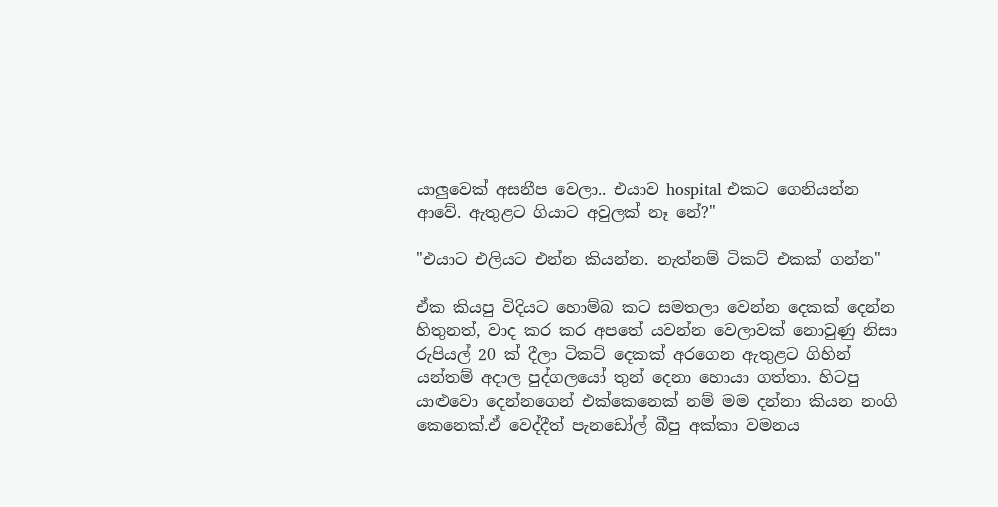යාලුවෙක් අසනීප වෙලා.. එයාව hospital එකට ගෙනියන්න ආවේ. ඇතුළට ගියාට අවුලක් නෑ නේ?"

"එයාට එලියට එන්න කියන්න. නැත්නම් ටිකට් එකක් ගන්න"

ඒක කියපු විදියට හොම්බ කට සමතලා වෙන්න දෙකක් දෙන්න හිතුනත්, වාද කර කර අපතේ යවන්න වෙලාවක් නොවුණු නිසා රුපියල් 20 ක් දීලා ටිකට් දෙකක් අරගෙන ඇතුළට ගිහින් යන්තම් අදාල පුද්ගලයෝ තුන් දෙනා හොයා ගත්තා. හිටපු යාළුවො දෙන්නගෙන් එක්කෙනෙක් නම් මම දන්නා කියන නංගි කෙනෙක්.ඒ වෙද්දීත් පැනඩෝල් බීපු අක්කා වමනය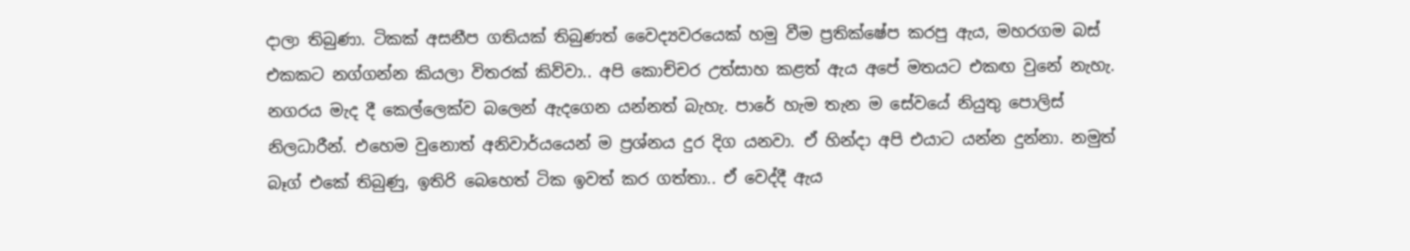දාලා තිබුණා. ටිකක් අසනීප ගතියක් තිබුණත් වෛද්‍යවරයෙක් හමු වීම ප්‍රතික්ෂේප කරපු ඇය, මහරගම බස් එකකට නග්ගන්න කියලා විතරක් කිව්වා.. අපි කොච්චර උත්සාහ කළත් ඇය අපේ මතයට එකඟ වුනේ නැහැ. නගරය මැද දී කෙල්ලෙක්ව බලෙන් ඇදගෙන යන්නත් බැහැ. පාරේ හැම තැන ම සේවයේ නියුතු පොලිස් නිලධාරීන්. එහෙම වුනොත් අනිවාර්යයෙන් ම ප්‍රශ්නය දුර දිග යනවා. ඒ හින්දා අපි එයාට යන්න දුන්නා. නමුත් බෑග් එකේ තිබුණු, ඉතිරි බෙහෙත් ටික ඉවත් කර ගත්තා.. ඒ වෙද්දී ඇය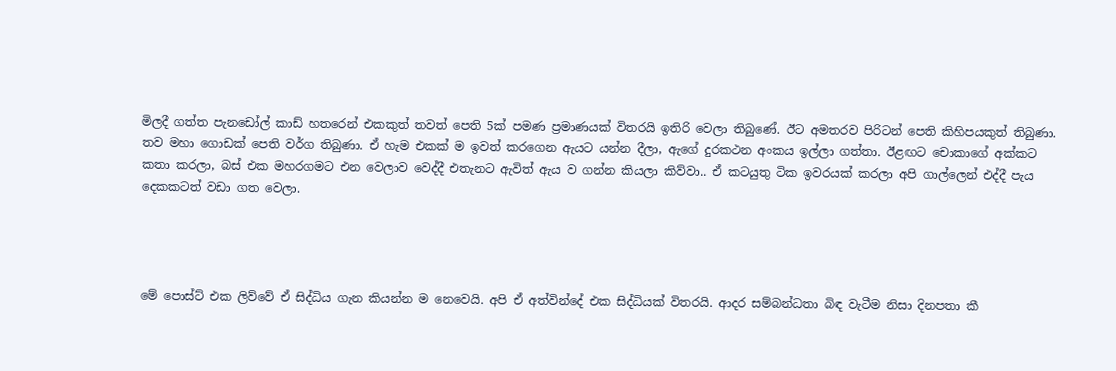මිලදී ගත්ත පැනඩෝල් කාඩ් හතරෙන් එකකුත් තවත් පෙති 5ක් පමණ ප්‍රමාණයක් විතරයි ඉතිරි වෙලා තිබුණේ. ඊට අමතරව පිරිටන් පෙති කිහිපයකුත් තිබුණා. තව මහා ගොඩක් පෙති වර්ග තිබුණා. ඒ හැම එකක් ම ඉවත් කරගෙන ඇයට යන්න දීලා, ඇගේ දුරකථන අංකය ඉල්ලා ගත්තා. ඊළඟට චොකාගේ අක්කට කතා කරලා, බස් එක මහරගමට එන වෙලාව වෙද්දී එතැනට ඇවිත් ඇය ව ගන්න කියලා කිව්වා.. ඒ කටයුතු ටික ඉවරයක්‌ කරලා අපි ගාල්ලෙන් එද්දී පැය දෙකකටත් වඩා ගත වෙලා.




මේ පොස්ට් එක ලිව්වේ ඒ සිද්ධිය ගැන කියන්න ම නෙවෙයි. අපි ඒ අත්වින්දේ එක සිද්ධියක් විතරයි. ආදර සම්බන්ධතා බිඳ වැටීම නිසා දිනපතා කී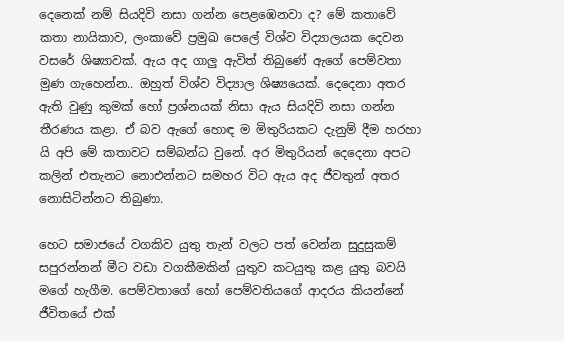දෙනෙක් නම් සියදිවි නසා ගන්න පෙළඹෙනවා ද? මේ කතාවේ කතා නායිකාව, ලංකාවේ ප්‍රමුඛ පෙලේ විශ්ව විද්‍යාලයක දෙවන වසරේ ශිෂ්‍යාවක්. ඇය අද ගාලු ඇවිත් තිබුණේ ඇගේ පෙම්වතා මුණ ගැහෙන්න.. ඔහුත් විශ්ව විද්‍යාල ශිෂ්‍යයෙක්. දෙදෙනා අතර ඇති වුණු කුමක් හෝ ප්‍රශ්නයක් නිසා ඇය සියදිවි නසා ගන්න තීරණය කළා. ඒ බව ඇගේ හොඳ ම මිතුරියකට දැනුම් දීම හරහා යි අපි මේ කතාවට සම්බන්ධ වුනේ. අර මිතුරියන් දෙදෙනා අපට කලින් එතැනට නොඑන්නට සමහර විට ඇය අද ජීවතුන් අතර නොසිටින්නට තිබුණා.

හෙට සමාජයේ වගකිව යුතු තැන් වලට පත් වෙන්න සුදුසුකම් සපුරන්නන් මීට වඩා වගකීමකින් යුතුව කටයුතු කළ යුතු බවයි මගේ හැගීම. පෙම්වතාගේ හෝ පෙම්වතියගේ ආදරය කියන්නේ ජීවිතයේ එක්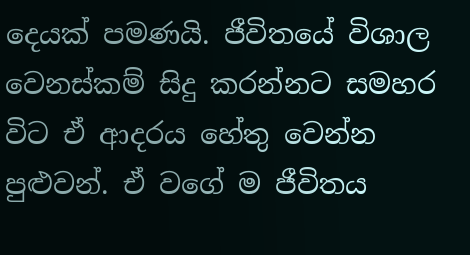දෙයක් පමණයි. ජීවිතයේ විශාල වෙනස්කම් සිදු කරන්නට සමහර විට ඒ ආදරය හේතු වෙන්න පුළුවන්. ඒ වගේ ම ජීවිතය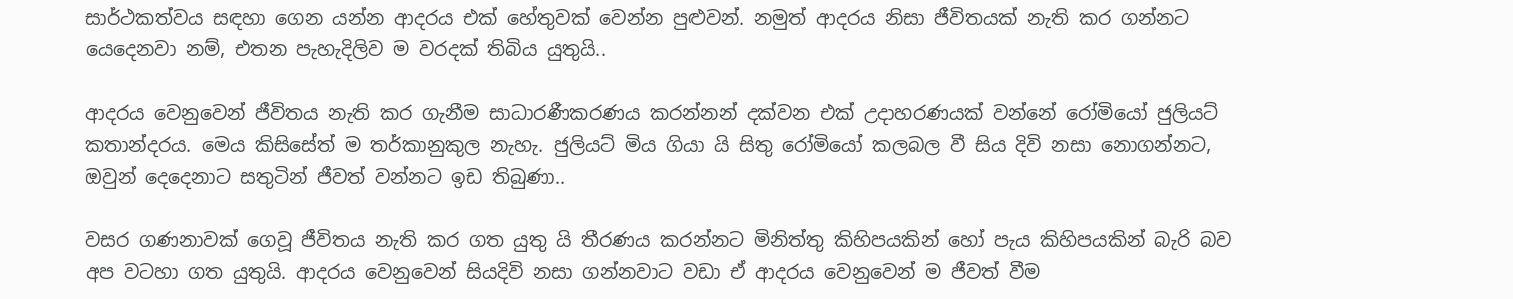සාර්ථකත්වය සඳහා ගෙන යන්න ආදරය එක් හේතුවක් වෙන්න පුළුවන්. නමුත් ආදරය නිසා ජීවිතයක් නැති කර ගන්නට යෙදෙනවා නම්, එතන පැහැදිලිව ම වරදක් තිබිය යුතුයි..

ආදරය වෙනුවෙන් ජීවිතය නැති කර ගැනීම සාධාරණීකරණය කරන්නන් දක්වන එක් උදාහරණයක් වන්නේ රෝමියෝ ජුලියට් කතාන්දරය. මෙය කිසිසේත් ම තර්කානුකුල නැහැ. ජුලියට් මිය ගියා යි සිතු රෝමියෝ කලබල වී සිය දිවි නසා නොගන්නට, ඔවුන් දෙදෙනාට සතුටින් ජීවත් වන්නට ඉඩ තිබුණා..

වසර ගණනාවක් ගෙවූ ජීවිතය නැති කර ගත යුතු යි තීරණය කරන්නට මිනිත්තු කිහිපයකින් හෝ පැය කිහිපයකින් බැරි බව අප වටහා ගත යුතුයි. ආදරය වෙනුවෙන් සියදිවි නසා ගන්නවාට වඩා ඒ ආදරය වෙනුවෙන් ම ජීවත් වීම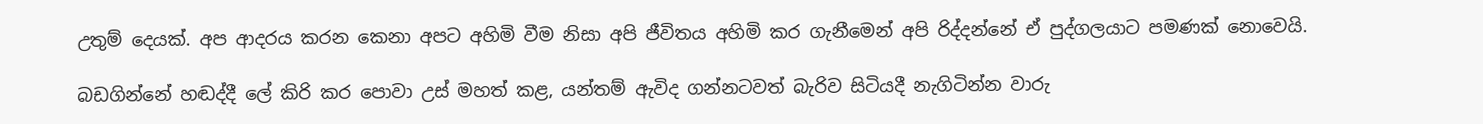උතුම් දෙයක්. අප ආදරය කරන කෙනා අපට අහිමි වීම නිසා අපි ජීවිතය අහිමි කර ගැනීමෙන් අපි රිද්දන්නේ ඒ පුද්ගලයාට පමණක් නොවෙයි.

බඩගින්නේ හඬද්දී ලේ කිරි කර පොවා උස් මහත් කළ, යන්තම් ඇවිද ගන්නටවත් බැරිව සිටියදී නැගිටින්න වාරු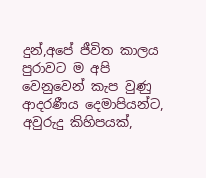දුන්,අපේ ජීවිත කාලය පුරාවට ම අපි වෙනුවෙන් කැප වුණු ආදරණීය දෙමාපියන්ට, අවුරුදු කිහිපයක්,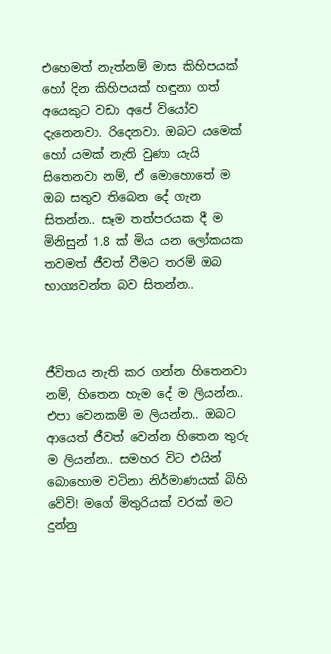එහෙමත් නැත්නම් මාස කිහිපයක් හෝ දින කිහිපයක් හඳුනා ගත් අයෙකුට වඩා අපේ වියෝව දැනෙනවා. රිදෙනවා. ඔබට යමෙක් හෝ යමක් නැති වුණා යැයි සිතෙනවා නම්, ඒ මොහොතේ ම ඔබ සතුව තිබෙන දේ ගැන සිතන්න.. සෑම තත්පරයක දී ම මිනිසුන් 1.8 ක් මිය යන ලෝකයක තවමත් ජීවත් වීමට තරම් ඔබ භාග්‍යවන්ත බව සිතන්න..



ජීවිතය නැති කර ගන්න හිතෙනවා නම්, හිතෙන හැම දේ ම ලියන්න.. එපා වෙනකම් ම ලියන්න.. ඔබට ආයෙත් ජීවත් වෙන්න හිතෙන තුරු ම ලියන්න.. සමහර විට එයින් බොහොම වටිනා නිර්මාණයක් බිහි වේවි! මගේ මිතුරියක්‌ වරක් මට දුන්නු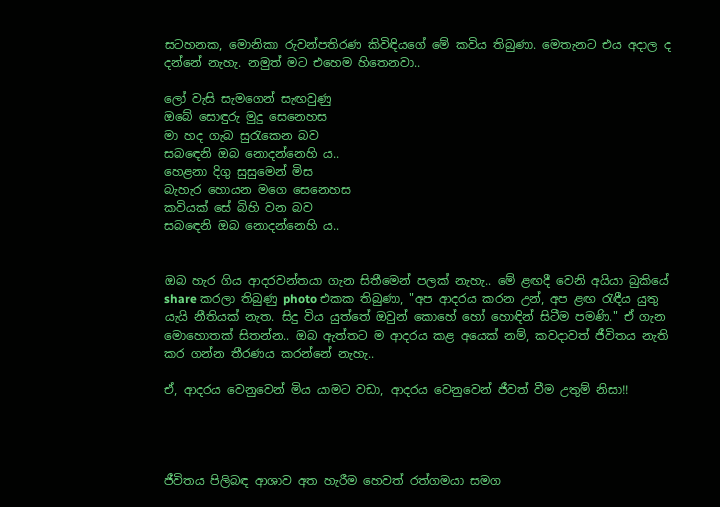සටහනක, මොනිකා රුවන්පතිරණ කිවිඳියගේ මේ කවිය තිබුණා. මෙතැනට එය අදාල ද දන්නේ නැහැ. නමුත් මට එහෙම හිතෙනවා..

ලෝ වැසි සැමගෙන් සැඟවුණු
ඔබේ සොඳුරු මුදු සෙනෙහස
මා හද ගැබ සුරැකෙන බව
සබඳෙනි ඔබ නොදන්නෙහි ය..
හෙළනා දිගු සුසුමෙන් මිස
බැහැර හොයන මගෙ සෙනෙහස
කවියක් සේ බිහි වන බව
සබඳෙනි ඔබ නොදන්නෙහි ය..


ඔබ හැර ගිය ආදරවන්තයා ගැන සිතීමෙන් පලක් නැහැ.. මේ ළඟදී වෙනි අයියා බුකියේ share කරලා තිබුණු photo එකක තිබුණා, "අප ආදරය කරන උන්, අප ළඟ රැඳීය යුතු යැයි නීතියක් නැත. සිදු විය යුත්තේ ඔවුන් කොහේ හෝ හොඳින් සිටීම පමණි." ඒ ගැන මොහොතක් සිතන්න.. ඔබ ඇත්තට ම ආදරය කළ අයෙක් නම්, කවදාවත් ජීවිතය නැති කර ගන්න තීරණය කරන්නේ නැහැ..

ඒ, ආදරය වෙනුවෙන් මිය යාමට වඩා, ආදරය වෙනුවෙන් ජීවත් වීම උතුම් නිසා!!




ජීවිතය පිලිබඳ ආශාව අත හැරීම හෙවත් රත්ගමයා සමග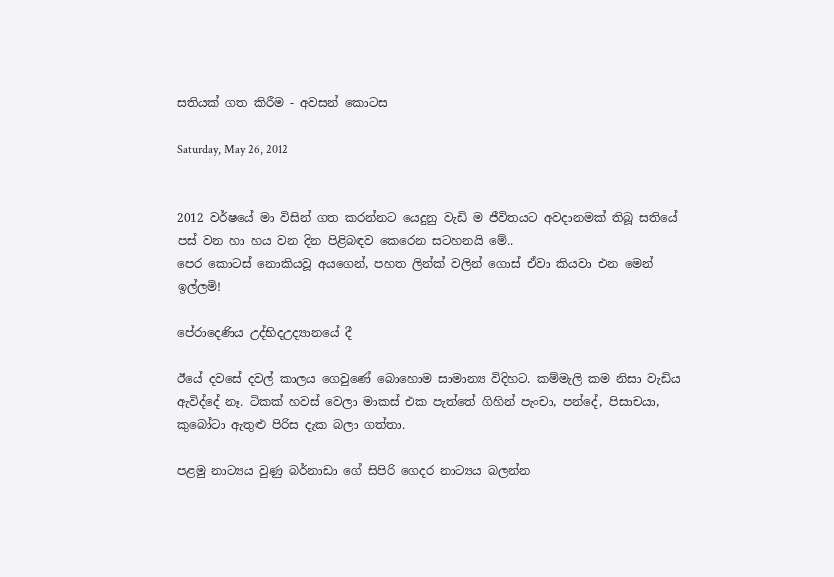සතියක් ගත කිරීම - අවසන් කොටස

Saturday, May 26, 2012


2012 වර්ෂයේ මා විසින් ගත කරන්නට යෙදුනු වැඩි ම ජීවිතයට අවදානමක් තිබූ සතියේ පස් වන හා හය වන දින පිළිබඳව කෙරෙන සටහනයි මේ..
පෙර කොටස් නොකියවූ අයගෙන්, පහත ලින්ක් වලින් ගොස් ඒවා කියවා එන මෙන් ඉල්ලමි!

පේරාදෙණිය උද්භිදඋද්‍යානයේ දී

ඊයේ දවසේ දවල් කාලය ගෙවුණේ බොහොම සාමාන්‍ය විදිහට. කම්මැලි කම නිසා වැඩිය ඇවිද්දේ නෑ. ටිකක් හවස් වෙලා මාකස් එක පැත්තේ ගිහින් පැංචා, පන්දේ, පිසාචයා, කුබෝටා ඇතුළු පිරිස දැක බලා ගත්තා.

පළමු නාට්‍යය වුණු බර්නාඩා ගේ සිපිරි ගෙදර නාට්‍යය බලන්න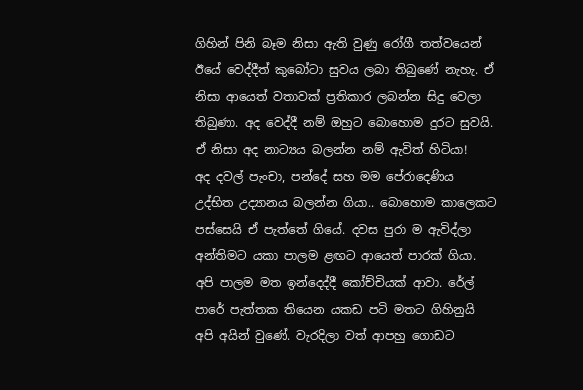ගිහින් පිනි බෑම නිසා ඇති වුණු රෝගී තත්වයෙන් ඊයේ වෙද්දීත් කුබෝටා සුවය ලබා තිබුණේ නැහැ. ඒ නිසා ආයෙත් වතාවක් ප්‍රතිකාර ලබන්න සිදු වෙලා තිබුණා. අද වෙද්දී නම් ඔහුට බොහොම දුරට සුවයි. ඒ නිසා අද නාට්‍යය බලන්න නම් ඇවිත් හිටියා!
අද දවල් පැංචා, පන්දේ සහ මම පේරාදෙණිය උද්භිත උද්‍යානය බලන්න ගියා.. බොහොම කාලෙකට පස්සෙයි ඒ පැත්තේ ගියේ. දවස පුරා ම ඇවිද්ලා අන්තිමට යකා පාලම ළඟට ආයෙත් පාරක් ගියා. අපි පාලම මත ඉන්දෙද්දී කෝච්චියක් ආවා. රේල් පාරේ පැත්තක තියෙන යකඩ පටි මතට ගිහිනුයි අපි අයින් වුණේ. වැරදිලා වත් ආපහු ගොඩට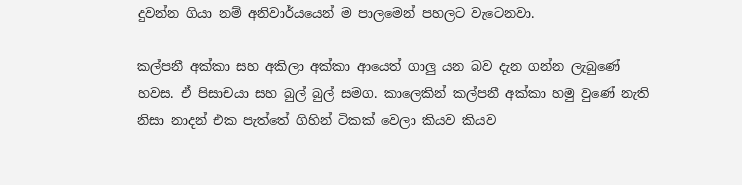දුවන්න ගියා නම් අනිවාර්යයෙන් ම පාලමෙන් පහලට වැටෙනවා.

කල්පනී අක්කා සහ අකිලා අක්කා ආයෙත් ගාලු යන බව දැන ගන්න ලැබුණේ හවස. ඒ පිසාචයා සහ බුල් බුල් සමග. කාලෙකින් කල්පනී අක්කා හමු වුණේ නැති නිසා නාදන් එක පැත්තේ ගිහින් ටිකක් වෙලා කියව කියව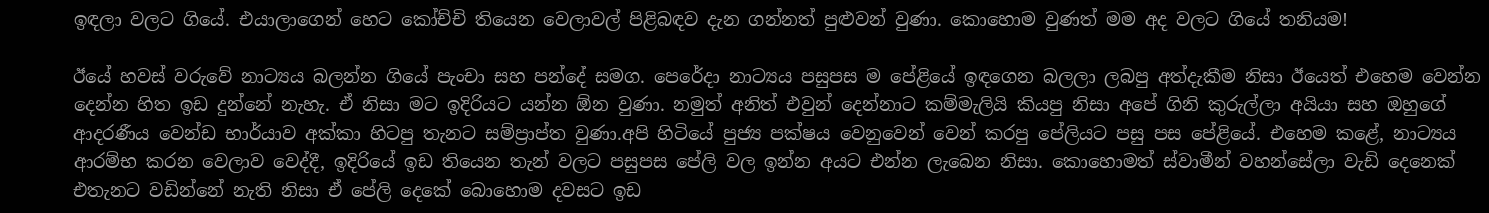ඉඳලා වලට ගියේ. එයාලාගෙන් හෙට කෝච්චි තියෙන වෙලාවල් පිළිබඳව දැන ගන්නත් පුළුවන් වුණා. කොහොම වුණත් මම අද වලට ගියේ තනියම!

ඊයේ හවස් වරුවේ නාට්‍යය බලන්න ගියේ පැංචා සහ පන්දේ සමග. පෙරේදා නාට්‍යය පසුපස ම පේළියේ ඉඳගෙන බලලා ලබපු අත්දැකීම නිසා ඊයෙත් එහෙම වෙන්න දෙන්න හිත ඉඩ දුන්නේ නැහැ. ඒ නිසා මට ඉදිරියට යන්න ඕන වුණා. නමුත් අනිත් එවුන් දෙන්නාට කම්මැලියි කියපු නිසා අපේ ගිනි කුරුල්ලා අයියා සහ ඔහුගේ ආදරණීය වෙන්ඩ භාර්යාව අක්කා හිටපු තැනට සම්ප්‍රාප්ත වුණා.අපි හිටියේ පුජ්‍ය පක්ෂය වෙනුවෙන් වෙන් කරපු පේලියට පසු පස පේළියේ. එහෙම කළේ, නාට්‍යය ආරම්භ කරන වෙලාව වෙද්දී, ඉදිරියේ ඉඩ තියෙන තැන් වලට පසුපස පේලි වල ඉන්න අයට එන්න ලැබෙන නිසා. කොහොමත් ස්වාමීන් වහන්සේලා වැඩි දෙනෙක් එතැනට වඩින්නේ නැති නිසා ඒ පේලි දෙකේ බොහොම දවසට ඉඩ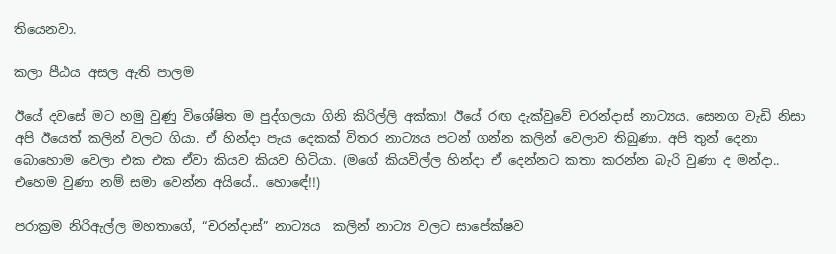තියෙනවා.

කලා පීඨය අසල ඇති පාලම

ඊයේ දවසේ මට හමු වුණු විශේෂිත ම පුද්ගලයා ගිනි කිරිල්ලි අක්කා! ඊයේ රඟ දැක්වුවේ චරන්දාස් නාට්‍යය. සෙනග වැඩි නිසා අපි ඊයෙත් කලින් වලට ගියා. ඒ හින්දා පැය දෙකක් විතර නාට්‍යය පටන් ගන්න කලින් වෙලාව තිබුණා. අපි තුන් දෙනා බොහොම වෙලා එක එක ඒවා කියව කියව හිටියා. (මගේ කියවිල්ල හින්දා ඒ දෙන්නට කතා කරන්න බැරි වුණා ද මන්දා.. එහෙම වුණා නම් සමා වෙන්න අයියේ.. හොඳේ!!)

පරාක්‍රම නිරිඇල්ල මහතාගේ, “චරන්දාස්” නාට්‍යය  කලින් නාට්‍ය වලට සාපේක්ෂව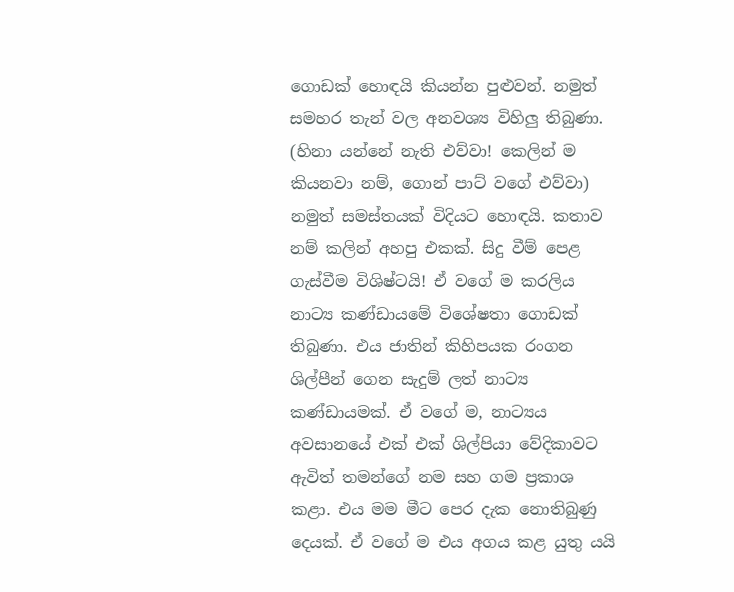ගොඩක් හොඳයි කියන්න පුළුවන්. නමුත් සමහර තැන් වල අනවශ්‍ය විහිලු තිබුණා. (හිනා යන්නේ නැති එව්වා! කෙලින් ම කියනවා නම්, ගොන් පාට් වගේ එව්වා) නමුත් සමස්තයක් විදියට හොඳයි. කතාව නම් කලින් අහපු එකක්. සිදු වීම් පෙළ ගැස්වීම විශිෂ්ටයි! ඒ වගේ ම කරලිය නාට්‍ය කණ්ඩායමේ විශේෂතා ගොඩක් තිබුණා. එය ජාතින් කිහිපයක රංගන ශිල්පීන් ගෙන සැදුම් ලත් නාට්‍ය කණ්ඩායමක්. ඒ වගේ ම, නාට්‍යය අවසානයේ එක් එක් ශිල්පියා වේදිකාවට ඇවිත් තමන්ගේ නම සහ ගම ප්‍රකාශ කළා. එය මම මීට පෙර දැක නොතිබුණු දෙයක්. ඒ වගේ ම එය අගය කළ යුතු යයි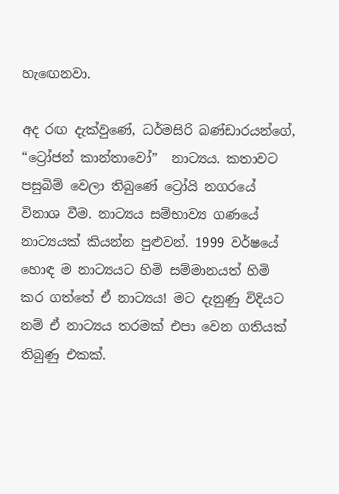හැඟෙනවා.

අද රඟ දැක්වුණේ, ධර්මසිරි බණ්ඩාරයන්ගේ, “ට්‍රෝජන් කාන්තාවෝ”  නාට්‍යය. කතාවට පසුබිම් වෙලා තිබුණේ ට්‍රෝයි නගරයේ විනාශ වීම. නාට්‍යය සම්භාව්‍ය ගණයේ නාට්‍යයක් කියන්න පුළුවන්. 1999 වර්ෂයේ හොඳ ම නාට්‍යයට හිමි සම්මානයත් හිමි කර ගත්තේ ඒ නාට්‍යය! මට දැනුණු විදියට නම් ඒ නාට්‍යය තරමක් එපා වෙන ගතියක් තිබුණු එකක්.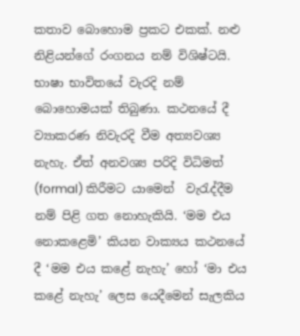කතාව බොහොම ප්‍රකට එකක්. නළු නිළියන්ගේ රංගනය නම් විශිෂ්ටයි. භාෂා භාවිතයේ වැරදි නම් බොහොමයක් තිබුණා. කථනයේ දී ව්‍යාකරණ නිවැරදි වීම අත්‍යවශ්‍ය නැහැ. ඒත් අනවශ්‍ය පරිදි විධිමත් (formal) කිරීමට යාමෙන්  වැරැද්දීම නම් පිළි ගත නොහැකියි. ‘මම එය නොකළෙමි’ කියන වාක්‍යය කථනයේ දී ‘මම එය කළේ නැහැ’ හෝ ‘මා එය කළේ නැහැ’ ලෙස යෙදීමෙන් සැලකිය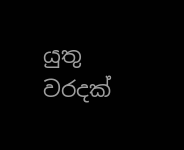යුතු වරදක්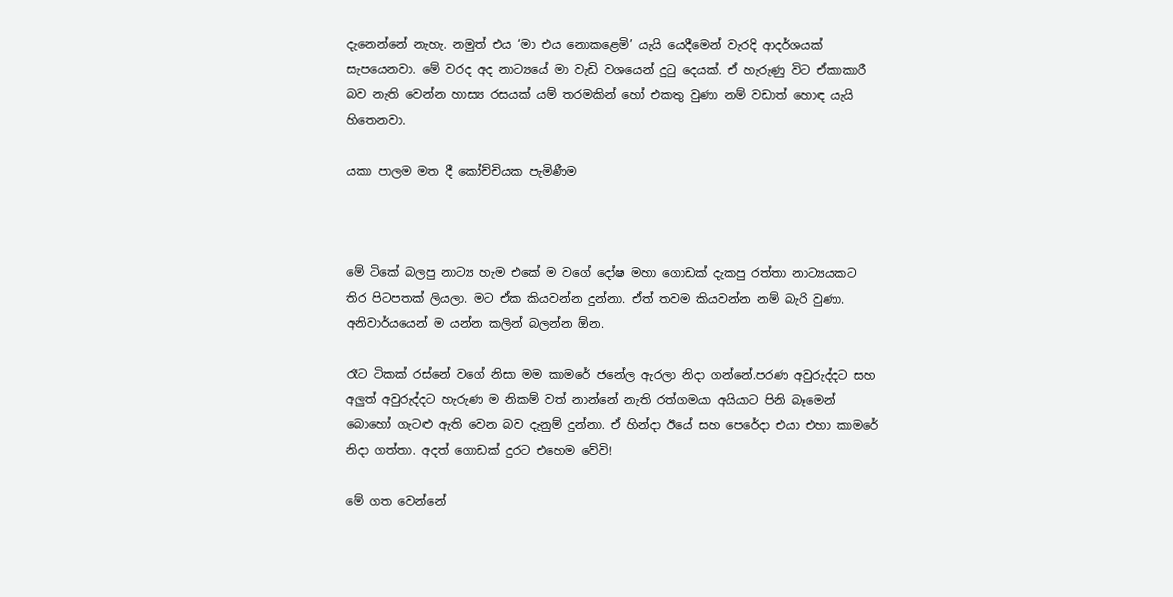දැනෙන්නේ නැහැ. නමුත් එය ‘මා එය නොකළෙමි’ යැයි යෙදීමෙන් වැරදි ආදර්ශයක් සැපයෙනවා. මේ වරද අද නාට්‍යයේ මා වැඩි වශයෙන් දුටු දෙයක්. ඒ හැරුණු විට ඒකාකාරී බව නැති වෙන්න හාස්‍ය රසයක් යම් තරමකින් හෝ එකතු වුණා නම් වඩාත් හොඳ යැයි හිතෙනවා.

යකා පාලම මත දී කෝච්චියක පැමිණීම



මේ ටිකේ බලපු නාට්‍ය හැම එකේ ම වගේ දෝෂ මහා ගොඩක් දැකපු රත්තා නාට්‍යයකට තිර පිටපතක් ලියලා. මට ඒක කියවන්න දුන්නා. ඒත් තවම කියවන්න නම් බැරි වුණා. අනිවාර්යයෙන් ම යන්න කලින් බලන්න ඕන.

රෑට ටිකක් රස්නේ වගේ නිසා මම කාමරේ ජනේල ඇරලා නිදා ගන්නේ.පරණ අවුරුද්දට සහ අලුත් අවුරුද්දට හැරුණ ම නිකම් වත් නාන්නේ නැති රත්ගමයා අයියාට පිනි බෑමෙන් බොහෝ ගැටළු ඇති වෙන බව දැනුම් දුන්නා. ඒ හින්දා ඊයේ සහ පෙරේදා එයා එහා කාමරේ නිදා ගත්තා. අදත් ගොඩක් දුරට එහෙම වේවි!

මේ ගත වෙන්නේ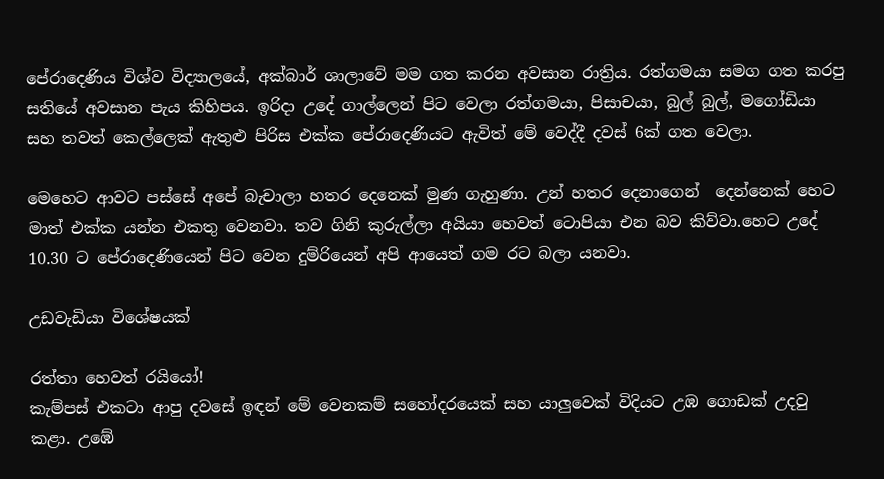පේරාදෙණිය විශ්ව විද්‍යාලයේ, අක්බාර් ශාලාවේ මම ගත කරන අවසාන රාත්‍රිය. රත්ගමයා සමග ගත කරපු සතියේ අවසාන පැය කිහිපය. ඉරිදා උදේ ගාල්ලෙන් පිට වෙලා රත්ගමයා, පිසාචයා, බුල් බුල්, මගෝඩියා සහ තවත් කෙල්ලෙක් ඇතුළු පිරිස එක්ක පේරාදෙණියට ඇවිත් මේ වෙද්දී දවස් 6ක් ගත වෙලා.

මෙහෙට ආවට පස්සේ අපේ බැචාලා හතර දෙනෙක් මුණ ගැහුණා. උන් හතර දෙනාගෙන්  දෙන්නෙක් හෙට මාත් එක්ක යන්න එකතු වෙනවා. තව ගිනි කුරුල්ලා අයියා හෙවත් ටොපියා එන බව කිව්වා.හෙට උදේ 10.30 ට පේරාදෙණියෙන් පිට වෙන දුම්රියෙන් අපි ආයෙත් ගම රට බලා යනවා.

උඩවැඩියා විශේෂයක්

රත්තා හෙවත් රයියෝ!
කැම්පස් එකටා ආපු දවසේ ඉඳන් මේ වෙනකම් සහෝදරයෙක් සහ යාලුවෙක් විදියට උඹ ගොඩක් උදවු කළා. උඹේ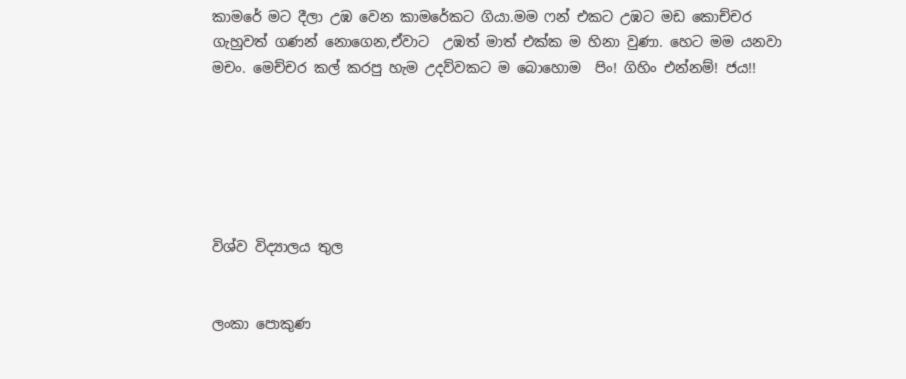කාමරේ මට දීලා උඹ වෙන කාමරේකට ගියා.මම ෆන් එකට උඹට මඩ කොච්චර ගැහුවත් ගණන් නොගෙන,ඒවාට  උඹත් මාත් එක්ක ම හිනා වුණා. හෙට මම යනවා මචං. මෙච්චර කල් කරපු හැම උදව්වකට ම බොහොම  පිං! ගිහිං එන්නම්! ජය!!






විශ්ව විද්‍යාලය තුල


ලංකා පොකුණ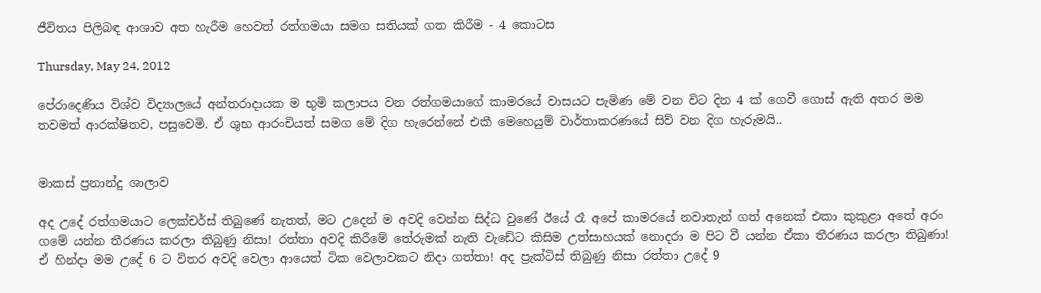ජීවිතය පිලිබඳ ආශාව අත හැරීම හෙවත් රත්ගමයා සමග සතියක් ගත කිරීම - 4 කොටස

Thursday, May 24, 2012

පේරාදෙණිය විශ්ව විද්‍යාලයේ අන්තරාදායක ම භුමි කලාපය වන රත්ගමයාගේ කාමරයේ වාසයට පැමිණ මේ වන විට දින 4 ක් ගෙවී ගොස් ඇති අතර මම තවමත් ආරක්ෂිතව, පසුවෙමි. ඒ ශුභ ආරංචියත් සමග මේ දිග හැරෙන්නේ එකී මෙහෙයුම් වාර්තාකරණයේ සිව් වන දිග හැරුමයි..


මාකස් ප්‍රනාන්දු ශාලාව

අද උදේ රත්ගමයාට ලෙක්චර්ස් තිබුණේ නැතත්, මට උදෙන් ම අවදි වෙන්න සිද්ධ වුණේ ඊයේ රෑ අපේ කාමරයේ නවාතැන් ගත් අනෙක් එකා කුකුළා අතේ අරං ගමේ යන්න තීරණය කරලා තිබුණු නිසා! රත්තා අවදි කිරීමේ තේරුමක් නැති වැඩේට කිසිම උත්සාහයක් නොදරා ම පිට වී යන්න ඒකා තීරණය කරලා තිබුණා! ඒ හින්දා මම උදේ 6 ට විතර අවදි වෙලා ආයෙත් ටික වෙලාවකට නිදා ගත්තා! අද ප්‍රැක්ටිස් තිබුණු නිසා රත්තා උදේ 9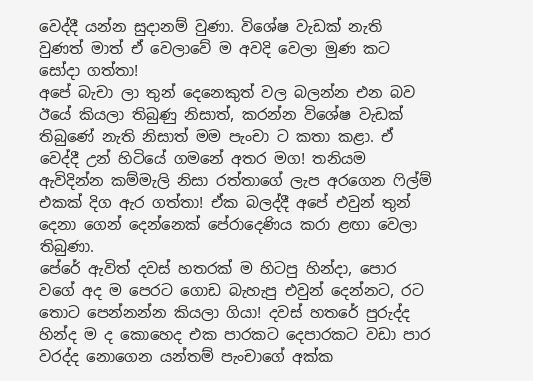වෙද්දී යන්න සුදානම් වුණා. විශේෂ වැඩක් නැති වුණත් මාත් ඒ වෙලාවේ ම අවදි වෙලා මුණ කට සෝදා ගත්තා!
අපේ බැචා ලා තුන් දෙනෙකුත් වල බලන්න එන බව ඊයේ කියලා තිබුණු නිසාත්, කරන්න විශේෂ වැඩක් තිබුණේ නැති නිසාත් මම පැංචා ට කතා කළා. ඒ වෙද්දී උන් හිටියේ ගමනේ අතර මග! තනියම ඇවිදින්න කම්මැලි නිසා රත්තාගේ ලැප අරගෙන ෆිල්ම් එකක් දිග ඇර ගත්තා! ඒක බලද්දී අපේ එවුන් තුන් දෙනා ගෙන් දෙන්නෙක් පේරාදෙණිය කරා ළඟා වෙලා තිබුණා.
පේරේ ඇවිත් දවස් හතරක් ම හිටපු හින්දා, පොර වගේ අද ම පෙරට ගොඩ බැහැපු එවුන් දෙන්නට, රට තොට පෙන්නන්න කියලා ගියා! දවස් හතරේ පුරුද්ද හින්ද ම ද කොහෙද එක පාරකට දෙපාරකට වඩා පාර වරද්ද නොගෙන යන්තම් පැංචාගේ අක්ක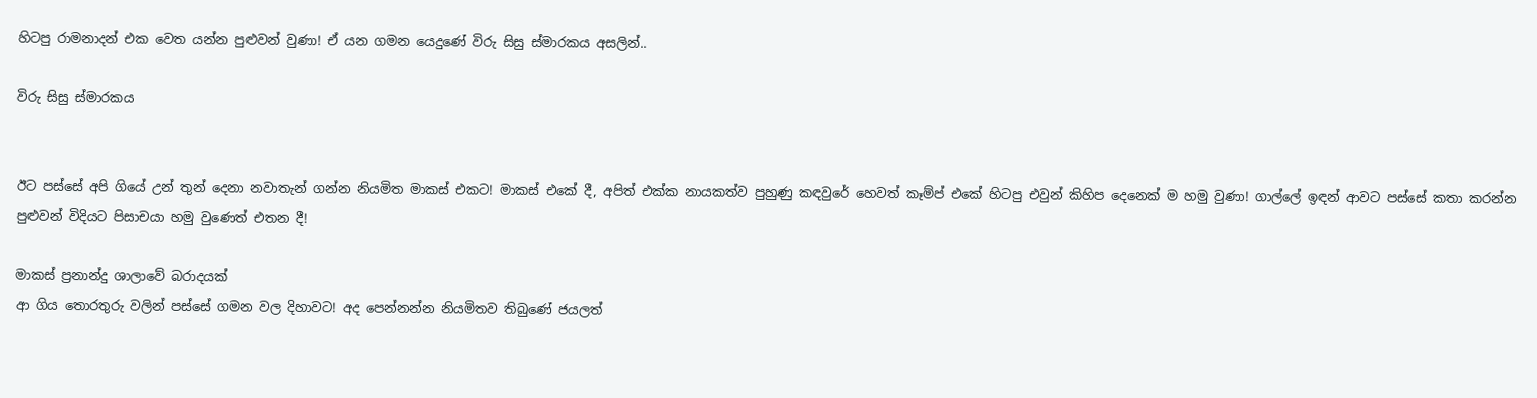හිටපු රාමනාදන් එක වෙත යන්න පුළුවන් වුණා! ඒ යන ගමන යෙදුණේ විරු සිසු ස්මාරකය අසලින්..

විරු සිසු ස්මාරකය


ඊට පස්සේ අපි ගියේ උන් තුන් දෙනා නවාතැන් ගන්න නියමිත මාකස් එකට! මාකස් එකේ දී, අපිත් එක්ක නායකත්ව පුහුණු කඳවුරේ හෙවත් කෑම්ප් එකේ හිටපු එවුන් කිහිප දෙනෙක් ම හමු වුණා! ගාල්ලේ ඉඳන් ආවට පස්සේ කතා කරන්න පුළුවන් විදියට පිසාචයා හමු වුණෙත් එතන දී!

මාකස් ප්‍රනාන්දු ශාලාවේ බරාදයක්
ආ ගිය තොරතුරු වලින් පස්සේ ගමන වල දිහාවට! අද පෙන්නන්න නියමිතව තිබුණේ ජයලත්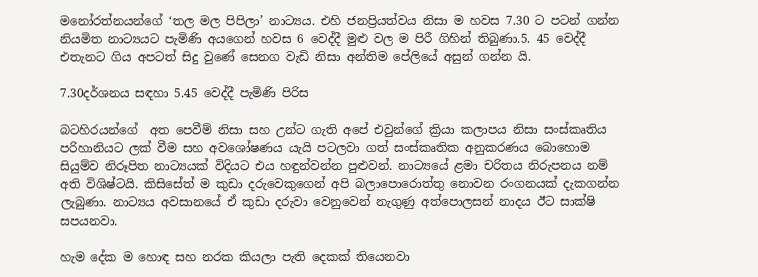මනෝරත්නයන්ගේ ‘තල මල පිපිලා’ නාට්‍යය. එහි ජනප්‍රියත්වය නිසා ම හවස 7.30 ට පටන් ගන්න නියමිත නාට්‍යයට පැමිණි අයගෙන් හවස 6 වෙද්දී මුළු වල ම පිරී ගිහින් තිබුණා.5. 45 වෙද්දී එතැනට ගිය අපටත් සිදු වුණේ සෙනග වැඩි නිසා අන්තිම පේලියේ අසුන් ගන්න යි.

7.30දර්ශනය සඳහා 5.45 වෙද්දී පැමිණි පිරිස

බටහිරයන්ගේ  අත පෙවීම් නිසා සහ උන්ට ගැති අපේ එවුන්ගේ ක්‍රියා කලාපය නිසා සංස්කෘතිය පරිහානියට ලක් වීම සහ අවශෝෂණය යැයි පටලවා ගත් සංස්කෘතික අනුකරණය බොහොම සියුම්ව නිරූපිත නාට්‍යයක් විදියට එය හඳුන්වන්න පුළුවන්. නාට්‍යයේ ළමා චරිතය නිරුපනය නම් අති විශිෂ්ටයි. කිසිසේත් ම කුඩා දරුවෙකුගෙන් අපි බලාපොරොත්තු නොවන රංගනයක් දැකගන්න ලැබුණා. නාට්‍යය අවසානයේ ඒ කුඩා දරුවා වෙනුවෙන් නැගුණු අත්පොලසන් නාදය ඊට සාක්ෂි සපයනවා.

හැම දේක ම හොඳ සහ නරක කියලා පැති දෙකක් තියෙනවා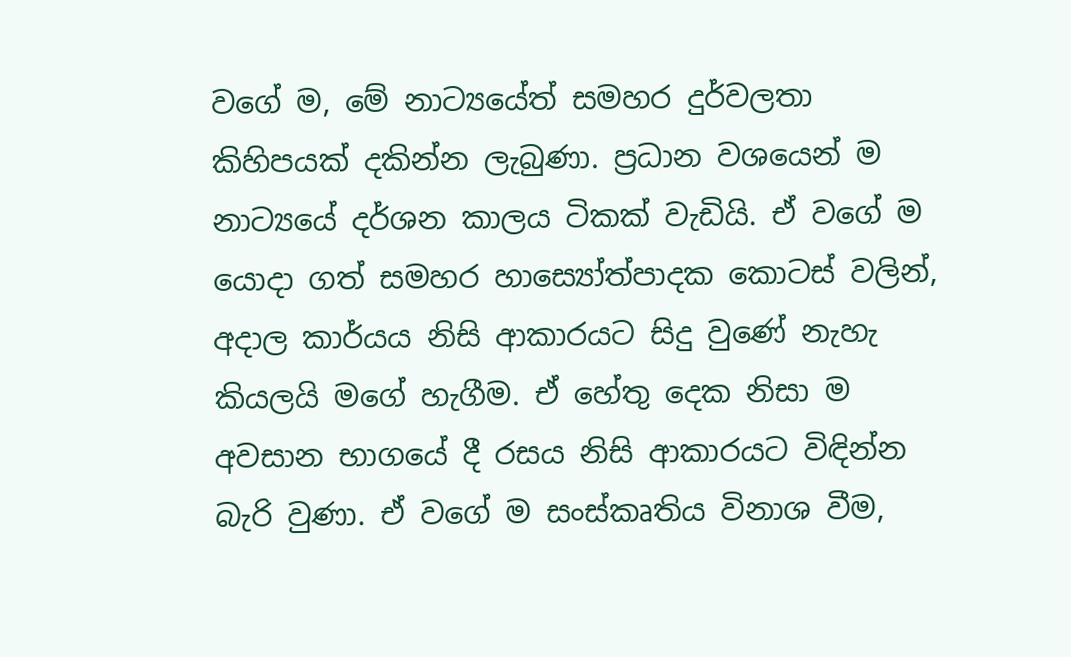වගේ ම, මේ නාට්‍යයේත් සමහර දුර්වලතා කිහිපයක් දකින්න ලැබුණා. ප්‍රධාන වශයෙන් ම නාට්‍යයේ දර්ශන කාලය ටිකක් වැඩියි. ඒ වගේ ම යොදා ගත් සමහර හාස්‍යෝත්පාදක කොටස් වලින්, අදාල කාර්යය නිසි ආකාරයට සිදු වුණේ නැහැ කියලයි මගේ හැගීම. ඒ හේතු දෙක නිසා ම අවසාන භාගයේ දී රසය නිසි ආකාරයට විඳින්න බැරි වුණා. ඒ වගේ ම සංස්කෘතිය විනාශ වීම,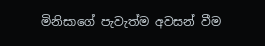මිනිසාගේ පැවැත්ම අවසන් වීම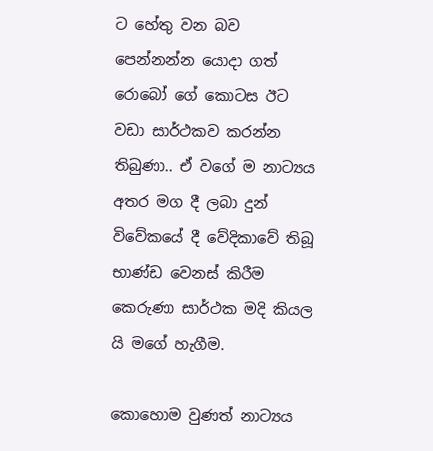ට හේතු වන බව පෙන්නන්න යොදා ගත් රොබෝ ගේ කොටස ඊට වඩා සාර්ථකව කරන්න තිබුණා.. ඒ වගේ ම නාට්‍යය අතර මග දී ලබා දුන් විවේකයේ දී වේදිකාවේ තිබූ භාණ්ඩ වෙනස් කිරීම කෙරුණා සාර්ථක මදි කියල යි මගේ හැගීම.

කොහොම වුණත් නාට්‍යය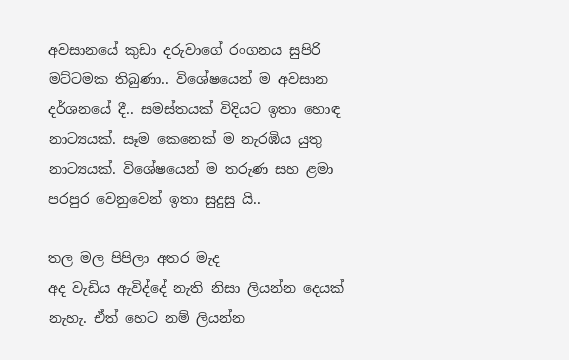අවසානයේ කුඩා දරුවාගේ රංගනය සුපිරි මට්ටමක තිබුණා.. විශේෂයෙන් ම අවසාන දර්ශනයේ දී.. සමස්තයක් විදියට ඉතා හොඳ නාට්‍යයක්. සෑම කෙනෙක් ම නැරඹිය යුතු නාට්‍යයක්. විශේෂයෙන් ම තරුණ සහ ළමා පරපුර වෙනුවෙන් ඉතා සුදුසු යි..

තල මල පිපිලා අතර මැද
අද වැඩිය ඇවිද්දේ නැති නිසා ලියන්න දෙයක් නැහැ. ඒත් හෙට නම් ලියන්න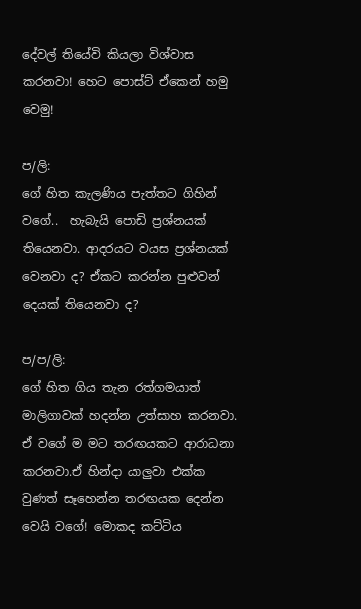දේවල් තියේවි කියලා විශ්වාස කරනවා! හෙට පොස්ට් ඒකෙන් හමු වෙමු!

ප/ලි:
ගේ හිත කැලණිය පැත්තට ගිහින් වගේ..  හැබැයි පොඩි ප්‍රශ්නයක් තියෙනවා. ආදරයට වයස ප්‍රශ්නයක් වෙනවා ද? ඒකට කරන්න පුළුවන් දෙයක් තියෙනවා ද?

ප/ප/ලි:
ගේ හිත ගිය තැන රත්ගමයාත් මාලිගාවක් හදන්න උත්සාහ කරනවා. ඒ වගේ ම මට තරඟයකට ආරාධනා කරනවා.ඒ හින්දා යාලුවා එක්ක වුණත් සෑහෙන්න තරඟයක දෙන්න වෙයි වගේ! මොකද කට්ටිය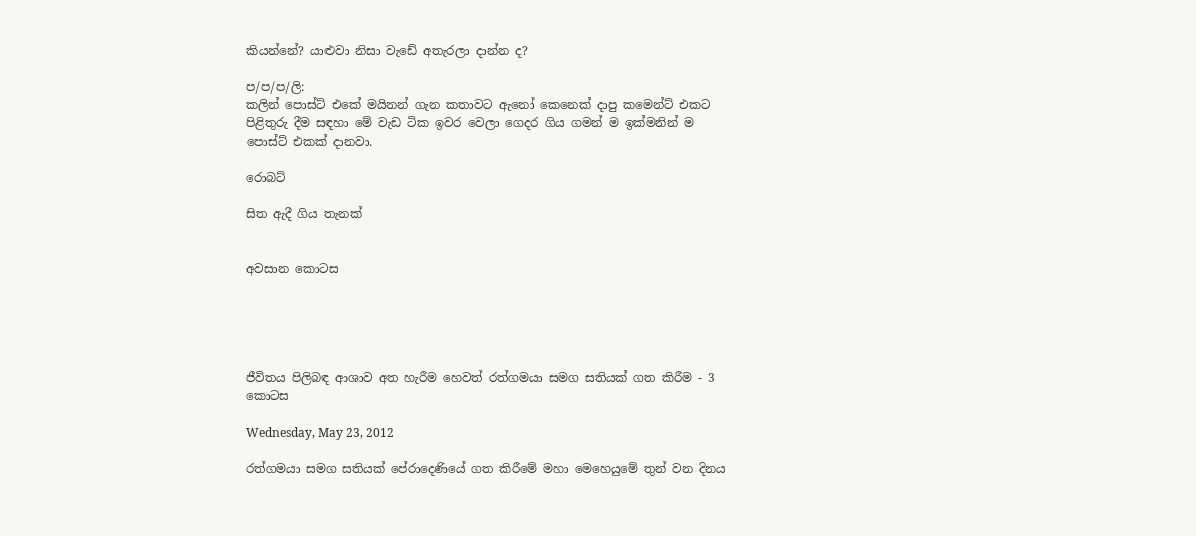කියන්නේ? යාළුවා නිසා වැඩේ අතැරලා දාන්න ද?

ප/ප/ප/ලි:
කලින් පොස්ට් එකේ මයිනන් ගැන කතාවට ඇනෝ කෙනෙක් දාපු කමෙන්ට් එකට පිළිතුරු දීම සඳහා මේ වැඩ ටික ඉවර වෙලා ගෙදර ගිය ගමන් ම ඉක්මනින් ම පොස්ට් එකක් දානවා.

රොබට්

සිත ඇදී ගිය තැනක්


අවසාන කොටස





ජීවිතය පිලිබඳ ආශාව අත හැරීම හෙවත් රත්ගමයා සමග සතියක් ගත කිරීම - 3 කොටස

Wednesday, May 23, 2012

රත්ගමයා සමග සතියක් පේරාදෙණියේ ගත කිරීමේ මහා මෙහෙයුමේ තුන් වන දිනය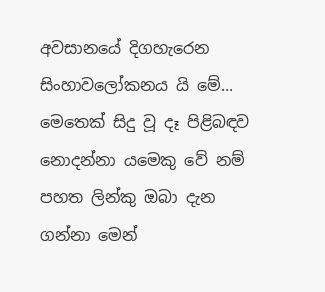අවසානයේ දිගහැරෙන සිංහාවලෝකනය යි මේ... මෙතෙක් සිදු වූ දෑ පිළිබඳව නොදන්නා යමෙකු වේ නම් පහත ලින්කු ඔබා දැන ගන්නා මෙන්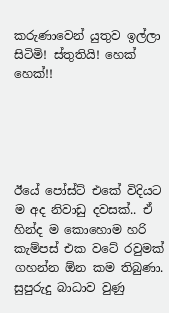කරුණාවෙන් යුතුව ඉල්ලා සිටිමි! ස්තුතියි! හෙක් හෙක්!!





ඊයේ පෝස්ට් එකේ විදියට ම අද නිවාඩු දවසක්.. ඒ හින්ද ම කොහොම හරි කැම්පස් එක වටේ රවුමක් ගහන්න ඕන කම තිබුණා. සුපුරුදු බාධාව වුණු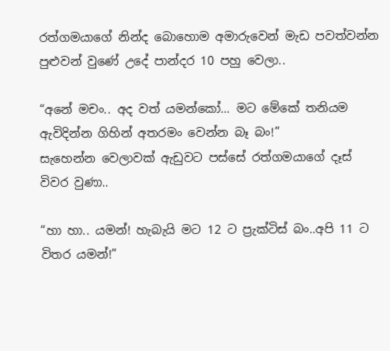රත්ගමයාගේ නින්ද බොහොම අමාරුවෙන් මැඩ පවත්වන්න පුළුවන් වුණේ උදේ පාන්දර 10 පහු වෙලා..

“අනේ මචං.. අද වත් යමන්කෝ... මට මේකේ තනියම ඇවිදින්න ගිහින් අතරමං වෙන්න බෑ බං!”
සැහෙන්න වෙලාවක් ඇඩුවට පස්සේ රත්ගමයාගේ දෑස් විවර වුණා..

“හා හා.. යමන්! හැබැයි මට 12 ට ප්‍රැක්ටිස් බං..අපි 11 ට විතර යමන්!”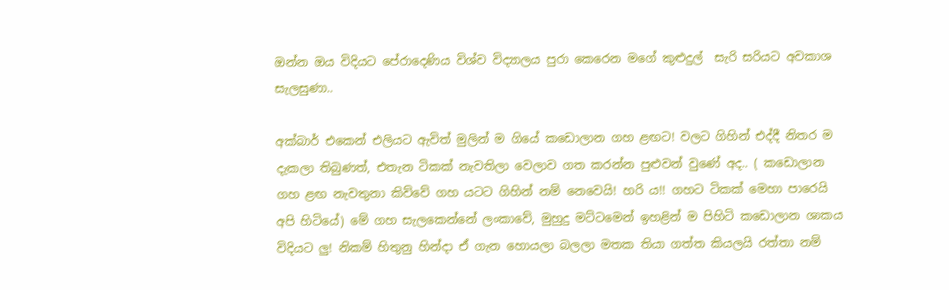ඔන්න ඔය විදියට පේරාදෙණිය විශ්ව විද්‍යාලය පුරා කෙරෙන මගේ කුළුදුල්  සැරි සරියට අවකාශ සැලසුණා..

අක්බාර් එකෙන් එලියට ඇවිත් මුලින් ම ගියේ කඩොලාන ගහ ළඟට! වලට ගිහින් එද්දී නිතර ම දැකලා තිබුණත්, එතැන ටිකක් නැවතිලා වෙලාව ගත කරන්න පුළුවන් වුණේ අද.. ( කඩොලාන ගහ ළඟ නැවතුනා කිව්වේ ගහ යටට ගිහින් නම් නෙවෙයි! හරි ය!! ගහට ටිකක් මෙහා පාරෙයි අපි හිටියේ) මේ ගහ සැලකෙන්නේ ලංකාවේ, මුහුදු මට්ටමෙන් ඉහළින් ම පිහිටි කඩොලාන ශාකය විදියට ලු! නිකම් හිතුනු හින්දා ඒ ගැන හොයලා බලලා මතක තියා ගත්ත කියලයි රත්තා නම්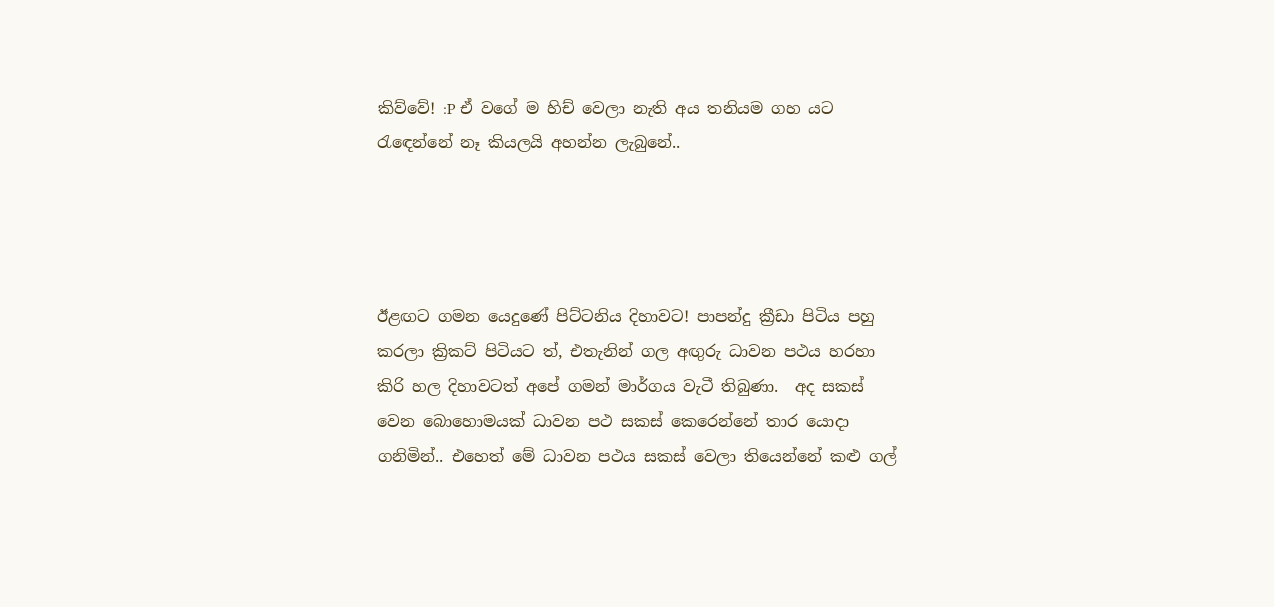කිව්වේ! :P ඒ වගේ ම හිච් වෙලා නැති අය තනියම ගහ යට රැඳෙන්නේ නෑ කියලයි අහන්න ලැබුනේ..




ඊළඟට ගමන යෙදුණේ පිට්ටනිය දිහාවට! පාපන්දු ක්‍රීඩා පිටිය පහු කරලා ක්‍රිකට් පිටියට ත්, එතැනින් ගල අඟුරු ධාවන පථය හරහා කිරි හල දිහාවටත් අපේ ගමන් මාර්ගය වැටී තිබුණා.  අද සකස් වෙන බොහොමයක් ධාවන පථ සකස් කෙරෙන්නේ තාර යොදා ගනිමින්.. එහෙත් මේ ධාවන පථය සකස් වෙලා තියෙන්නේ කළු ගල්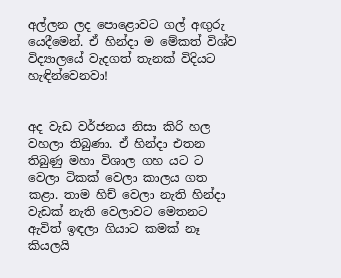අල්ලන ලද පොළොවට ගල් අඟුරු යෙදීමෙන්. ඒ හින්දා ම මේකත් විශ්ව විද්‍යාලයේ වැදගත් තැනක් විදියට හැඳින්වෙනවා!


අද වැඩ වර්ජනය නිසා කිරි හල වහලා තිබුණා. ඒ හින්දා එතන තිබුණු මහා විශාල ගහ යට ට වෙලා ටිකක් වෙලා කාලය ගත කළා. තාම හිච් වෙලා නැති හින්දා වැඩක් නැති වෙලාවට මෙතනට ඇවිත් ඉඳලා ගියාට කමක් නෑ කියලයි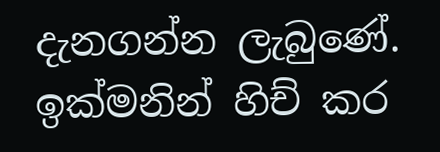දැනගන්න ලැබුණේ. ඉක්මනින් හිච් කර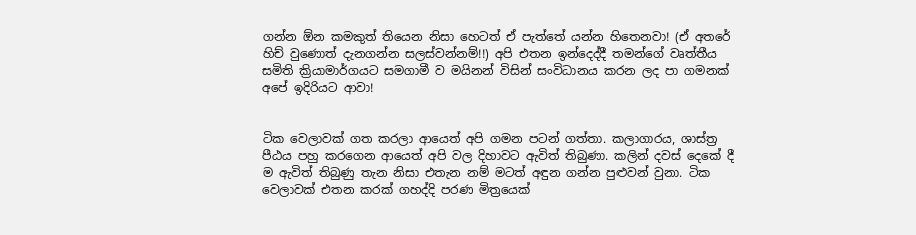ගන්න ඕන කමකුත් තියෙන නිසා හෙටත් ඒ පැත්තේ යන්න හිතෙනවා! (ඒ අතරේ හිච් වුණොත් දැනගන්න සලස්වන්නම්!!) අපි එතන ඉන්දෙද්දී තමන්ගේ වෘත්තීය සමිති ක්‍රියාමාර්ගයට සමගාමී ව මයිනන් විසින් සංවිධානය කරන ලද පා ගමනක් අපේ ඉදිරියට ආවා!


ටික වෙලාවක් ගත කරලා ආයෙත් අපි ගමන පටන් ගත්තා. කලාගාරය, ශාස්ත්‍ර පීඨය පහු කරගෙන ආයෙත් අපි වල දිහාවට ඇවිත් තිබුණා. කලින් දවස් දෙකේ දී ම ඇවිත් තිබුණු තැන නිසා එතැන නම් මටත් අඳුන ගන්න පුළුවන් වුනා. ටික වෙලාවක් එතන කරක් ගහද්දි පරණ මිත්‍රයෙක්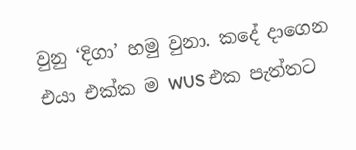වුනු ‘දිගා’ හමු වුනා. කදේ දාගෙන එයා එක්ක ම WUS එක පැත්තට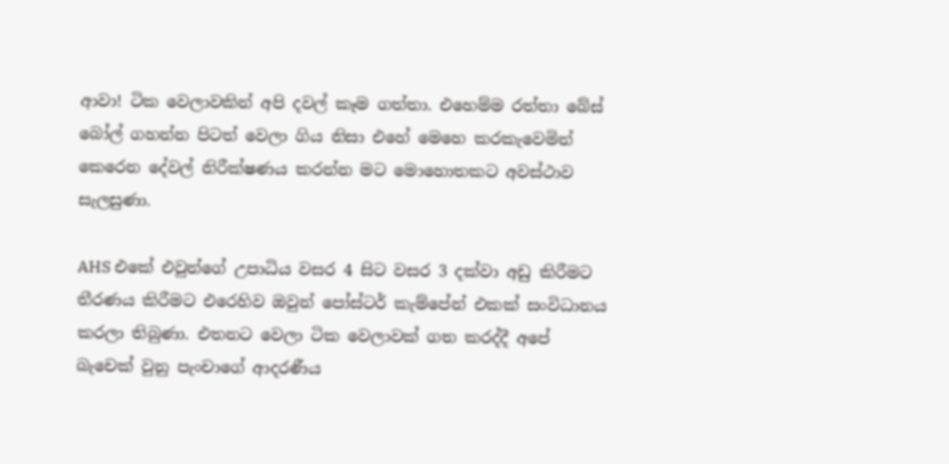ආවා! ටික වෙලාවකින් අපි දවල් කෑම ගත්තා. එහෙම්ම රත්තා බේස් බෝල් ගහන්න පිටත් වෙලා ගිය නිසා එහේ මෙහෙ කරකැවෙමින් කෙරෙන දේවල් නිරීක්ෂණය කරන්න මට මොහොතකට අවස්ථාව සැලසුණා.

AHS එකේ එවුන්ගේ උපාධිය වසර 4 සිට වසර 3 දක්වා අඩු කිරීමට තීරණය කිරීමට එරෙහිව ඔවුන් පෝස්ටර් කැම්පේන් එකක් සංවිධානය කරලා තිබුණා. එතනට වෙලා ටික වෙලාවක් ගත කරද්දී අපේ බැචෙක් වුනු පැංචාගේ ආදරණීය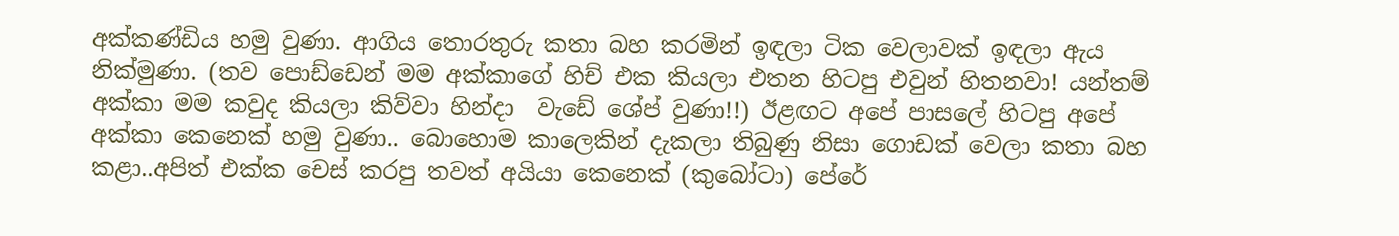අක්කණ්ඩිය හමු වුණා. ආගිය තොරතුරු කතා බහ කරමින් ඉඳලා ටික වෙලාවක් ඉඳලා ඇය නික්මුණා. (තව පොඩ්ඩෙන් මම අක්කාගේ හිච් එක කියලා එතන හිටපු එවුන් හිතනවා! යන්තම් අක්කා මම කවුද කියලා කිව්වා හින්දා  වැඩේ ශේප් වුණා!!) ඊළඟට අපේ පාසලේ හිටපු අපේ අක්කා කෙනෙක් හමු වුණා.. බොහොම කාලෙකින් දැකලා තිබුණු නිසා ගොඩක් වෙලා කතා බහ කළා..අපිත් එක්ක චෙස් කරපු තවත් අයියා කෙනෙක් (කුබෝටා) පේරේ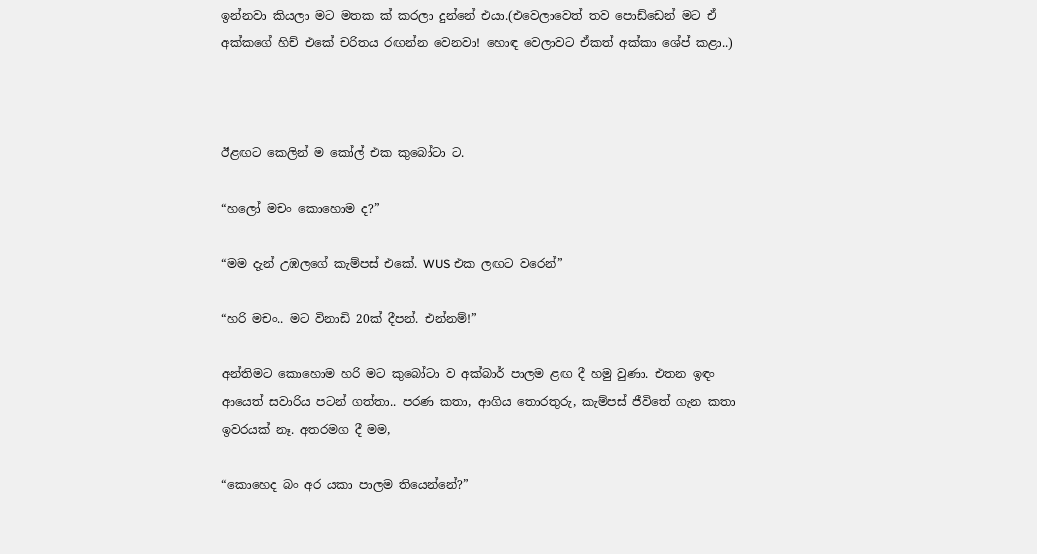ඉන්නවා කියලා මට මතක ක් කරලා දුන්නේ එයා.(එවෙලාවෙත් තව පොඩ්ඩෙන් මට ඒ අක්කගේ හිච් එකේ චරිතය රඟන්න වෙනවා! හොඳ වෙලාවට ඒකත් අක්කා ශේප් කළා..)



ඊළඟට කෙලින් ම කෝල් එක කුබෝටා ට.

“හලෝ මචං කොහොම ද?”

“මම දැන් උඹලගේ කැම්පස් එකේ. WUS එක ලඟට වරෙන්”

“හරි මචං.. මට විනාඩි 20ක් දීපන්. එන්නම්!”

අන්තිමට කොහොම හරි මට කුබෝටා ව අක්බාර් පාලම ළඟ දී හමු වුණා. එතන ඉඳං ආයෙත් සවාරිය පටන් ගත්තා.. පරණ කතා, ආගිය තොරතුරු, කැම්පස් ජීවිතේ ගැන කතා ඉවරයක්‌ නෑ. අතරමග දී මම,

“කොහෙද බං අර යකා පාලම තියෙන්නේ?”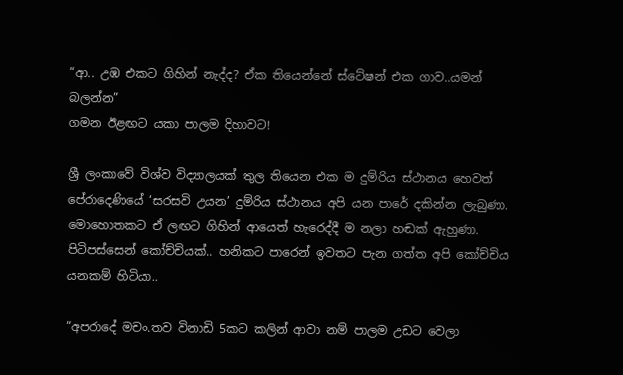“ආ.. උඹ එකට ගිහින් නැද්ද? ඒක තියෙන්නේ ස්ටේෂන් එක ගාව..යමන් බලන්න”
ගමන ඊළඟට යකා පාලම දිහාවට!

ශ්‍රී ලංකාවේ විශ්ව විද්‍යාලයක් තුල තියෙන එක ම දුම්රිය ස්ථානය හෙවත් පේරාදෙණියේ ‘සරසවි උයන’ දුම්රිය ස්ථානය අපි යන පාරේ දකින්න ලැබුණා. මොහොතකට ඒ ලඟට ගිහින් ආයෙත් හැරෙද්දී ම නලා හඬක් ඇහුණා. පිටිපස්සෙන් කෝච්චියක්.. හනිකට පාරෙන් ඉවතට පැන ගත්ත අපි කෝච්චිය යනකම් හිටියා..

“අපරාදේ මචං.තව විනාඩි 5කට කලින් ආවා නම් පාලම උඩට වෙලා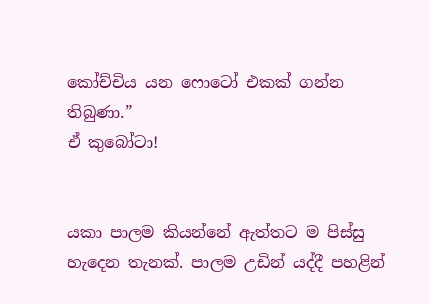කෝච්චිය යන ෆොටෝ එකක් ගන්න තිබුණා.”
ඒ කුබෝටා!


යකා පාලම කියන්නේ ඇත්තට ම පිස්සු හැදෙන තැනක්. පාලම උඩින් යද්දී පහළින්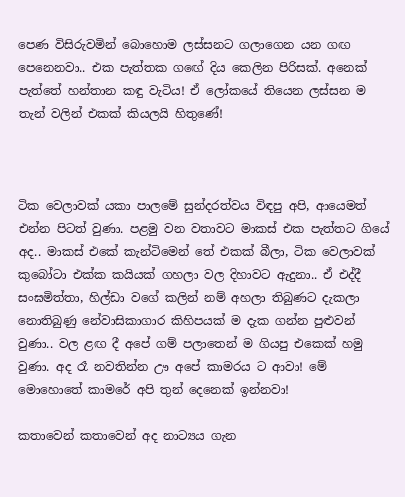පෙණ විසිරුවමින් බොහොම ලස්සනට ගලාගෙන යන ගඟ පෙනෙනවා.. එක පැත්තක ගඟේ දිය කෙලින පිරිසක්. අනෙක් පැත්තේ හන්තාන කඳු වැටිය! ඒ ලෝකයේ තියෙන ලස්සන ම තැන් වලින් එකක් කියලයි හිතුණේ!



ටික වෙලාවක් යකා පාලමේ සුන්දරත්වය විඳපු අපි, ආයෙමත් එන්න පිටත් වුණා. පළමු වන වතාවට මාකස් එක පැත්තට ගියේ අද.. මාකස් එකේ කැන්ටිමෙන් තේ එකක් බීලා, ටික වෙලාවක් කුබෝටා එක්ක කයියක් ගහලා වල දිහාවට ඇදුනා.. ඒ එද්දී සංඝමිත්තා, හිල්ඩා වගේ කලින් නම් අහලා තිබුණට දැකලා නොතිබුණු නේවාසිකාගාර කිහිපයක් ම දැක ගන්න පුළුවන් වුණා.. වල ළඟ දී අපේ ගම් පලාතෙන් ම ගියපු එකෙක් හමු වුණා. අද රෑ නවතින්න ඌ අපේ කාමරය ට ආවා! මේ මොහොතේ කාමරේ අපි තුන් දෙනෙක් ඉන්නවා!

කතාවෙන් කතාවෙන් අද නාට්‍යය ගැන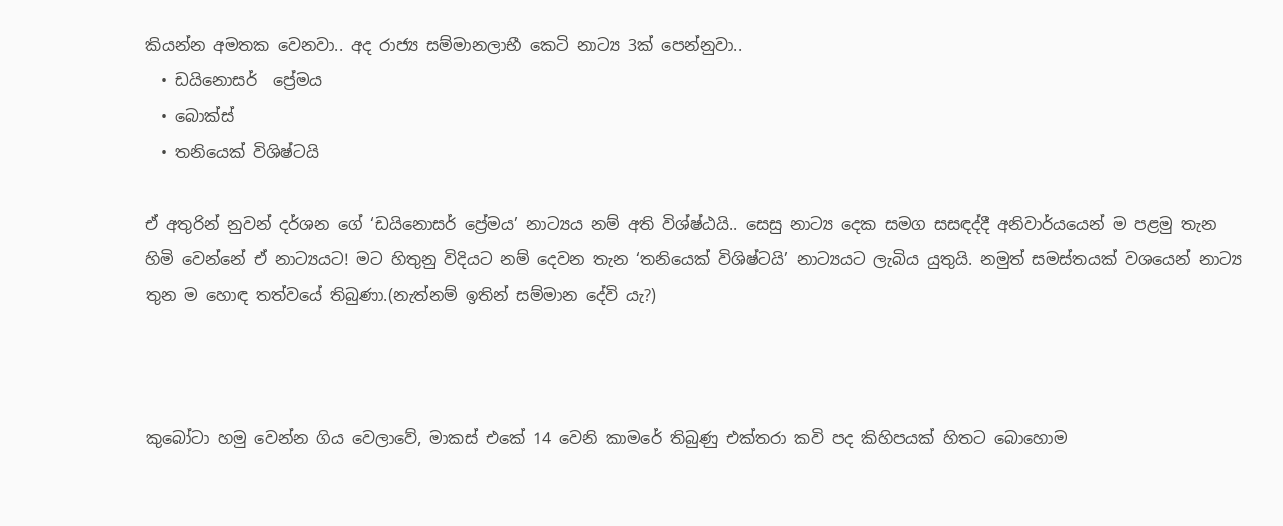කියන්න අමතක වෙනවා.. අද රාජ්‍ය සම්මානලාභී කෙටි නාට්‍ය 3ක් පෙන්නුවා..
  • ඩයිනොසර්  ප්‍රේමය
  • බොක්ස්
  • තනියෙක් විශිෂ්ටයි

ඒ අතුරින් නුවන් දර්ශන ගේ ‘ඩයිනොසර් ප්‍රේමය’ නාට්‍යය නම් අති විශ්ෂ්ඨයි.. සෙසු නාට්‍ය දෙක සමග සසඳද්දී අනිවාර්යයෙන් ම පළමු තැන හිමි වෙන්නේ ඒ නාට්‍යයට! මට හිතුනු විදියට නම් දෙවන තැන ‘තනියෙක් විශිෂ්ටයි’ නාට්‍යයට ලැබිය යුතුයි. නමුත් සමස්තයක් වශයෙන් නාට්‍ය තුන ම හොඳ තත්වයේ තිබුණා.(නැත්නම් ඉතින් සම්මාන දේවි යැ?)



කුබෝටා හමු වෙන්න ගිය වෙලාවේ, මාකස් එකේ 14 වෙනි කාමරේ තිබුණු එක්තරා කවි පද කිහිපයක් හිතට බොහොම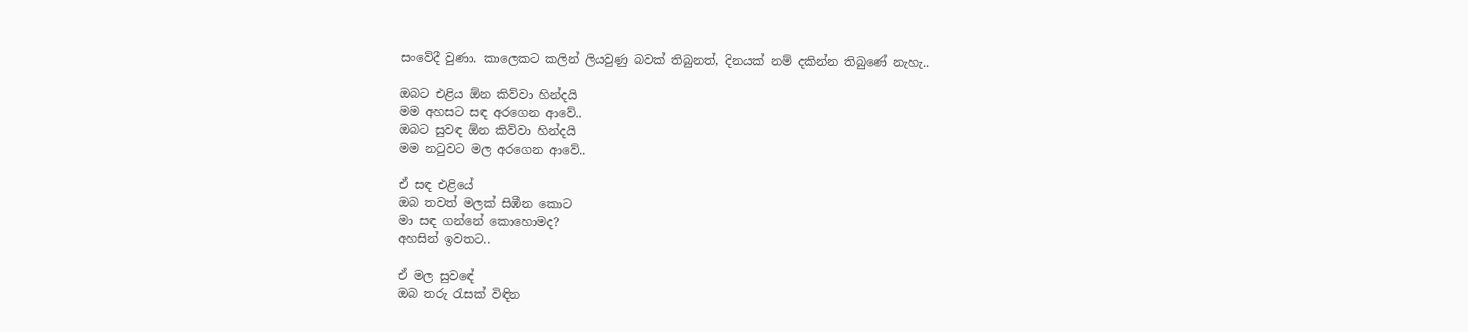සංවේදී වුණා. කාලෙකට කලින් ලියවුණු බවක් තිබුනත්, දිනයක් නම් දකින්න තිබුණේ නැහැ..

ඔබට එළිය ඕන කිව්වා හින්දයි
මම අහසට සඳ අරගෙන ආවේ..
ඔබට සුවඳ ඕන කිව්වා හින්දයි
මම නටුවට මල අරගෙන ආවේ..

ඒ සඳ එළියේ
ඔබ තවත් මලක් සිඹීන කොට
මා සඳ ගන්නේ කොහොමද?
අහසින් ඉවතට..

ඒ මල සුවඳේ
ඔබ තරු රැසක් විඳින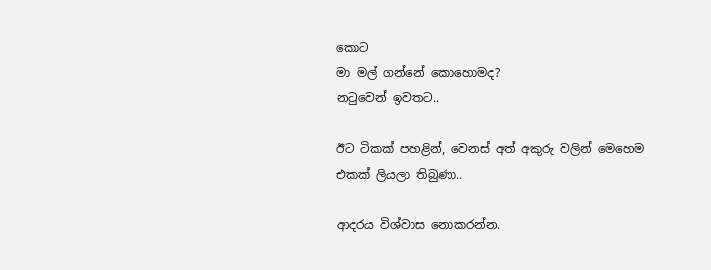කොට
මා මල් ගන්නේ කොහොමද?
නටුවෙන් ඉවතට..

ඊට ටිකක් පහළින්, වෙනස් අත් අකුරු වලින් මෙහෙම එකක් ලියලා තිබුණා..

ආදරය විශ්වාස නොකරන්න.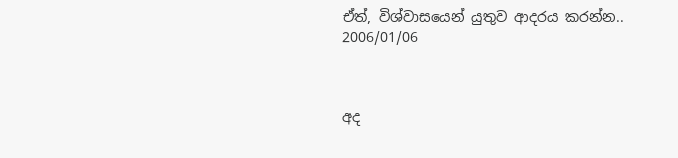ඒත්, විශ්වාසයෙන් යුතුව ආදරය කරන්න..
2006/01/06



අද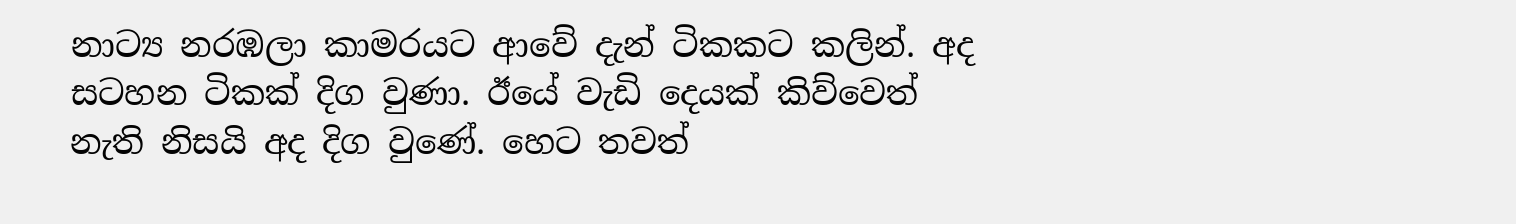නාට්‍ය නරඹලා කාමරයට ආවේ දැන් ටිකකට කලින්. අද සටහන ටිකක් දිග වුණා. ඊයේ වැඩි දෙයක් කිව්වෙත් නැති නිසයි අද දිග වුණේ. හෙට තවත්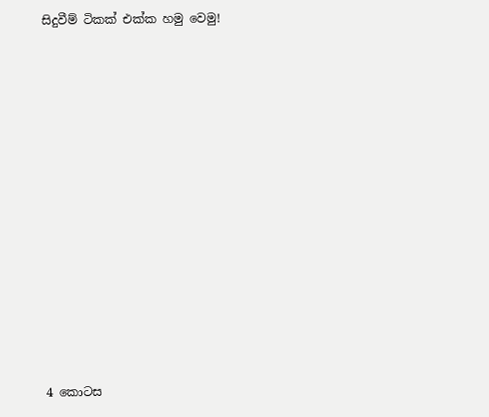සිදුවීම් ටිකක් එක්ක හමු වෙමු!













4 කොටස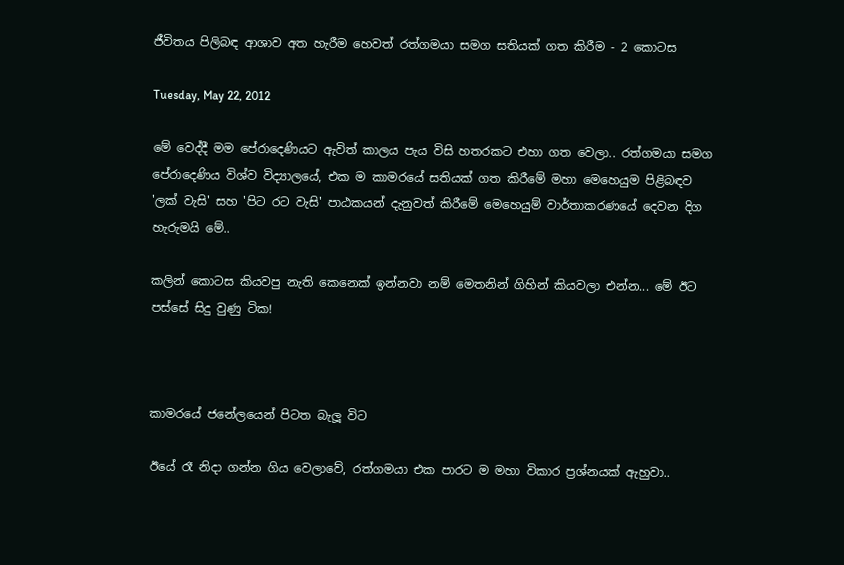ජීවිතය පිලිබඳ ආශාව අත හැරීම හෙවත් රත්ගමයා සමග සතියක් ගත කිරීම - 2 කොටස

Tuesday, May 22, 2012

මේ වෙද්දී මම පේරාදෙණියට ඇවිත් කාලය පැය විසි හතරකට එහා ගත වෙලා.. රත්ගමයා සමග පේරාදෙණිය විශ්ව විද්‍යාලයේ, එක ම කාමරයේ සතියක් ගත කිරීමේ මහා මෙහෙයුම පිළිබඳව 'ලක් වැසි' සහ 'පිට රට වැසි' පාඨකයන් දැනුවත් කිරීමේ මෙහෙයුම් වාර්තාකරණයේ දෙවන දිග හැරුමයි මේ..

කලින් කොටස කියවපු නැති කෙනෙක් ඉන්නවා නම් මෙතනින් ගිහින් කියවලා එන්න... මේ ඊට පස්සේ සිදු වුණු ටික!



කාමරයේ ජනේලයෙන් පිටත බැලූ විට

ඊයේ රෑ නිදා ගන්න ගිය වෙලාවේ, රත්ගමයා එක පාරට ම මහා විකාර ප්‍රශ්නයක් ඇහුවා..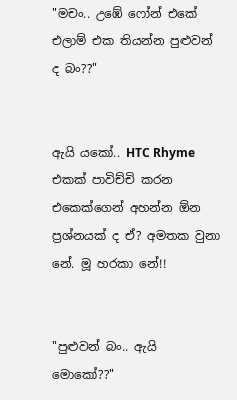"මචං.. උඹේ ෆෝන් එකේ එලාම් එක තියන්න පුළුවන් ද බං??"


ඇයි යකෝ.. HTC Rhyme එකක් පාවිච්චි කරන එකෙක්ගෙන් අහන්න ඕන ප්‍රශ්නයක් ද ඒ? අමතක වුනා නේ. මූ හරකා නේ!!


"පුළුවන් බං.. ඇයි මොකෝ??"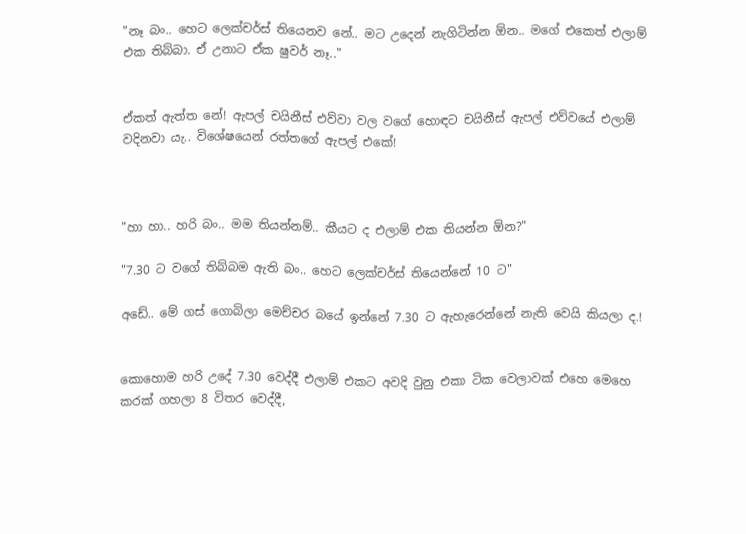"නෑ බං.. හෙට ලෙක්චර්ස් තියෙනව නේ.. මට උදෙන් නැගිටින්න ඕන.. මගේ එකෙත් එලාම් එක තිබ්බා. ඒ උනාට ඒක ෂුවර් නෑ.."


ඒකත් ඇත්ත නේ! ඇපල් චයිනීස් එව්වා වල වගේ හොඳට චයිනීස් ඇපල් එව්වයේ එලාම් වදිනවා යැ.. විශේෂයෙන් රත්තගේ ඇපල් එකේ!



"හා හා.. හරි බං.. මම තියන්නම්.. කීයට ද එලාම් එක තියන්න ඕන?"

"7.30 ට වගේ තිබ්බම ඇති බං.. හෙට ලෙක්චර්ස් තියෙන්නේ 10 ට"

අඩේ.. මේ ගස් ගොබිලා මෙච්චර බයේ ඉන්නේ 7.30 ට ඇහැරෙන්නේ නැති වෙයි කියලා ද.!


කොහොම හරි උදේ 7.30 වෙද්දී එලාම් එකට අවදි වුනු එකා ටික වෙලාවක් එහෙ මෙහෙ කරක් ගහලා 8 විතර වෙද්දී,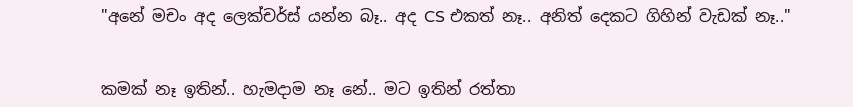"අනේ මචං අද ලෙක්චර්ස් යන්න බෑ.. අද CS එකත් නෑ.. අනිත් දෙකට ගිහින් වැඩක් නෑ.."


කමක් නෑ ඉතින්.. හැමදාම නෑ නේ.. මට ඉතින් රත්තා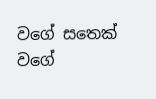වගේ සතෙක් වගේ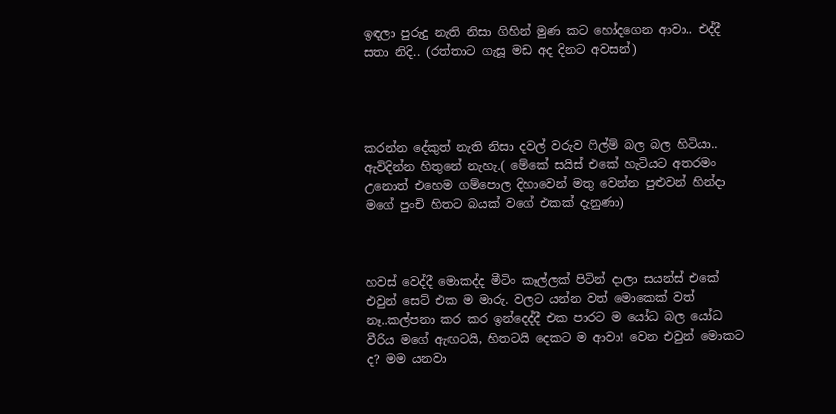ඉඳලා පුරුදු නැති නිසා ගිහින් මුණ කට හෝදගෙන ආවා.. එද්දී සතා නිදි.. (රත්තාට ගැසූ මඩ අද දිනට අවසන්)




කරන්න දේකුත් නැති නිසා දවල් වරුව ෆිල්ම් බල බල හිටියා.. ඇවිදින්න හිතුනේ නැහැ.( මේකේ සයිස් එකේ හැටියට අතරමං උනොත් එහෙම ගම්පොල දිහාවෙන් මතු වෙන්න පුළුවන් හින්දා මගේ පුංචි හිතට බයක් වගේ එකක් දැනුණා)



හවස් වෙද්දී මොකද්ද මීටිං කෑල්ලක් පිටින් දාලා සයන්ස් එකේ එවුන් සෙට් එක ම මාරු. වලට යන්න වත් මොකෙක් වත් නෑ..කල්පනා කර කර ඉන්දෙද්දී එක පාරට ම යෝධ බල යෝධ වීරිය මගේ ඇඟටයි, හිතටයි දෙකට ම ආවා! වෙන එවුන් මොකට ද? මම යනවා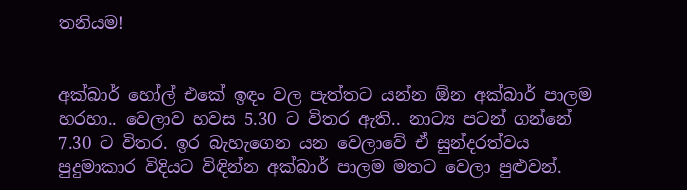තනියම!


අක්බාර් හෝල් එකේ ඉඳං වල පැත්තට යන්න ඕන අක්බාර් පාලම හරහා.. වෙලාව හවස 5.30 ට විතර ඇති.. නාට්‍ය පටන් ගන්නේ 7.30 ට විතර. ඉර බැහැගෙන යන වෙලාවේ ඒ සුන්දරත්වය පුදුමාකාර විදියට විඳින්න අක්බාර් පාලම මතට වෙලා පුළුවන්.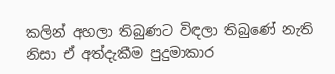කලින් අහලා තිබුණට විඳලා තිබුණේ නැති නිසා ඒ අත්දැකීම පුදුමාකාර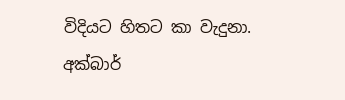විදියට හිතට කා වැදුනා.
අක්බාර්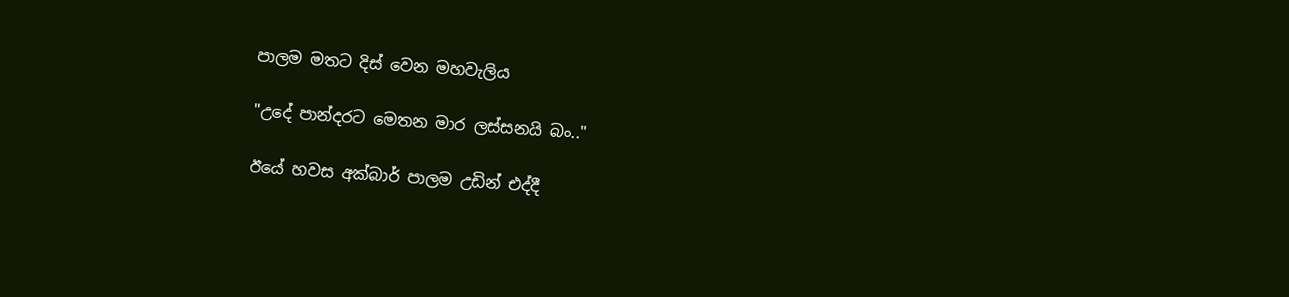පාලම මතට දිස් වෙන මහවැලිය

"උදේ පාන්දරට මෙතන මාර ලස්සනයි බං.."

ඊයේ හවස අක්බාර් පාලම උඩින් එද්දී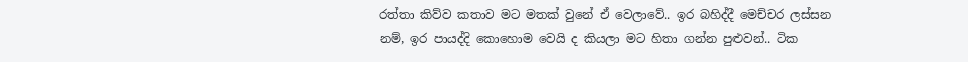රත්තා කිව්ව කතාව මට මතක් වුනේ ඒ වෙලාවේ.. ඉර බහිද්දී මෙච්චර ලස්සන නම්, ඉර පායද්දි කොහොම වෙයි ද කියලා මට හිතා ගන්න පුළුවන්.. ටික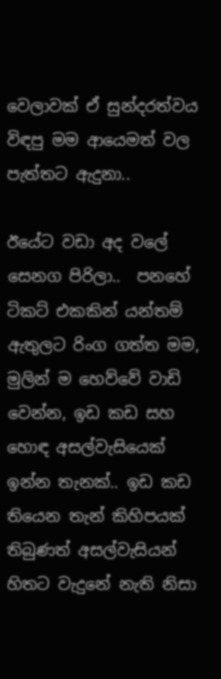වෙලාවක් ඒ සුන්දරත්වය විඳපු මම ආයෙමත් වල පැත්තට ඇදුනා..

ඊයේට වඩා අද වලේ සෙනග පිරිලා..  පනහේ ටිකට් එකකින් යන්තම් ඇතුලට රිංග ගත්ත මම, මුලින් ම හෙව්වේ වාඩි වෙන්න, ඉඩ කඩ සහ හොඳ අසල්වැසියෙක් ඉන්න තැනක්.. ඉඩ කඩ තියෙන තැන් කිහිපයක් තිබුණත් අසල්වැසියන් හිතට වැදුනේ නැති නිසා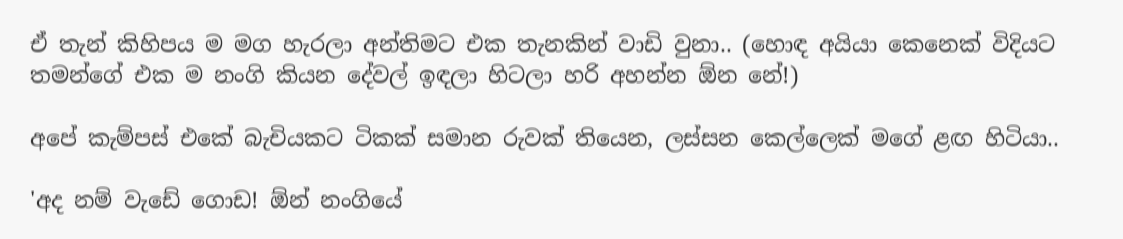ඒ තැන් කිහිපය ම මග හැරලා අන්තිමට එක තැනකින් වාඩි වුනා.. (හොඳ අයියා කෙනෙක් විදියට තමන්ගේ එක ම නංගි කියන දේවල් ඉඳලා හිටලා හරි අහන්න ඕන නේ!)

අපේ කැම්පස් එකේ බැචියකට ටිකක් සමාන රුවක් තියෙන, ලස්සන කෙල්ලෙක් මගේ ළඟ හිටියා..

'අද නම් වැඩේ ගොඩ! ඕන් නංගියේ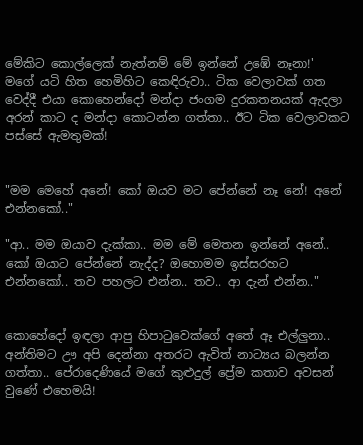මේකිට කොල්ලෙක් නැත්නම් මේ ඉන්නේ උඹේ නෑනා!'
මගේ යටි හිත හෙමිහිට කෙඳිරුවා.. ටික වෙලාවක් ගත වෙද්දී එයා කොහෙන්දෝ මන්දා ජංගම දුරකතනයක් ඇදලා අරන් කාට ද මන්දා කොටන්න ගත්තා.. ඊට ටික වෙලාවකට පස්සේ ඇමතුමක්!


"මම මෙහේ අනේ! කෝ ඔයව මට පේන්නේ නෑ නේ! අනේ එන්නකෝ.."

"ආ.. මම ඔයාව දැක්කා.. මම මේ මෙතන ඉන්නේ අනේ.. කෝ ඔයාට පේන්නේ නැද්ද? ඔහොමම ඉස්සරහට එන්නකෝ.. තව පහලට එන්න.. තව.. ආ දැන් එන්න.."


කොහේදෝ ඉඳලා ආපු හිපාටුවෙක්ගේ අතේ ඈ එල්ලුනා.. අන්තිමට ඌ අපි දෙන්නා අතරට ඇවිත් නාට්‍යය බලන්න ගත්තා.. පේරාදෙණියේ මගේ කුළුදුල් ප්‍රේම කතාව අවසන් වුණේ එහෙමයි!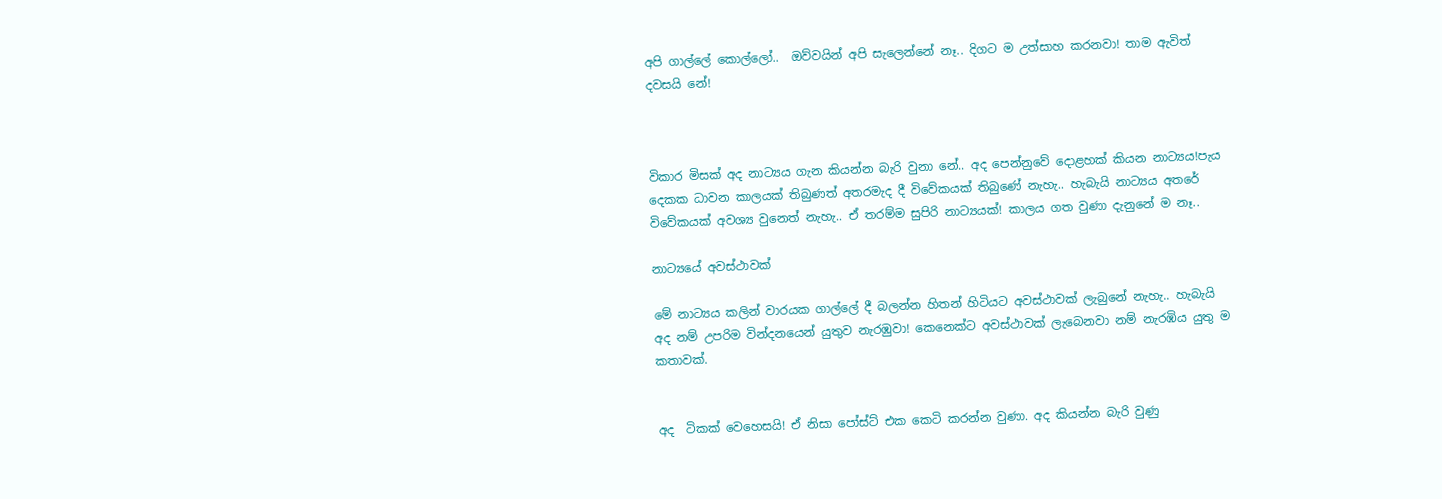අපි ගාල්ලේ කොල්ලෝ..  ඔව්වයින් අපි සැලෙන්නේ නෑ.. දිගට ම උත්සාහ කරනවා! තාම ඇවිත් දවසයි නේ!



විකාර මිසක් අද නාට්‍යය ගැන කියන්න බැරි වුනා නේ.. අද පෙන්නුවේ දොළහක් කියන නාට්‍යය!පැය දෙකක ධාවන කාලයක් තිබුණත් අතරමැද දී විවේකයක් තිබුණේ නැහැ.. හැබැයි නාට්‍යය අතරේ විවේකයක් අවශ්‍ය වුනෙත් නැහැ.. ඒ තරම්ම සුපිරි නාට්‍යයක්! කාලය ගත වුණා දැනුනේ ම නෑ..

නාට්‍යයේ අවස්ථාවක්

මේ නාට්‍යය කලින් වාරයක ගාල්ලේ දී බලන්න හිතන් හිටියට අවස්ථාවක් ලැබුනේ නැහැ.. හැබැයි අද නම් උපරිම වින්දනයෙන් යුතුව නැරඹුවා! කෙනෙක්ට අවස්ථාවක් ලැබෙනවා නම් නැරඹිය යුතු ම කතාවක්.


අද  ටිකක් වෙහෙසයි! ඒ නිසා පෝස්ට් එක කෙටි කරන්න වුණා. අද කියන්න බැරි වුණු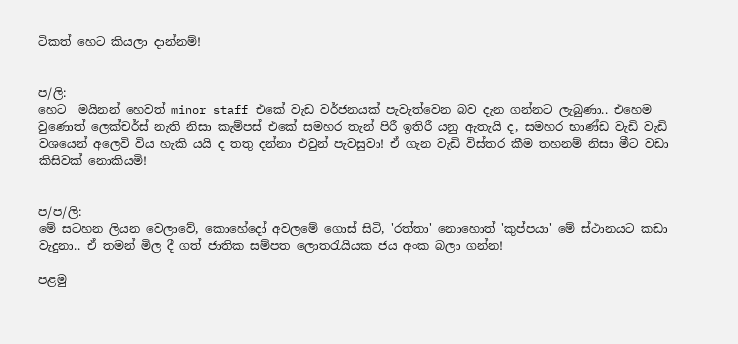ටිකත් හෙට කියලා දාන්නම්!


ප/ලි:
හෙට  මයිනන් හෙවත් minor staff එකේ වැඩ වර්ජනයක් පැවැත්වෙන බව දැන ගන්නට ලැබුණා.. එහෙම වුණොත් ලෙක්චර්ස් නැති නිසා කැම්පස් එකේ සමහර තැන් පිරී ඉතිරී යනු ඇතැයි ද, සමහර භාණ්ඩ වැඩි වැඩි වශයෙන් අලෙවි විය හැකි යයි ද තතු දන්නා එවුන් පැවසුවා! ඒ ගැන වැඩි විස්තර කීම තහනම් නිසා මීට වඩා කිසිවක් නොකියමි!


ප/ප/ලි:
මේ සටහන ලියන වෙලාවේ, කොහේදෝ අවලමේ ගොස් සිටි, 'රත්තා' නොහොත් 'කුප්පයා' මේ ස්ථානයට කඩා වැදුනා.. ඒ තමන් මිල දී ගත් ජාතික සම්පත ලොතරැයියක ජය අංක බලා ගන්න!

පළමු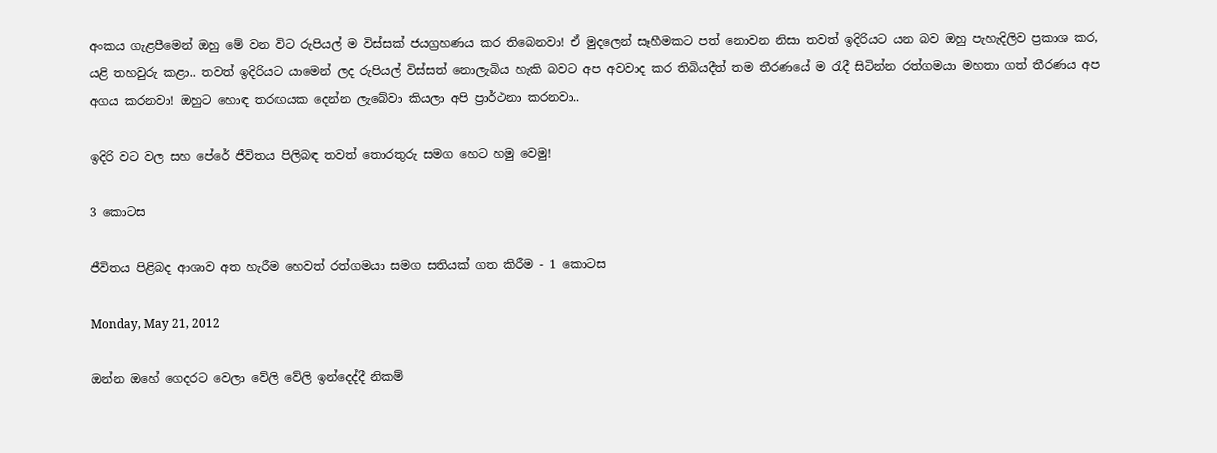අංකය ගැළපීමෙන් ඔහු මේ වන විට රුපියල් ම විස්සක් ජයග්‍රහණය කර තිබෙනවා! ඒ මුදලෙන් සෑහීමකට පත් නොවන නිසා තවත් ඉදිරියට යන බව ඔහු පැහැදිලිව ප්‍රකාශ කර, යළි තහවුරු කළා.. තවත් ඉදිරියට යාමෙන් ලද රුපියල් විස්සත් නොලැබිය හැකි බවට අප අවවාද කර තිබියදීත් තම තීරණයේ ම රැදී සිටින්න රත්ගමයා මහතා ගත් තීරණය අප අගය කරනවා! ඔහුට හොඳ තරඟයක දෙන්න ලැබේවා කියලා අපි ප්‍රාර්ථනා කරනවා..

ඉදිරි වට වල සහ පේරේ ජීවිතය පිලිබඳ තවත් තොරතුරු සමග හෙට හමු වෙමු!

3 කොටස

ජීවිතය පිළිබද ආශාව අත හැරීම හෙවත් රත්ගමයා සමග සතියක් ගත කිරීම - 1 කොටස

Monday, May 21, 2012

ඔන්න ඔහේ ගෙදරට වෙලා වේලි වේලි ඉන්දෙද්දී නිකම්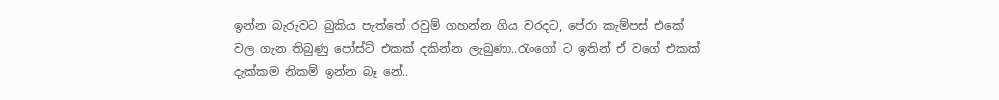ඉන්න බැරුවට බුකිය පැත්තේ රවුම් ගහන්න ගිය වරදට, පේරා කැම්පස් එකේ වල ගැන තිබුණු පෝස්ට් එකක් දකින්න ලැබුණා..රැංගෝ ට ඉතින් ඒ වගේ එකක් දැක්කම නිකම් ඉන්න බෑ නේ..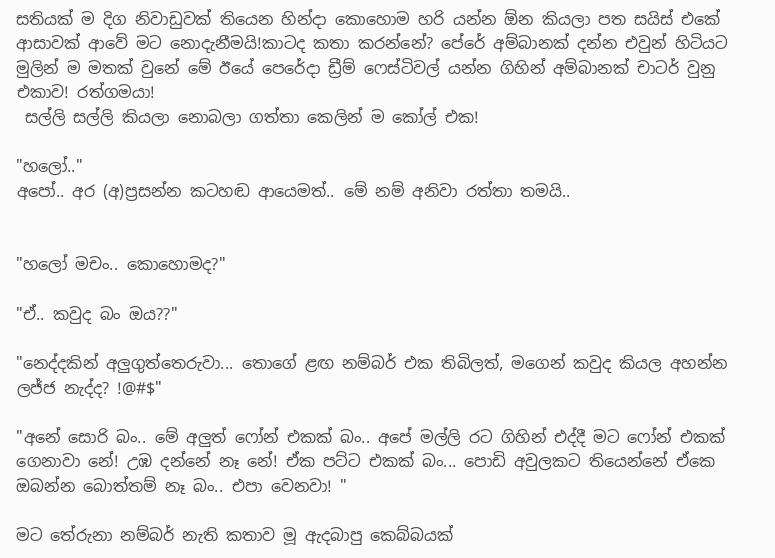සතියක් ම දිග නිවාඩුවක් තියෙන හින්දා කොහොම හරි යන්න ඕන කියලා පත සයිස් එකේ ආසාවක් ආවේ මට නොදැනීමයි!කාටද කතා කරන්නේ? පේරේ අම්බානක් දන්න එවුන් හිටියට මුලින් ම මතක් වුනේ මේ ඊයේ පෙරේදා ඩ්‍රීම් ෆෙස්ටිවල් යන්න ගිහින් අම්බානක් චාටර් වුනු එකාව! රත්ගමයා!
 සල්ලි සල්ලි කියලා නොබලා ගත්තා කෙලින් ම කෝල් එක!

"හලෝ.."
අපෝ.. අර (අ)ප්‍රසන්න කටහඬ ආයෙමත්.. මේ නම් අනිවා රත්තා තමයි..


"හලෝ මචං.. කොහොමද?"

"ඒ.. කවුද බං ඔය??"

"නෙද්දකින් අලුගුත්තෙරුවා... තොගේ ළඟ නම්බර් එක තිබිලත්, මගෙන් කවුද කියල අහන්න ලජ්ජ නැද්ද? !@#$"

"අනේ සොරි බං.. මේ අලුත් ෆෝන් එකක් බං.. අපේ මල්ලි රට ගිහින් එද්දී මට ෆෝන් එකක් ගෙනාවා නේ! උඹ දන්නේ නෑ නේ! ඒක පට්ට එකක් බං... පොඩි අවුලකට තියෙන්නේ ඒකෙ ඔබන්න බොත්තම් නෑ බං.. එපා වෙනවා! "

මට තේරුනා නම්බර් නැති කතාව මූ ඇදබාපු කෙබ්බයක්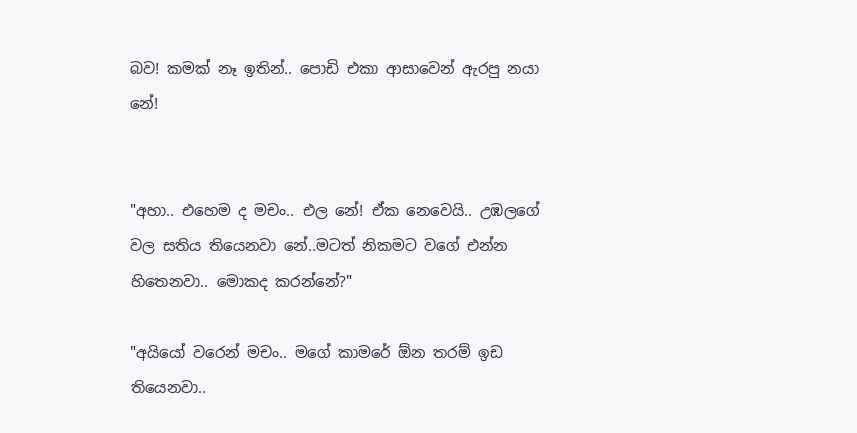බව! කමක් නෑ ඉතින්.. පොඩි එකා ආසාවෙන් ඇරපු නයා නේ!


"අහා.. එහෙම ද මචං.. එල නේ! ඒක නෙවෙයි.. උඹලගේ වල සතිය තියෙනවා නේ..මටත් නිකමට වගේ එන්න හිතෙනවා.. මොකද කරන්නේ?"

"අයියෝ වරෙන් මචං.. මගේ කාමරේ ඕන තරම් ඉඩ තියෙනවා..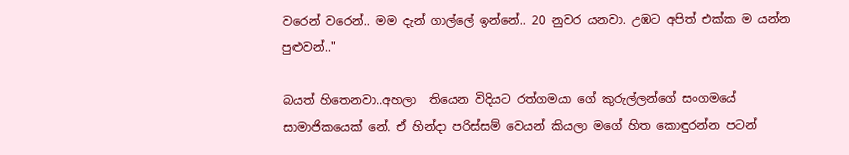වරෙන් වරෙන්.. මම දැන් ගාල්ලේ ඉන්නේ.. 20 නුවර යනවා. උඹට අපිත් එක්ක ම යන්න පුළුවන්.."

බයත් හිතෙනවා..අහලා  තියෙන විදියට රත්ගමයා ගේ කුරුල්ලන්ගේ සංගමයේ සාමාජිකයෙක් නේ. ඒ හින්දා පරිස්සම් වෙයන් කියලා මගේ හිත කොඳුරන්න පටන්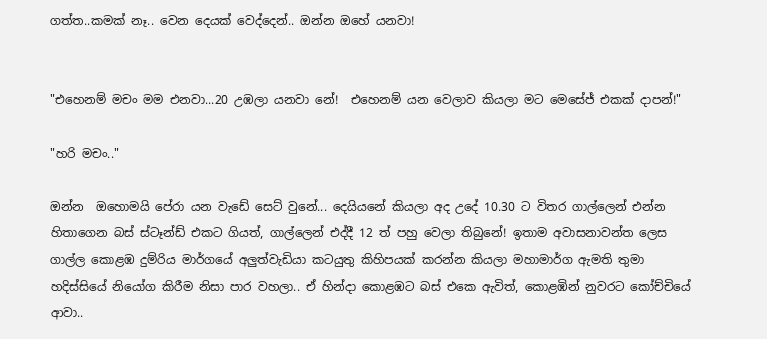ගත්ත..කමක් නෑ.. වෙන දෙයක් වෙද්දෙන්.. ඔන්න ඔහේ යනවා!


"එහෙනම් මචං මම එනවා...20 උඹලා යනවා නේ!  එහෙනම් යන වෙලාව කියලා මට මෙසේජ් එකක් දාපන්!"

"හරි මචං.."

ඔන්න  ඔහොමයි පේරා යන වැඩේ සෙට් වුනේ... දෙයියනේ කියලා අද උදේ 10.30 ට විතර ගාල්ලෙන් එන්න හිතාගෙන බස් ස්ටෑන්ඩ් එකට ගියත්, ගාල්ලෙන් එද්දී 12 ත් පහු වෙලා තිබුනේ! ඉතාම අවාසනාවන්ත ලෙස ගාල්ල කොළඹ දුම්රිය මාර්ගයේ අලුත්වැඩියා කටයුතු කිහිපයක් කරන්න කියලා මහාමාර්ග ඇමති තුමා හදිස්සියේ නියෝග කිරීම නිසා පාර වහලා.. ඒ හින්දා කොළඹට බස් එකෙ ඇවිත්, කොළඹින් නුවරට කෝච්චියේ ආවා..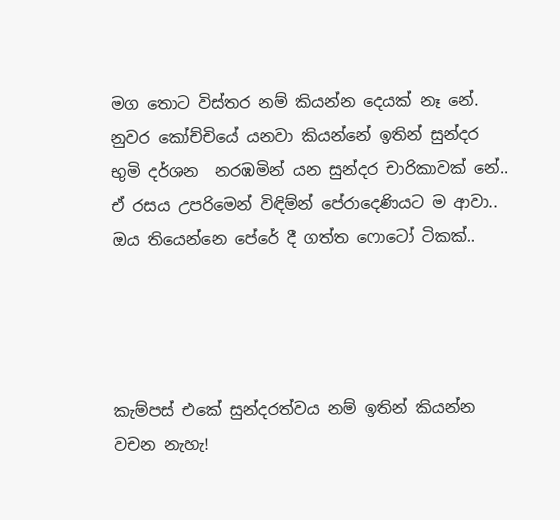මග තොට විස්තර නම් කියන්න දෙයක් නෑ නේ. නුවර කෝච්චියේ යනවා කියන්නේ ඉතින් සුන්දර භුමි දර්ශන  නරඹමින් යන සුන්දර චාරිකාවක් නේ.. ඒ රසය උපරිමෙන් විඳිම්න් පේරාදෙණියට ම ආවා.. ඔය තියෙන්නෙ පේරේ දී ගත්ත ෆොටෝ ටිකක්..




කැම්පස් එකේ සුන්දරත්වය නම් ඉතින් කියන්න වචන නැහැ!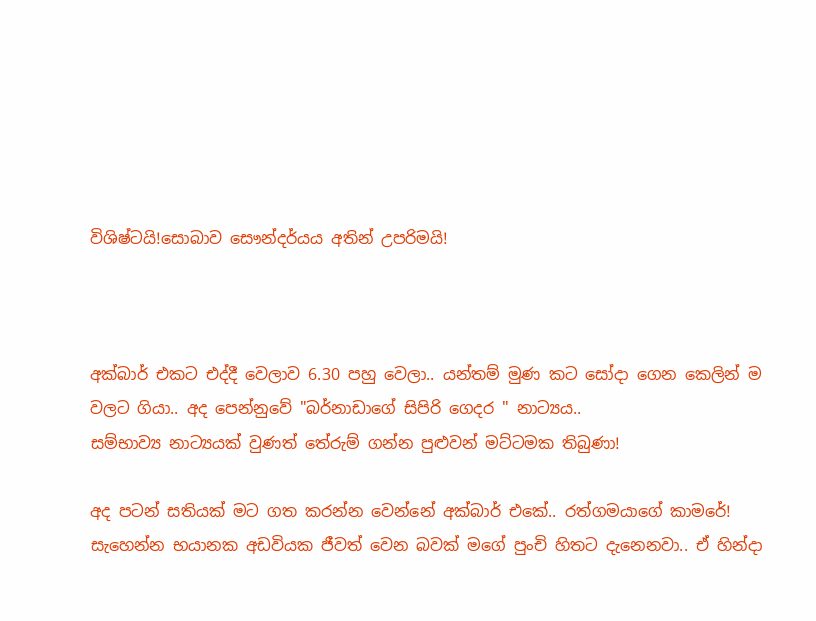විශිෂ්ටයි!සොබාව සෞන්දර්යය අතින් උපරිමයි!



අක්බාර් එකට එද්දී වෙලාව 6.30 පහු වෙලා.. යන්තම් මුණ කට සෝදා ගෙන කෙලින් ම වලට ගියා.. අද පෙන්නුවේ "බර්නාඩාගේ සිපිරි ගෙදර " නාට්‍යය..
සම්භාව්‍ය නාට්‍යයක් වුණත් තේරුම් ගන්න පුළුවන් මට්ටමක තිබුණා!

අද පටන් සතියක් මට ගත කරන්න වෙන්නේ අක්බාර් එකේ.. රත්ගමයාගේ කාමරේ! සැහෙන්න භයානක අඩවියක ජීවත් වෙන බවක් මගේ පුංචි හිතට දැනෙනවා.. ඒ හින්දා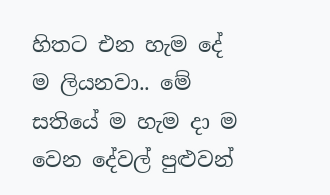හිතට එන හැම දේ ම ලියනවා.. මේ සතියේ ම හැම දා ම වෙන දේවල් පුළුවන්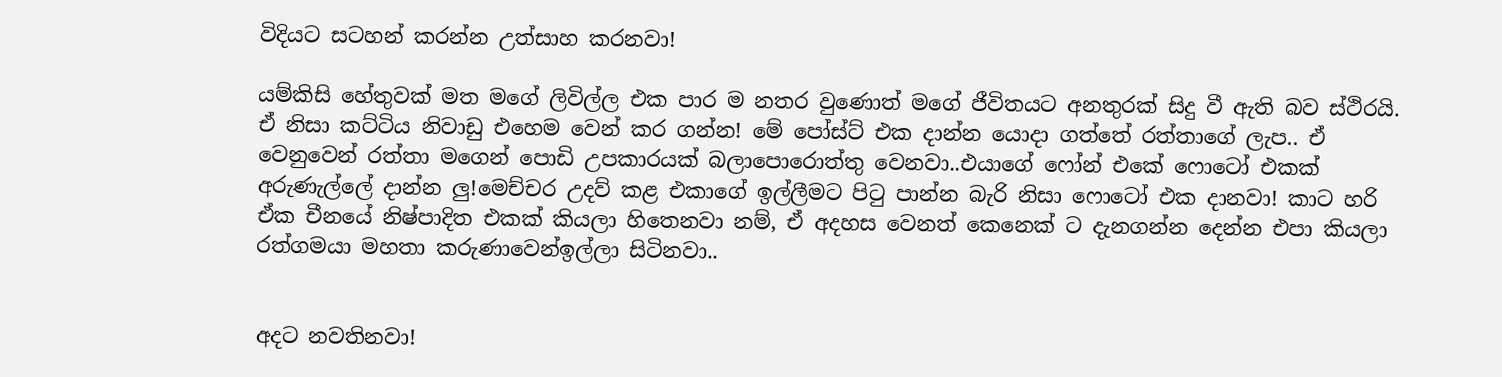විදියට සටහන් කරන්න උත්සාහ කරනවා!

යම්කිසි හේතුවක් මත මගේ ලිවිල්ල එක පාර ම නතර වුණොත් මගේ ජීවිතයට අනතුරක් සිදු වී ඇති බව ස්ථිරයි. ඒ නිසා කට්ටිය නිවාඩු එහෙම වෙන් කර ගන්න! මේ පෝස්ට් එක දාන්න යොදා ගත්තේ රත්තාගේ ලැප.. ඒ වෙනුවෙන් රත්තා මගෙන් පොඩි උපකාරයක්‌ බලාපොරොත්තු වෙනවා..එයාගේ ෆෝන් එකේ ෆොටෝ එකක් අරුණැල්ලේ දාන්න ලු!මෙච්චර උදව් කළ එකාගේ ඉල්ලීමට පිටු පාන්න බැරි නිසා ෆොටෝ එක දානවා! කාට හරි ඒක චීනයේ නිෂ්පාදිත එකක් කියලා හිතෙනවා නම්, ඒ අදහස වෙනත් කෙනෙක් ට දැනගන්න දෙන්න එපා කියලා රත්ගමයා මහතා කරුණාවෙන්ඉල්ලා සිටිනවා..


අදට නවතිනවා!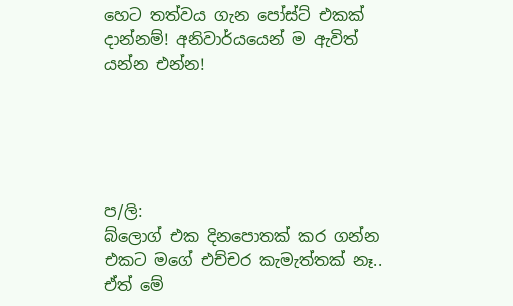හෙට තත්වය ගැන පෝස්ට් එකක් දාන්නම්! අනිවාර්යයෙන් ම ඇවිත් යන්න එන්න!





ප/ලි:
බ්ලොග් එක දිනපොතක් කර ගන්න එකට මගේ එච්චර කැමැත්තක් නෑ.. ඒත් මේ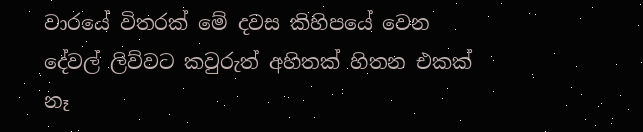වාරයේ විතරක් මේ දවස කිහිපයේ වෙන දේවල් ලිව්වට කවුරුත් අහිතක් හිතන එකක් නෑ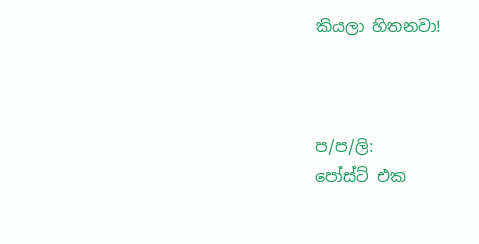කියලා හිතනවා!



ප/ප/ලි:
පෝස්ට් එක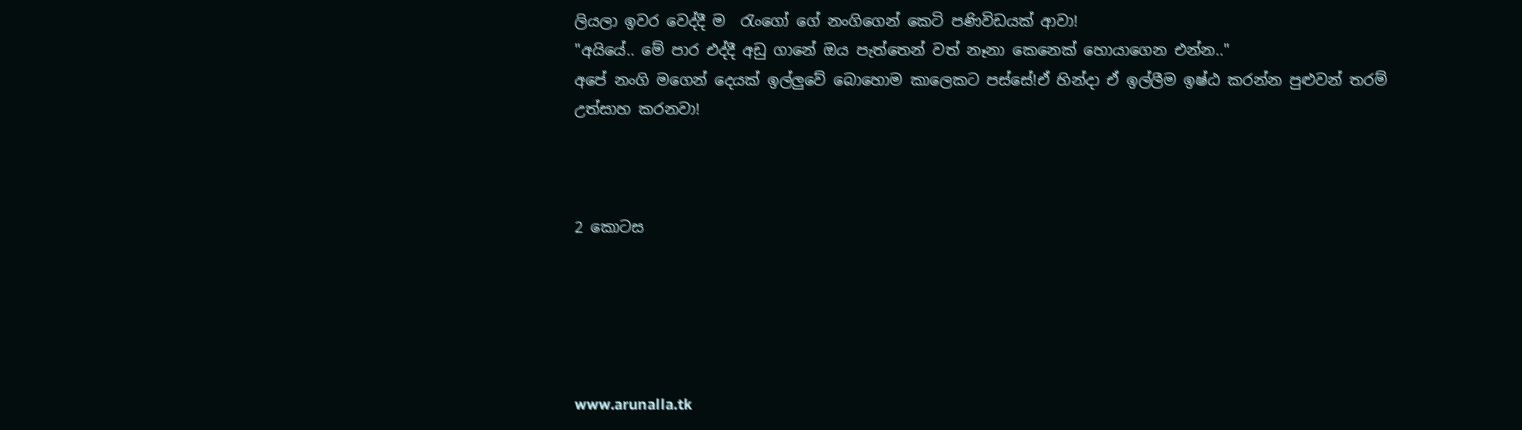ලියලා ඉවර වෙද්දී ම  රැංගෝ ගේ නංගිගෙන් කෙටි පණිවිඩයක් ආවා!
"අයියේ.. මේ පාර එද්දී අඩු ගානේ ඔය පැත්තෙන් වත් නෑනා කෙනෙක් හොයාගෙන එන්න.."
අපේ නංගි මගෙන් දෙයක් ඉල්ලුවේ බොහොම කාලෙකට පස්සේ!ඒ හින්දා ඒ ඉල්ලීම ඉෂ්ඨ කරන්න පුළුවන් තරම් උත්සාහ කරනවා!



2 කොටස





www.arunalla.tk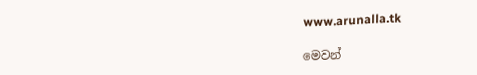www.arunalla.tk

මෙවන්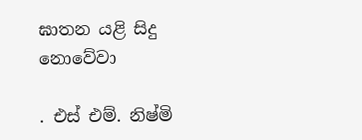ඝාතන යළි සිදු නොවේවා

. එස් එම්. නිෂ්මි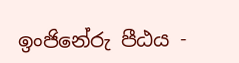ඉංජිනේරු පීඨය -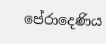පේරාදෙණිය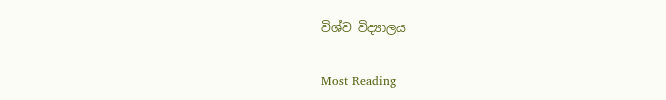විශ්ව විද්‍යාලය

Most Reading